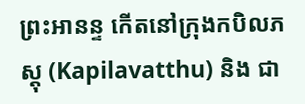ព្រះអានន្ទ កើតនៅក្រុងកបិលភស្តុ (Kapilavatthu) និង ជា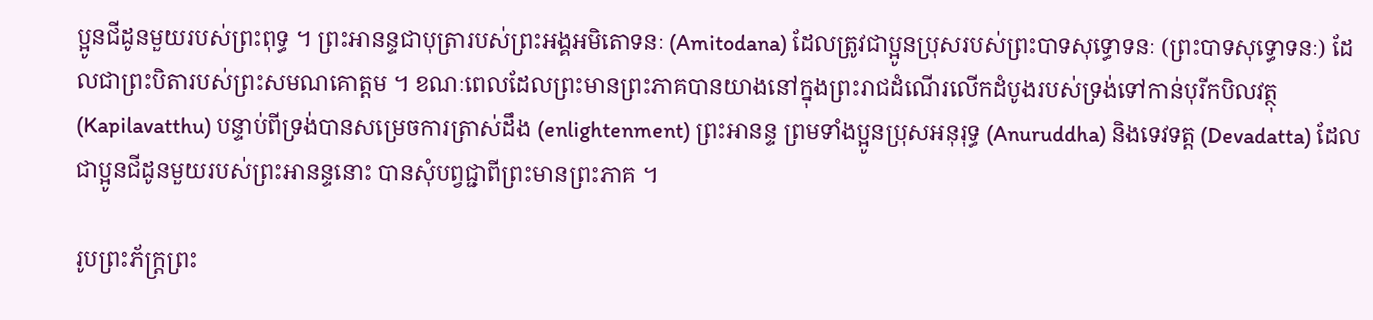ប្អូនជីដូនមួយរបស់ព្រះពុទ្ធ ។ ព្រះអានន្ទជាបុត្រារបស់ព្រះអង្គអមិតោទនៈ (Amitodana) ដែលត្រូវជាប្អូនប្រុសរបស់ព្រះបាទសុទ្ធោទនៈ (ព្រះបាទសុទ្ធោទនៈ) ដែលជាព្រះបិតារបស់ព្រះសមណគោត្តម ។ ខណៈពេលដែលព្រះមានព្រះភាគបានយាងនៅក្នុងព្រះរាជដំណើរលើកដំបូងរបស់ទ្រង់ទៅកាន់បុរីកបិលវត្ថុ (Kapilavatthu) បន្ទាប់ពីទ្រង់បានសម្រេចការត្រាស់ដឹង (enlightenment) ព្រះអានន្ទ ព្រមទាំងប្អូនប្រុសអនុរុទ្ធ (Anuruddha) និងទេវទត្ត (Devadatta) ដែលជាប្អូនជីដូនមួយរបស់ព្រះអានន្ទនោះ បានសុំបព្វជ្ជាពីព្រះមានព្រះភាគ ។

រូបព្រះភ័ក្រ្តព្រះ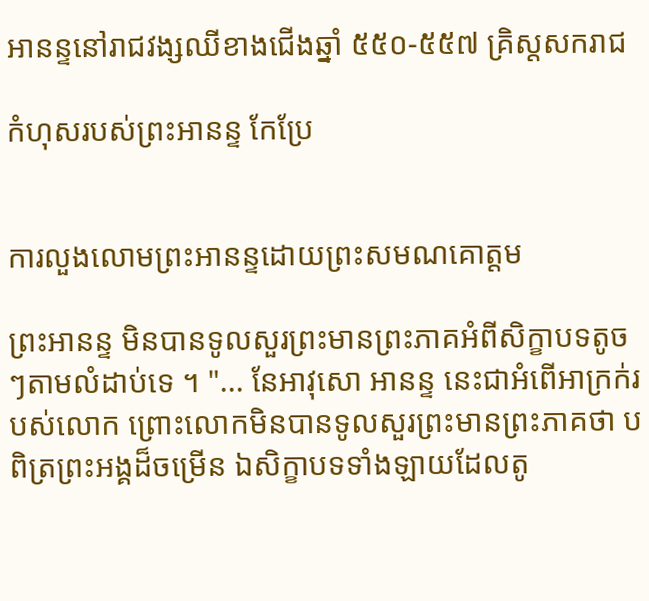អានន្ទនៅរាជវង្សឈីខាងជើងឆ្នាំ ៥៥០-៥៥៧ គ្រិស្តសករាជ

កំហុសរបស់ព្រះអានន្ទ កែប្រែ


ការលួងលោមព្រះអានន្ទដោយព្រះសមណគោត្តម

ព្រះអានន្ទ មិនបានទូលសួរព្រះមានព្រះភាគអំពីសិក្ខាបទតូចៗតាមលំដាប់ទេ ។ "... នែអាវុសោ អានន្ទ នេះជាអំពើអាក្រក់របស់លោក ព្រោះលោកមិនបានទូលសួរព្រះមានព្រះភាគថា បពិត្រព្រះអង្គដ៏ចម្រើន ឯសិក្ខាបទទាំងឡាយដែលតូ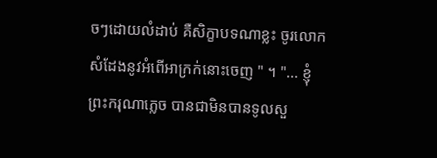ចៗដោយលំដាប់ គឺសិក្ខាបទណាខ្លះ ចូរលោកសំដែងនូវអំពើអាក្រក់នោះចេញ " ។ "... ខ្ញុំព្រះករុណាភ្លេច បានជាមិនបានទូលសួ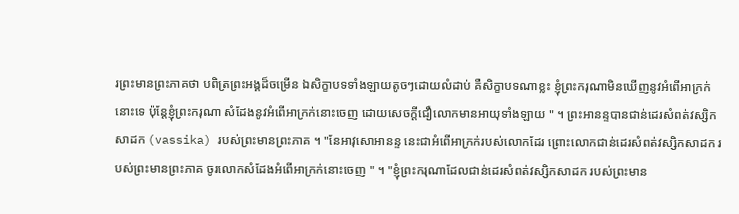រព្រះមានព្រះភាគថា បពិត្រព្រះអង្គដ៏ចម្រើន ឯសិក្ខាបទទាំងឡាយតូចៗដោយលំដាប់ គឺសិក្ខាបទណាខ្លះ ខ្ញុំព្រះករុណាមិនឃើញនូវអំពើអាក្រក់នោះទេ ប៉ុន្តែខ្ញុំព្រះករុណា សំដែងនូវអំពើអាក្រក់នោះចេញ ដោយសេចក្ដីជឿលោកមានអាយុទាំងឡាយ " ។ ព្រះអានន្ទបានជាន់ដេរសំពត់វស្សិកសាដក (vassika) របស់ព្រះមានព្រះភាគ ។ "នែអាវុសោអានន្ទ នេះជាអំពើអាក្រក់របស់លោកដែរ ព្រោះលោកជាន់ដេរសំពត់វស្សិកសាដក របស់ព្រះមានព្រះភាគ ចូរលោកសំដែងអំពើអាក្រក់នោះចេញ " ។ "ខ្ញុំព្រះករុណាដែលជាន់ដេរសំពត់វស្សិកសាដក របស់ព្រះមាន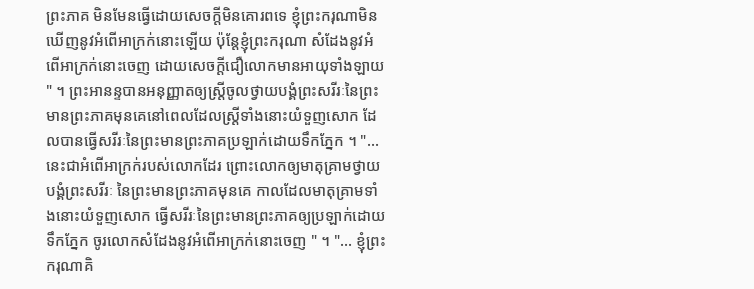ព្រះភាគ មិនមែនធ្វើដោយសេចក្ដីមិនគោរពទេ ខ្ញុំព្រះករុណាមិនឃើញនូវអំពើអាក្រក់នោះឡើយ ប៉ុន្តែខ្ញុំព្រះករុណា សំដែងនូវអំពើអាក្រក់នោះចេញ ដោយសេចក្ដីជឿលោកមានអាយុទាំងឡាយ " ។ ព្រះអានន្ទបានអនុញ្ញាតឲ្យស្ត្រីចូលថ្វាយបង្គំព្រះសរីរៈនៃព្រះមានព្រះភាគមុនគេនៅពេលដែលស្ត្រីទាំងនោះយំទួញសោក ដែលបានធ្វើសរីរៈនៃព្រះមានព្រះភាគប្រឡាក់ដោយទឹកភ្នែក ។ "... នេះជាអំពើអាក្រក់របស់លោកដែរ ព្រោះលោកឲ្យមាតុគ្រាមថ្វាយបង្គំព្រះសរីរៈ នៃព្រះមានព្រះភាគមុនគេ កាលដែលមាតុគ្រាមទាំងនោះយំទួញសោក ធ្វើសរីរៈនៃព្រះមានព្រះភាគឲ្យប្រឡាក់ដោយទឹកភ្នែក ចូរលោកសំដែងនូវអំពើអាក្រក់នោះចេញ " ។ "... ខ្ញុំព្រះករុណាគិ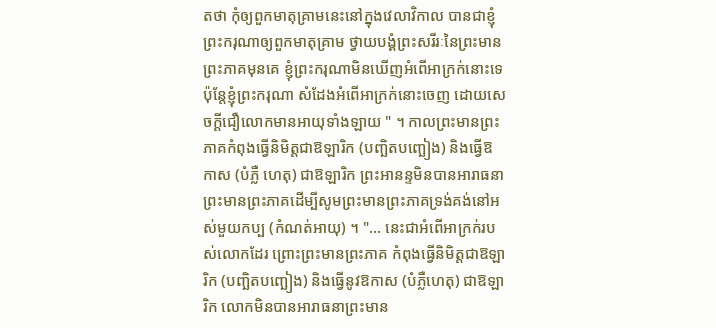តថា កុំឲ្យពួកមាតុគ្រាមនេះនៅក្នុងវេលាវិកាល បានជាខ្ញុំព្រះករុណាឲ្យពួកមាតុគ្រាម ថ្វាយបង្គំព្រះសរីរៈនៃព្រះមានព្រះភាគមុនគេ ខ្ញុំព្រះករុណាមិនឃើញអំពើអាក្រក់នោះទេ ប៉ុន្តែខ្ញុំព្រះករុណា សំដែងអំពើអាក្រក់នោះចេញ ដោយសេចក្ដីជឿលោកមានអាយុទាំងឡាយ " ។ កាលព្រះមានព្រះភាគកំពុងធ្វើនិមិត្តជាឱឡារិក (បញ្ឆិតបញ្ឆៀង) និងធ្វើឱកាស (បំភ្លឺ ហេតុ) ជាឱឡារិក ព្រះអានន្ទមិនបានអារាធនាព្រះមានព្រះភាគដើម្បីសូមព្រះមានព្រះភាគទ្រង់គង់នៅអស់មួយកប្ប (កំណត់អាយុ) ។ "... នេះជាអំពើអាក្រក់របស់លោកដែរ ព្រោះព្រះមានព្រះភាគ កំពុងធ្វើនិមិត្តជាឱឡារិក (បញ្ឆិតបញ្ឆៀង) និងធ្វើនូវឱកាស (បំភ្លឺហេតុ) ជាឱឡារិក លោកមិនបានអារាធនាព្រះមាន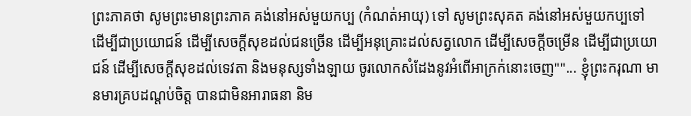ព្រះភាគថា សូមព្រះមានព្រះភាគ គង់នៅអស់មួយកប្ប (កំណត់អាយុ) ទៅ សូមព្រះសុគត គង់នៅអស់មួយកប្បទៅ ដើម្បីជាប្រយោជន៍ ដើម្បីសេចក្ដីសុខដល់ជនច្រើន ដើម្បីអនុគ្រោះដល់សត្វលោក ដើម្បីសេចក្ដីចម្រើន ដើម្បីជាប្រយោជន៍ ដើម្បីសេចក្ដីសុខដល់ទេវតា និងមនុស្សទាំងឡាយ ចូរលោកសំដែងនូវអំពើអាក្រក់នោះចេញ""... ខ្ញុំព្រះករុណា មានមារគ្របដណ្តប់ចិត្ត បានជាមិនអារាធនា និម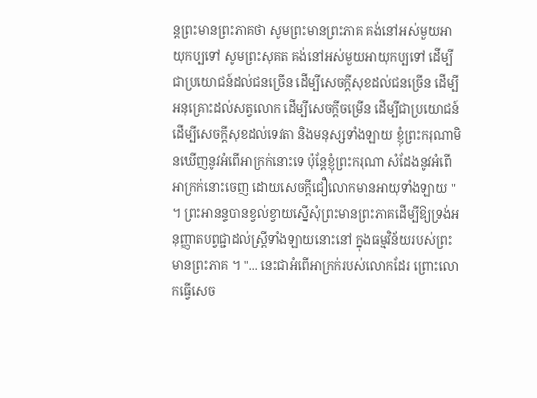ន្តព្រះមានព្រះភាគថា សូមព្រះមានព្រះភាគ គង់នៅអស់មួយអាយុកប្បទៅ សូមព្រះសុគត គង់នៅអស់មួយអាយុកប្បទៅ ដើម្បីជាប្រយោជន៍ដល់ជនច្រើន ដើម្បីសេចក្ដីសុខដល់ជនច្រើន ដើម្បីអនុគ្រោះដល់សត្វលោក ដើម្បីសេចក្ដីចម្រើន ដើម្បីជាប្រយោជន៍ ដើម្បីសេចក្ដីសុខដល់ទេវតា និងមនុស្សទាំងឡាយ ខ្ញុំព្រះករុណាមិនឃើញនូវអំពើអាក្រក់នោះទេ ប៉ុន្តែខ្ញុំព្រះករុណា សំដែងនូវអំពើអាក្រក់នោះចេញ ដោយសេចក្ដីជឿលោកមានអាយុទាំងឡាយ " ។ ព្រះអានន្ទបានខ្វល់ខ្វាយស្នើសុំព្រះមានព្រះភាគដើម្បីឱ្យទ្រង់អនុញ្ញាតបព្វជ្ជាដល់ស្ត្រីទាំងឡាយនោះនៅ ក្នុងធម្មវិន័យរបស់ព្រះមានព្រះភាគ ។ "... នេះជាអំពើអាក្រក់របស់លោកដែរ ព្រោះលោកធ្វើសេច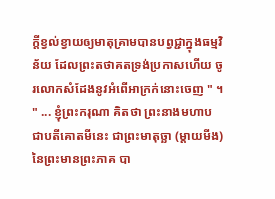ក្ដីខ្វល់ខ្វាយឲ្យមាតុគ្រាមបានបព្វជ្ជាក្នុងធម្មវិន័យ ដែលព្រះតថាគតទ្រង់ប្រកាសហើយ ចូរលោកសំដែងនូវអំពើអាក្រក់នោះចេញ " ។ " ... ខ្ញុំព្រះករុណា គិតថា ព្រះនាងមហាបជាបតីគោតមីនេះ ជាព្រះមាតុច្ឆា (ម្តាយមីង) នៃព្រះមានព្រះភាគ បា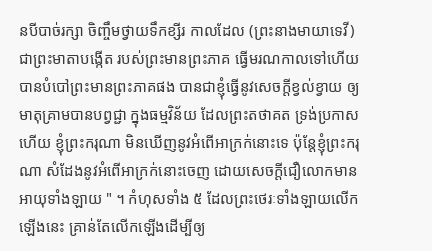នបីបាច់រក្សា ចិញ្ចឹមថ្វាយទឹកខ្សីរ កាលដែល (ព្រះនាងមាយាទេវី) ជាព្រះមាតាបង្កើត របស់ព្រះមានព្រះភាគ ធ្វើមរណកាលទៅហើយ បានបំបៅព្រះមានព្រះភាគផង បានជាខ្ញុំធ្វើនូវសេចក្ដីខ្វល់ខ្វាយ ឲ្យមាតុគ្រាមបានបព្វជ្ជា ក្នុងធម្មវិន័យ ដែលព្រះតថាគត ទ្រង់ប្រកាសហើយ ខ្ញុំព្រះករុណា មិនឃើញនូវអំពើអាក្រក់នោះទេ ប៉ុន្តែខ្ញុំព្រះករុណា សំដែងនូវអំពើអាក្រក់នោះចេញ ដោយសេចក្ដីជឿលោកមានអាយុទាំងឡាយ " ។ កំហុសទាំង ៥ ដែលព្រះថេរៈទាំងឡាយលើកឡើងនេះ គ្រាន់តែលើកឡើងដើម្បីឲ្យ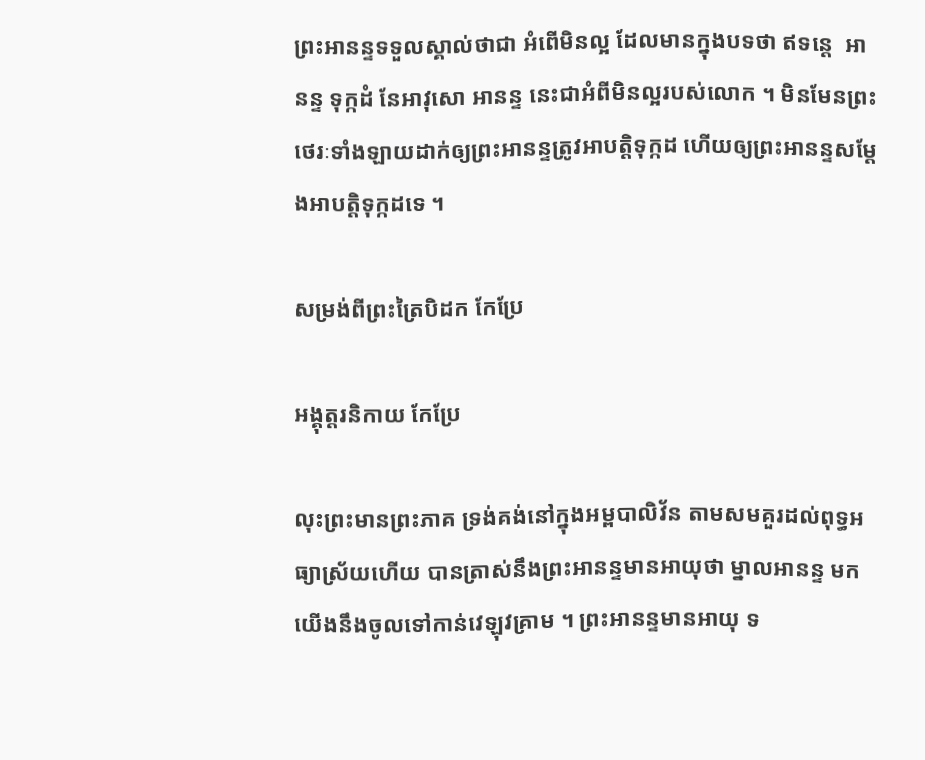ព្រះអានន្ទទទួលស្គាល់ថាជា អំពើមិនល្អ ដែលមានក្នុងបទថា ឥទន្តេ  អានន្ទ ទុក្កដំ នែអាវុសោ អានន្ទ នេះជាអំពីមិនល្អរបស់លោក ។ មិនមែនព្រះថេរៈទាំងឡាយដាក់ឲ្យព្រះអានន្ទត្រូវអាបត្តិទុក្កដ ហើយឲ្យព្រះអានន្ទសម្ដែងអាបត្តិទុក្កដទេ ។

សម្រង់ពីព្រះត្រៃបិដក កែប្រែ

អង្គុត្តរនិកាយ កែប្រែ

លុះព្រះមានព្រះភាគ ទ្រង់គង់នៅក្នុងអម្ពបាលិវ័ន តាមសមគួរដល់ពុទ្ធអធ្យាស្រ័យហើយ បានត្រាស់នឹងព្រះអានន្ទមានអាយុថា ម្នាលអានន្ទ មក យើងនឹងចូលទៅកាន់វេឡុវគ្រាម ។ ព្រះអានន្ទមានអាយុ ទ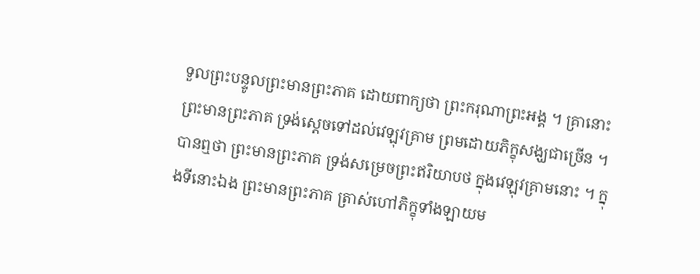ទួលព្រះបន្ទូលព្រះមានព្រះភាគ ដោយពាក្យថា ព្រះករុណាព្រះអង្គ ។ គ្រានោះ ព្រះមានព្រះភាគ ទ្រង់ស្តេចទៅដល់វេឡុវគ្រាម ព្រមដោយភិក្ខុសង្ឃជាច្រើន ។ បានឮថា ព្រះមានព្រះភាគ ទ្រង់សម្រេចព្រះឥរិយាបថ ក្នុងវេឡុវគ្រាមនោះ ។ ក្នុងទីនោះឯង ព្រះមានព្រះភាគ ត្រាស់ហៅភិក្ខុទាំងឡាយម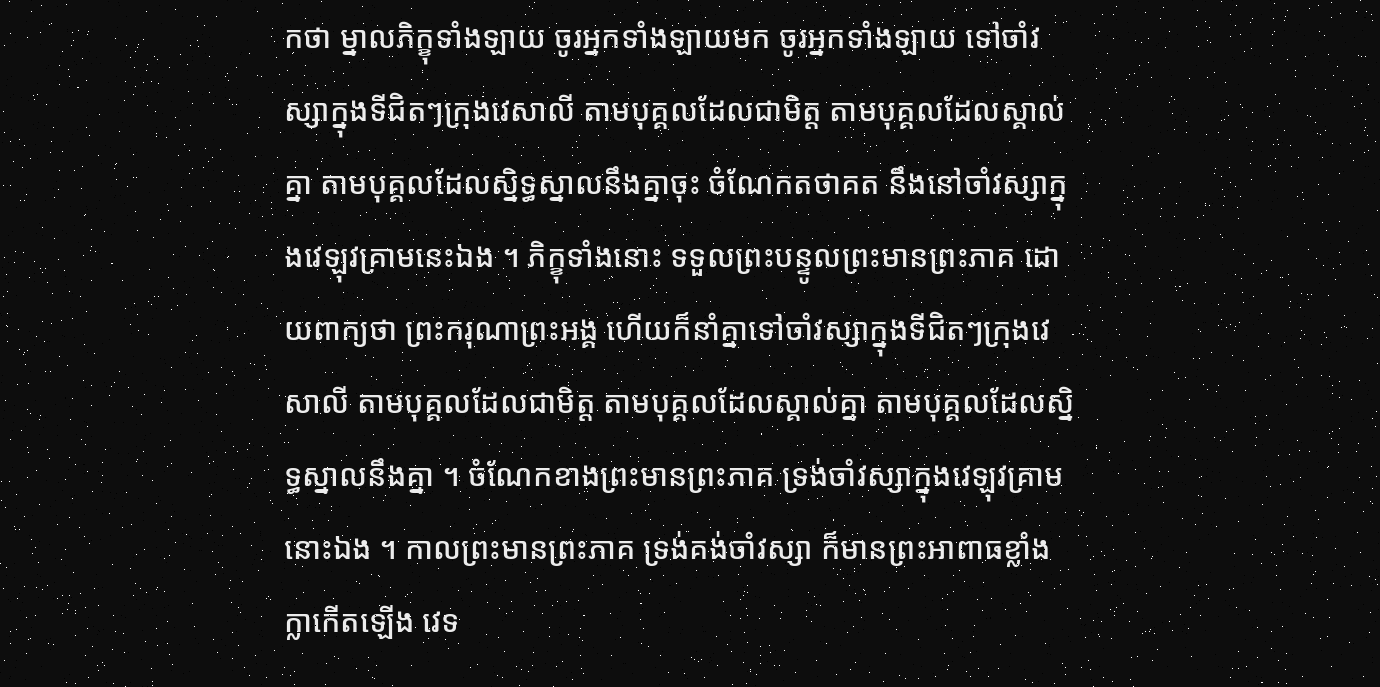កថា ម្នាលភិក្ខុទាំងឡាយ ចូរអ្នកទាំងឡាយមក ចូរអ្នកទាំងឡាយ ទៅចាំវស្សាក្នុងទីជិតៗក្រុងវេសាលី តាមបុគ្គលដែលជាមិត្ត តាមបុគ្គលដែលស្គាល់គ្នា តាមបុគ្គលដែលស្និទ្ធស្នាលនឹងគ្នាចុះ ចំណែកតថាគត នឹងនៅចាំវស្សាក្នុងវេឡុវគ្រាមនេះឯង ។ ភិក្ខុទាំងនោះ ទទួលព្រះបន្ទូលព្រះមានព្រះភាគ ដោយពាក្យថា ព្រះករុណាព្រះអង្គ ហើយក៏នាំគ្នាទៅចាំវស្សាក្នុងទីជិតៗក្រុងវេសាលី តាមបុគ្គលដែលជាមិត្ត តាមបុគ្គលដែលស្គាល់គ្នា តាមបុគ្គលដែលស្និទ្ធស្នាលនឹងគ្នា ។ ចំណែកខាងព្រះមានព្រះភាគ ទ្រង់ចាំវស្សាក្នុងវេឡុវគ្រាមនោះឯង ។ កាលព្រះមានព្រះភាគ ទ្រង់គង់ចាំវស្សា ក៏មានព្រះអាពាធខ្លាំងក្លាកើតឡើង វេទ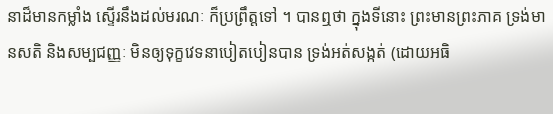នាដ៏មានកម្លាំង ស្ទើរនឹងដល់មរណៈ ក៏ប្រព្រឹត្តទៅ ។ បានឮថា ក្នុងទីនោះ ព្រះមានព្រះភាគ ទ្រង់មានសតិ និងសម្បជញ្ញៈ មិនឲ្យទុក្ខវេទនាបៀតបៀនបាន ទ្រង់អត់សង្កត់ (ដោយអធិ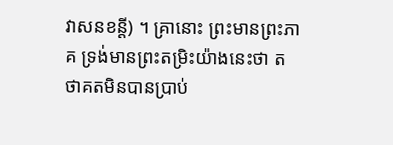វាសនខន្តី) ។ គ្រានោះ ព្រះមានព្រះភាគ ទ្រង់មានព្រះតម្រិះយ៉ាងនេះថា តថាគតមិនបានប្រាប់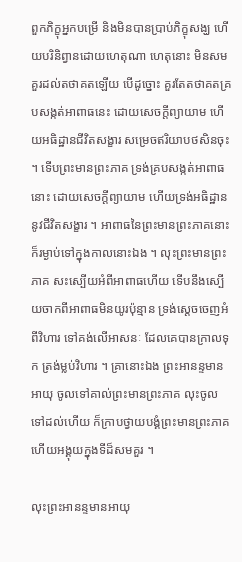ពួកភិក្ខុអ្នកបម្រើ និងមិនបានប្រាប់ភិក្ខុសង្ឃ ហើយបរិនិព្វានដោយហេតុណា ហេតុនោះ មិនសមគួរដល់តថាគតឡើយ បើដូច្នោះ គួរតែតថាគតគ្របសង្កត់អាពាធនេះ ដោយសេចក្តីព្យាយាម ហើយអធិដ្ឋានជីវិតសង្ខារ សម្រេចឥរិយាបថសិនចុះ ។ ទើបព្រះមានព្រះភាគ ទ្រង់គ្របសង្កត់អាពាធនោះ ដោយសេចក្តីព្យាយាម ហើយទ្រង់អធិដ្ឋាននូវជីវិតសង្ខារ ។ អាពាធនៃព្រះមានព្រះភាគនោះ ក៏រម្ងាប់ទៅក្នុងកាលនោះឯង ។ លុះព្រះមានព្រះភាគ សះស្បើយអំពីអាពាធហើយ ទើបនឹងស្បើយចាកពីអាពាធមិនយូរប៉ុន្មាន ទ្រង់ស្តេចចេញអំពីវិហារ ទៅគង់លើអាសនៈ ដែលគេបានក្រាលទុក ត្រង់ម្លប់វិហារ ។ គ្រានោះឯង ព្រះអានន្ទមានអាយុ ចូលទៅគាល់ព្រះមានព្រះភាគ លុះចូលទៅដល់ហើយ ក៏ក្រាបថ្វាយបង្គំព្រះមានព្រះភាគ ហើយអង្គុយក្នុងទីដ៏សមគួរ ។

លុះព្រះអានន្ទមានអាយុ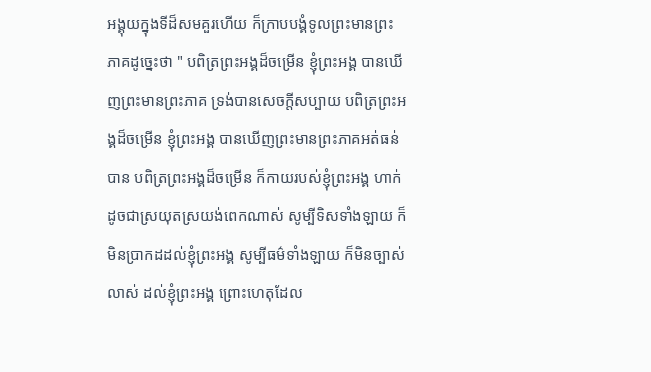អង្គុយក្នុងទីដ៏សមគួរហើយ ក៏ក្រាបបង្គំទូលព្រះមានព្រះភាគដូច្នេះថា " បពិត្រព្រះអង្គដ៏ចម្រើន ខ្ញុំព្រះអង្គ បានឃើញព្រះមានព្រះភាគ ទ្រង់បានសេចក្តីសប្បាយ បពិត្រព្រះអង្គដ៏ចម្រើន ខ្ញុំព្រះអង្គ បានឃើញព្រះមានព្រះភាគអត់ធន់បាន បពិត្រព្រះអង្គដ៏ចម្រើន ក៏កាយរបស់ខ្ញុំព្រះអង្គ ហាក់ដូចជាស្រយុតស្រយង់ពេកណាស់ សូម្បីទិសទាំងឡាយ ក៏មិនប្រាកដដល់ខ្ញុំព្រះអង្គ សូម្បីធម៌ទាំងឡាយ ក៏មិនច្បាស់លាស់ ដល់ខ្ញុំព្រះអង្គ ព្រោះហេតុដែល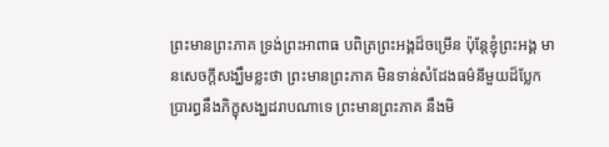ព្រះមានព្រះភាគ ទ្រង់ព្រះអាពាធ បពិត្រព្រះអង្គដ៏ចម្រើន ប៉ុន្តែខ្ញុំព្រះអង្គ មានសេចក្តីសង្ឃឹមខ្លះថា ព្រះមានព្រះភាគ មិនទាន់សំដែងធម៌នីមួយដ៏ប្លែក ប្រារព្ធនឹងភិក្ខុសង្ឃដរាបណាទេ ព្រះមានព្រះភាគ នឹងមិ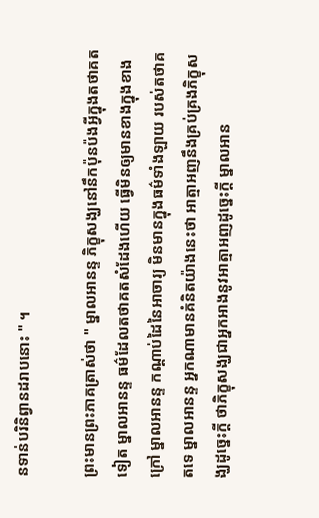នទាន់បរិនិព្វានដរាបនោះ " ។

ព្រះមានព្រះភាគត្រាស់ថា " ម្នាលអានន្ទ ភិក្ខុសង្ឃនៅនឹកប៉ុនប៉ងអ្វីក្នុងតថាគតទៀត ម្នាលអានន្ទ ធម៌ដែលតថាគតសំដែងហើយ ធ្វើមិនឲ្យមានខាងក្នុងខាងក្រៅ ម្នាលអានន្ទ កណ្តាប់ដៃនៃអាចារ្យ មិនមានក្នុងធម៌ទាំងឡាយ របស់តថាគតទេ ម្នាលអានន្ទ អ្នកណាមានគំនិតយ៉ាងនេះថា អាត្មាអញនឹងគ្រប់គ្រងភិក្ខុសង្ឃដូច្នេះក្តី ថាភិក្ខុសង្ឃជាអ្នកអាងនូវអាត្មាអញដូច្នេះក្តី ម្នាលអាន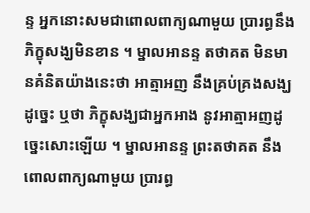ន្ទ អ្នកនោះសមជាពោលពាក្យណាមួយ ប្រារព្ធនឹងភិក្ខុសង្ឃមិនខាន ។ ម្នាលអានន្ទ តថាគត មិនមានគំនិតយ៉ាងនេះថា អាត្មាអញ នឹងគ្រប់គ្រងសង្ឃដូច្នេះ ឬថា ភិក្ខុសង្ឃជាអ្នកអាង នូវអាត្មាអញដូច្នេះសោះឡើយ ។ ម្នាលអានន្ទ ព្រះតថាគត នឹងពោលពាក្យណាមួយ ប្រារព្ធ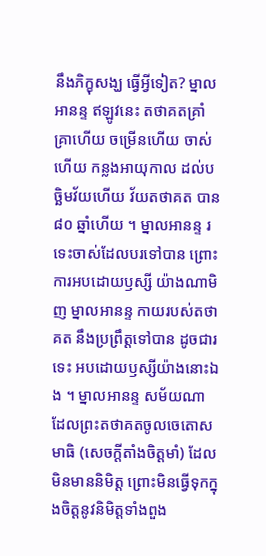នឹងភិក្ខុសង្ឃ ធ្វើអ្វីទៀត? ម្នាលអានន្ទ ឥឡូវនេះ តថាគតគ្រាំគ្រាហើយ ចម្រើនហើយ ចាស់ហើយ កន្លងអាយុកាល ដល់បច្ឆិមវ័យហើយ វ័យតថាគត បាន ៨០ ឆ្នាំហើយ ។ ម្នាលអានន្ទ រទេះចាស់ដែលបរទៅបាន ព្រោះការអបដោយឫស្សី យ៉ាងណាមិញ ម្នាលអានន្ទ កាយរបស់តថាគត នឹងប្រព្រឹត្តទៅបាន ដូចជារទេះ អបដោយឫស្សីយ៉ាងនោះឯង ។ ម្នាលអានន្ទ សម័យណា ដែលព្រះតថាគតចូលចេតោសមាធិ (សេចក្តីតាំងចិត្តមាំ) ដែលមិនមាននិមិត្ត ព្រោះមិនធ្វើទុកក្នុងចិត្តនូវនិមិត្តទាំងពួង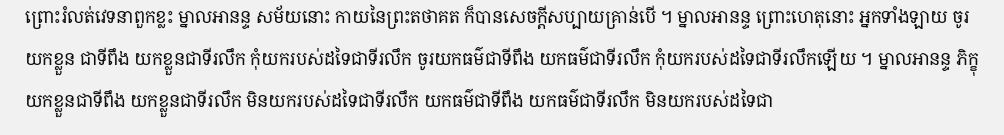ព្រោះរំលត់វេទនាពួកខ្លះ ម្នាលអានន្ទ សម័យនោះ កាយនៃព្រះតថាគត ក៏បានសេចក្តីសប្បាយគ្រាន់បើ ។ ម្នាលអានន្ទ ព្រោះហេតុនោះ អ្នកទាំងឡាយ ចូរយកខ្លួន ជាទីពឹង យកខ្លួនជាទីរលឹក កុំយករបស់ដទៃជាទីរលឹក ចូរយកធម៌ជាទីពឹង យកធម៌ជាទីរលឹក កុំយករបស់ដទៃជាទីរលឹកឡើយ ។ ម្នាលអានន្ទ ភិក្ខុយកខ្លួនជាទីពឹង យកខ្លួនជាទីរលឹក មិនយករបស់ដទៃជាទីរលឹក យកធម៌ជាទីពឹង យកធម៌ជាទីរលឹក មិនយករបស់ដទៃជា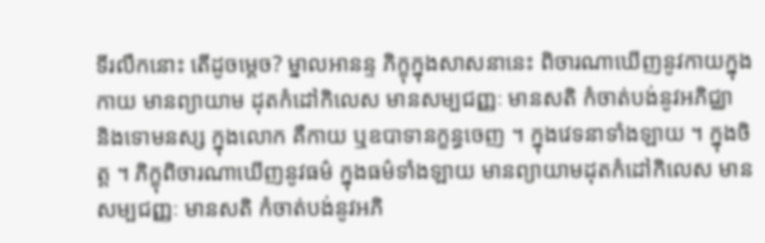ទីរលឹកនោះ តើដូចម្តេច? ម្នាលអានន្ទ ភិក្ខុក្នុងសាសនានេះ ពិចារណាឃើញនូវកាយក្នុងកាយ មានព្យាយាម ដុតកំដៅកិលេស មានសម្បជញ្ញៈ មានសតិ កំចាត់បង់នូវអភិជ្ឈា និងទោមនស្ស ក្នុងលោក គឺកាយ ឬឧបាទានក្ខន្ធចេញ ។ ក្នុងវេទនាទាំងឡាយ ។ ក្នុងចិត្ត ។ ភិក្ខុពិចារណាឃើញនូវធម៌ ក្នុងធម៌ទាំងឡាយ មានព្យាយាមដុតកំដៅកិលេស មានសម្បជញ្ញៈ មានសតិ កំចាត់បង់នូវអភិ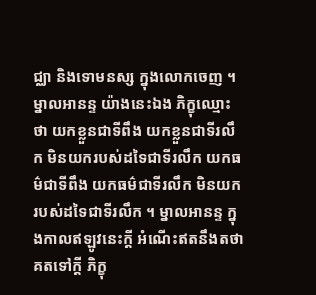ជ្ឈា និងទោមនស្ស ក្នុងលោកចេញ ។ ម្នាលអានន្ទ យ៉ាងនេះឯង ភិក្ខុឈ្មោះថា យកខ្លួនជាទីពឹង យកខ្លួនជាទីរលឹក មិនយករបស់ដទៃជាទីរលឹក យកធម៌ជាទីពឹង យកធម៌ជាទីរលឹក មិនយករបស់ដទៃជាទីរលឹក ។ ម្នាលអានន្ទ ក្នុងកាលឥឡូវនេះក្តី អំណើះឥតនឹងតថាគតទៅក្តី ភិក្ខុ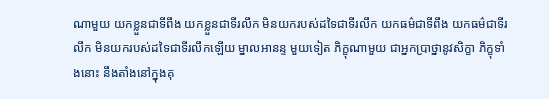ណាមួយ យកខ្លួនជាទីពឹង យកខ្លួនជាទីរលឹក មិនយករបស់ដទៃជាទីរលឹក យកធម៌ជាទីពឹង យកធម៌ជាទីរលឹក មិនយករបស់ដទៃជាទីរលឹកឡើយ ម្នាលអានន្ទ មួយទៀត ភិក្ខុណាមួយ ជាអ្នកប្រាថ្នានូវសិក្ខា ភិក្ខុទាំងនោះ នឹងតាំងនៅក្នុងគុ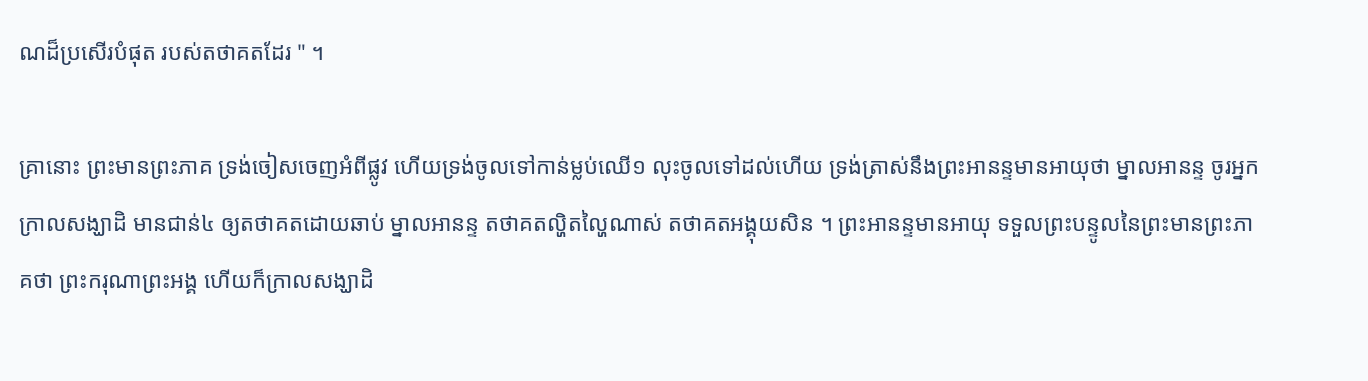ណដ៏ប្រសើរបំផុត របស់តថាគតដែរ " ។

គ្រានោះ ព្រះមានព្រះភាគ ទ្រង់ចៀសចេញអំពីផ្លូវ ហើយទ្រង់ចូលទៅកាន់ម្លប់ឈើ១ លុះចូលទៅដល់ហើយ ទ្រង់ត្រាស់នឹងព្រះអានន្ទមានអាយុថា ម្នាលអានន្ទ ចូរអ្នកក្រាលសង្ឃាដិ មានជាន់៤ ឲ្យតថាគតដោយឆាប់ ម្នាលអានន្ទ តថាគតល្ហិតល្ហៃណាស់ តថាគតអង្គុយសិន ។ ព្រះអានន្ទមានអាយុ ទទួលព្រះបន្ទូលនៃព្រះមានព្រះភាគថា ព្រះករុណាព្រះអង្គ ហើយក៏ក្រាលសង្ឃាដិ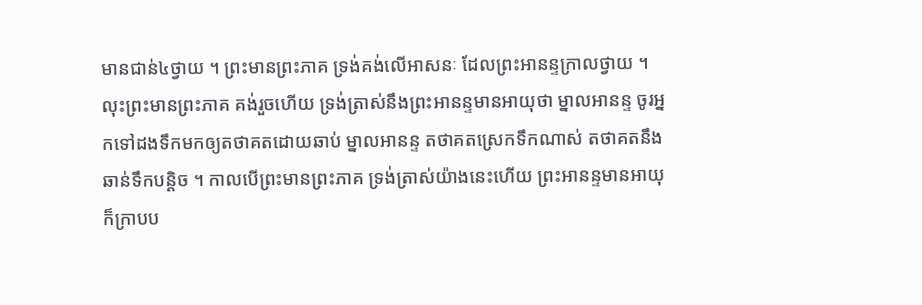មានជាន់៤ថ្វាយ ។ ព្រះមានព្រះភាគ ទ្រង់គង់លើអាសនៈ ដែលព្រះអានន្ទក្រាលថ្វាយ ។ លុះព្រះមានព្រះភាគ គង់រួចហើយ ទ្រង់ត្រាស់នឹងព្រះអានន្ទមានអាយុថា ម្នាលអានន្ទ ចូរអ្នកទៅដងទឹកមកឲ្យតថាគតដោយឆាប់ ម្នាលអានន្ទ តថាគតស្រេកទឹកណាស់ តថាគតនឹងឆាន់ទឹកបន្តិច ។ កាលបើព្រះមានព្រះភាគ ទ្រង់ត្រាស់យ៉ាងនេះហើយ ព្រះអានន្ទមានអាយុ ក៏ក្រាបប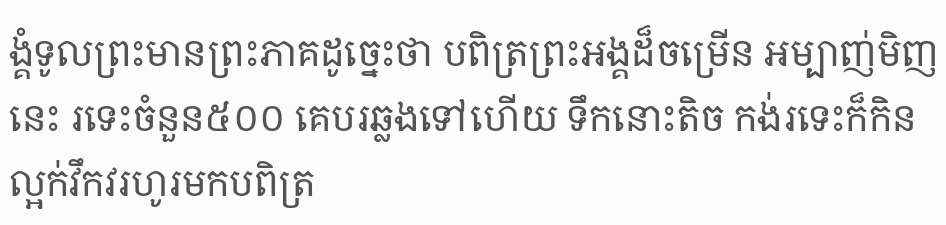ង្គំទូលព្រះមានព្រះភាគដូច្នេះថា បពិត្រព្រះអង្គដ៏ចម្រើន អម្បាញ់មិញនេះ រទេះចំនួន៥០០ គេបរឆ្លងទៅហើយ ទឹកនោះតិច កង់រទេះក៏កិនល្អក់វឹកវរហូរមកបពិត្រ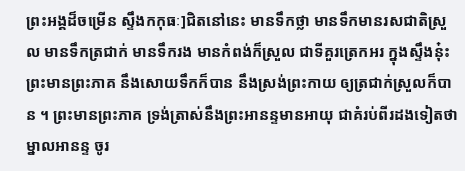ព្រះអង្គដ៏ចម្រើន ស្ទឹងកកុធៈ]ជិតនៅនេះ មានទឹកថ្លា មានទឹកមានរសជាតិស្រួល មានទឹកត្រជាក់ មានទឹករង មានកំពង់ក៏ស្រួល ជាទីគួរត្រេកអរ ក្នុងស្ទឹងនុ៎ះ ព្រះមានព្រះភាគ នឹងសោយទឹកក៏បាន នឹងស្រង់ព្រះកាយ ឲ្យត្រជាក់ស្រួលក៏បាន ។ ព្រះមានព្រះភាគ ទ្រង់ត្រាស់នឹងព្រះអានន្ទមានអាយុ ជាគំរប់ពីរដងទៀតថា ម្នាលអានន្ទ ចូរ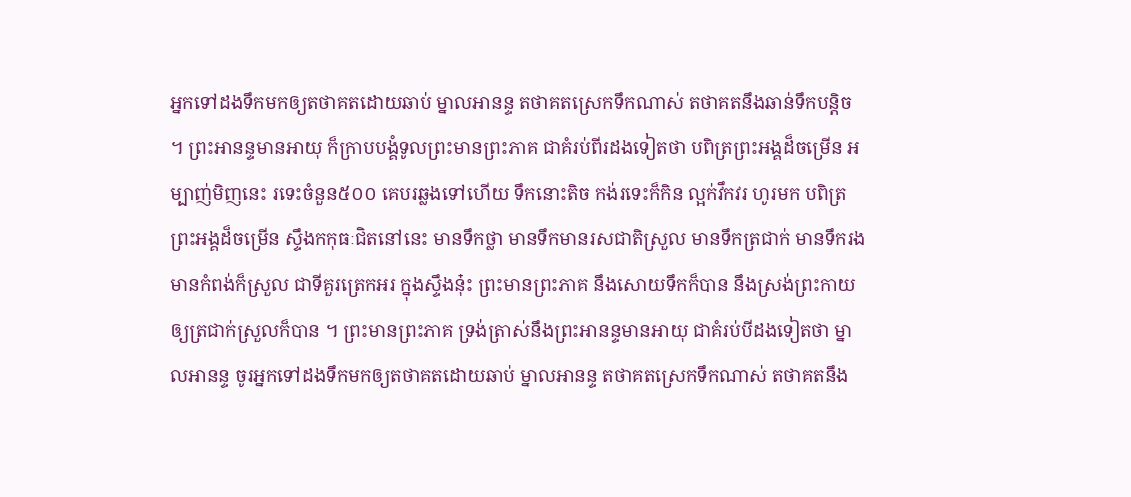អ្នកទៅដងទឹកមកឲ្យតថាគតដោយឆាប់ ម្នាលអានន្ទ តថាគតស្រេកទឹកណាស់ តថាគតនឹងឆាន់ទឹកបន្តិច ។ ព្រះអានន្ទមានអាយុ ក៏ក្រាបបង្គំទូលព្រះមានព្រះភាគ ជាគំរប់ពីរដងទៀតថា បពិត្រព្រះអង្គដ៏ចម្រើន អម្បាញ់មិញនេះ រទេះចំនួន៥០០ គេបរឆ្លងទៅហើយ ទឹកនោះតិច កង់រទេះក៏កិន ល្អក់វឹកវរ ហូរមក បពិត្រព្រះអង្គដ៏ចម្រើន ស្ទឹងកកុធៈជិតនៅនេះ មានទឹកថ្លា មានទឹកមានរសជាតិស្រួល មានទឹកត្រជាក់ មានទឹករង មានកំពង់ក៏ស្រួល ជាទីគួរត្រេកអរ ក្នុងស្ទឹងនុ៎ះ ព្រះមានព្រះភាគ នឹងសោយទឹកក៏បាន នឹងស្រង់ព្រះកាយ ឲ្យត្រជាក់ស្រួលក៏បាន ។ ព្រះមានព្រះភាគ ទ្រង់ត្រាស់នឹងព្រះអានន្ទមានអាយុ ជាគំរប់បីដងទៀតថា ម្នាលអានន្ទ ចូរអ្នកទៅដងទឹកមកឲ្យតថាគតដោយឆាប់ ម្នាលអានន្ទ តថាគតស្រេកទឹកណាស់ តថាគតនឹង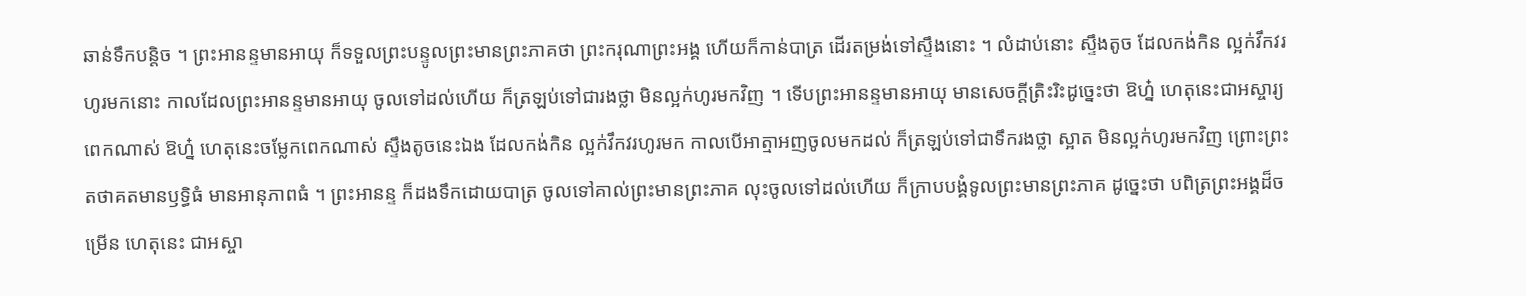ឆាន់ទឹកបន្តិច ។ ព្រះអានន្ទមានអាយុ ក៏ទទួលព្រះបន្ទូលព្រះមានព្រះភាគថា ព្រះករុណាព្រះអង្គ ហើយក៏កាន់បាត្រ ដើរតម្រង់ទៅស្ទឹងនោះ ។ លំដាប់នោះ ស្ទឹងតូច ដែលកង់កិន ល្អក់វឹកវរ ហូរមកនោះ កាលដែលព្រះអានន្ទមានអាយុ ចូលទៅដល់ហើយ ក៏ត្រឡប់ទៅជារងថ្លា មិនល្អក់ហូរមកវិញ ។ ទើបព្រះអានន្ទមានអាយុ មានសេចក្តីត្រិះរិះដូច្នេះថា ឱហ្ន៎ ហេតុនេះជាអស្ចារ្យពេកណាស់ ឱហ្ន៎ ហេតុនេះចម្លែកពេកណាស់ ស្ទឹងតូចនេះឯង ដែលកង់កិន ល្អក់វឹកវរហូរមក កាលបើអាត្មាអញចូលមកដល់ ក៏ត្រឡប់ទៅជាទឹករងថ្លា ស្អាត មិនល្អក់ហូរមកវិញ ព្រោះព្រះតថាគតមានឫទ្ធិធំ មានអានុភាពធំ ។ ព្រះអានន្ទ ក៏ដងទឹកដោយបាត្រ ចូលទៅគាល់ព្រះមានព្រះភាគ លុះចូលទៅដល់ហើយ ក៏ក្រាបបង្គំទូលព្រះមានព្រះភាគ ដូច្នេះថា បពិត្រព្រះអង្គដ៏ចម្រើន ហេតុនេះ ជាអស្ចា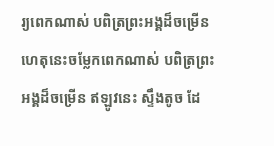រ្យពេកណាស់ បពិត្រព្រះអង្គដ៏ចម្រើន ហេតុនេះចម្លែកពេកណាស់ បពិត្រព្រះអង្គដ៏ចម្រើន ឥឡូវនេះ ស្ទឹងតូច ដែ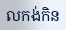លកង់កិន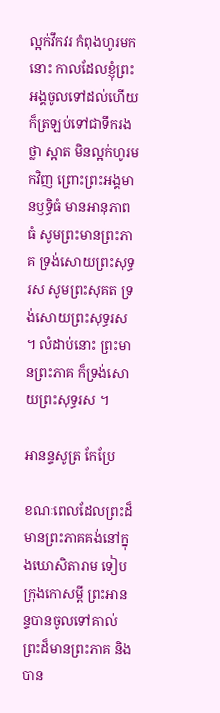ល្អក់វឹកវរ កំពុងហូរមកនោះ កាលដែលខ្ញុំព្រះអង្គចូលទៅដល់ហើយ ក៏ត្រឡប់ទៅជាទឹករងថ្លា ស្អាត មិនល្អក់ហូរមកវិញ ព្រោះព្រះអង្គមានឫទ្ធិធំ មានអានុភាពធំ សូមព្រះមានព្រះភាគ ទ្រង់សោយព្រះសុទ្ធរស សូមព្រះសុគត ទ្រង់សោយព្រះសុទ្ធរស ។ លំដាប់នោះ ព្រះមានព្រះភាគ ក៏ទ្រង់សោយព្រះសុទ្ធរស ។

អានន្ទសូត្រ កែប្រែ

ខណៈពេលដែលព្រះដ៏មានព្រះភាគគង់នៅក្នុងឃោសិតារាម ទៀបក្រុងកោសម្ពី ព្រះអានន្ទបានចូលទៅគាល់ព្រះដ៏មានព្រះភាគ និងបាន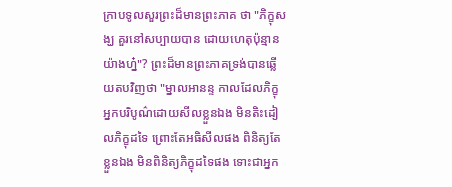ក្រាបទូលសួរព្រះដ៏មានព្រះភាគ ថា "ភិក្ខុសង្ឃ គួរនៅសប្បាយបាន ដោយហេតុប៉ុន្មានយ៉ាងហ្ន៎"? ព្រះដ៏មានព្រះភាគទ្រង់បានឆ្លើយតបវិញថា "ម្នាលអានន្ទ កាលដែលភិក្ខុអ្នកបរិបូណ៌ដោយសីលខ្លួនឯង មិនតិះដៀលភិក្ខុដទៃ ព្រោះតែអធិសីលផង ពិនិត្យតែខ្លួនឯង មិនពិនិត្យភិក្ខុដទៃផង ទោះជាអ្នក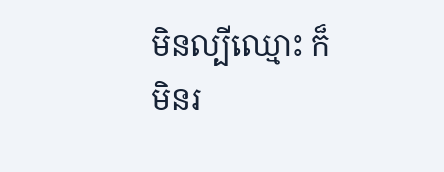មិនល្បីឈ្មោះ ក៏មិនរ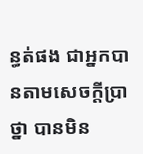ន្ធត់ផង ជាអ្នកបានតាមសេចក្តីប្រាថ្នា បានមិន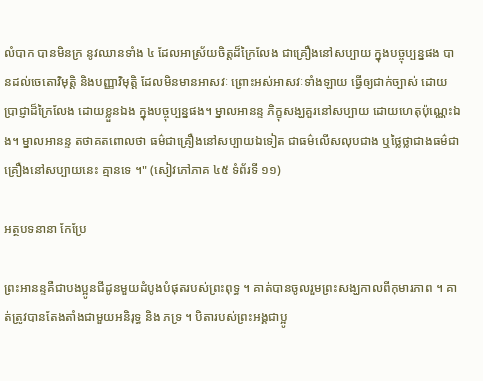លំបាក បានមិនក្រ នូវឈានទាំង ៤ ដែលអាស្រ័យចិត្តដ៏ក្រៃលែង ជាគ្រឿងនៅសប្បាយ ក្នុងបច្ចុប្បន្នផង បានដល់ចេតោវិមុត្តិ និងបញ្ញាវិមុត្តិ ដែលមិនមានអាសវៈ ព្រោះអស់អាសវៈទាំងឡាយ ធ្វើឲ្យជាក់ច្បាស់ ដោយប្រាជ្ញាដ៏ក្រៃលែង ដោយខ្លួនឯង ក្នុងបច្ចុប្បន្នផង។ ម្នាលអានន្ទ ភិក្ខុសង្ឃគួរនៅសប្បាយ ដោយហេតុប៉ុណ្ណេះឯង។ ម្នាលអានន្ទ តថាគតពោលថា ធម៌ជាគ្រឿងនៅសប្បាយឯទៀត ជាធម៌លើសលុបជាង ឬថ្លៃថ្លាជាងធម៌ជាគ្រឿងនៅសប្បាយនេះ គ្មានទេ ។" (សៀវភៅភាគ ៤៥ ទំព័រទី ១១)

អត្ថបទនានា កែប្រែ

ព្រះអានន្ទគឺជាបងប្អូនជីដូនមួយដំបូងបំផុតរបស់ព្រះពុទ្ធ ។ គាត់បានចូលរួមព្រះសង្ឃកាលពីកុមារភាព ។ គាត់ត្រូវបានតែងតាំងជាមួយអនិរុទ្ធ និង ភទ្រ ។ បិតារបស់ព្រះអង្គជាប្អូ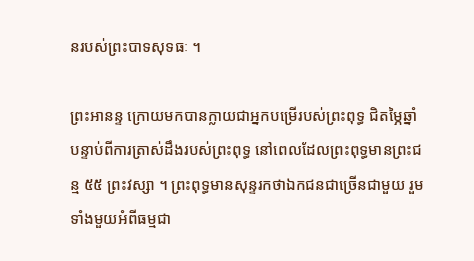នរបស់ព្រះបាទសុទធៈ ។

ព្រះអានន្ទ ក្រោយមកបានក្លាយជាអ្នកបម្រើរបស់ព្រះពុទ្ធ ជិតម្ភៃឆ្នាំបន្ទាប់ពីការត្រាស់ដឹងរបស់ព្រះពុទ្ធ នៅពេលដែលព្រះពុទ្ធមានព្រះជន្ម ៥៥ ព្រះវស្សា ។ ព្រះពុទ្ធមានសុន្ទរកថាឯកជនជាច្រើនជាមួយ រួមទាំងមួយអំពីធម្មជា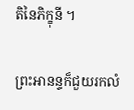តិនៃភិក្ខុនី ។

ព្រះអានន្ទក៏ជួយរកលំ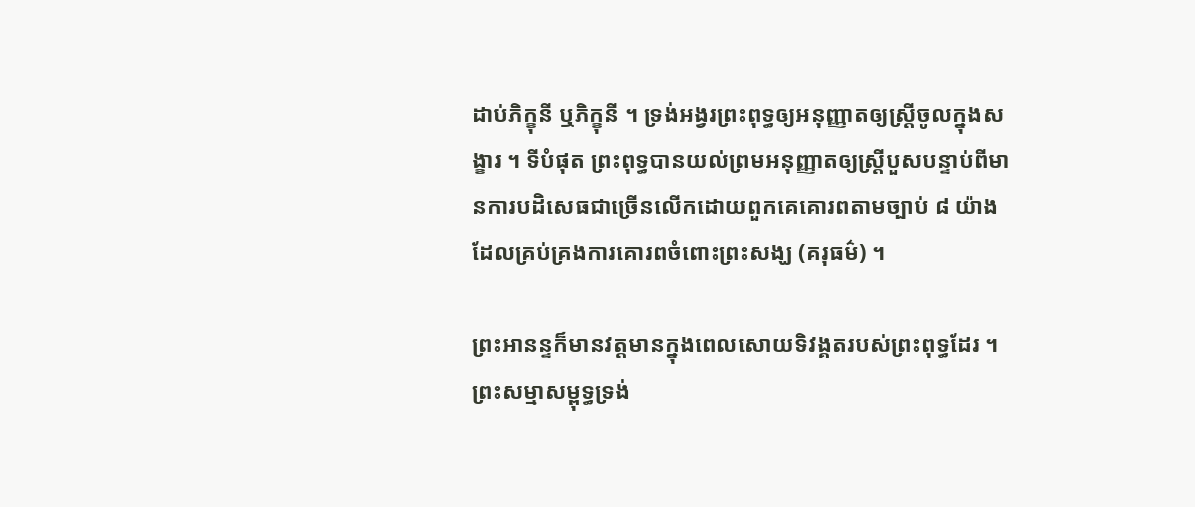ដាប់ភិក្ខុនី ឬភិក្ខុនី ។ ទ្រង់អង្វរព្រះពុទ្ធឲ្យអនុញ្ញាតឲ្យស្ត្រីចូលក្នុងសង្ខារ ។ ទីបំផុត ព្រះពុទ្ធបានយល់ព្រមអនុញ្ញាតឲ្យស្ត្រីបួសបន្ទាប់ពីមានការបដិសេធជាច្រើនលើកដោយពួកគេគោរពតាមច្បាប់ ៨ យ៉ាងដែលគ្រប់គ្រងការគោរពចំពោះព្រះសង្ឃ (គរុធម៌) ។

ព្រះអានន្ទក៏មានវត្តមានក្នុងពេលសោយទិវង្គតរបស់ព្រះពុទ្ធដែរ ។ ព្រះសម្មាសម្ពុទ្ធទ្រង់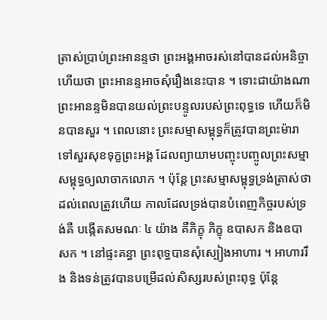ត្រាស់ប្រាប់ព្រះអានន្ទថា ព្រះអង្គអាចរស់នៅបានដល់អនិច្ចា ហើយថា ព្រះអានន្ទអាចសុំរឿងនេះបាន ។ ទោះជាយ៉ាងណា ព្រះអានន្ទមិនបានយល់ព្រះបន្ទូលរបស់ព្រះពុទ្ធទេ ហើយក៏មិនបានសួរ ។ ពេលនោះ ព្រះសម្មាសម្ពុទ្ធក៏ត្រូវបានព្រះម៉ារាទៅសួរសុខទុក្ខព្រះអង្គ ដែលព្យាយាមបញ្ចុះបញ្ចូលព្រះសម្មាសម្ពុទ្ធឲ្យលាចាកលោក ។ ប៉ុន្តែ ព្រះសម្មាសម្ពុទ្ធទ្រង់ត្រាស់ថា ដល់ពេលត្រូវហើយ កាលដែលទ្រង់បានបំពេញកិច្ចរបស់ទ្រង់គឺ បង្កើតសមណៈ ៤ យ៉ាង គឺភិក្ខុ ភិក្ខុ ឧបាសក និងឧបាសក ។ នៅផ្ទះគន្ធា ព្រះពុទ្ធបានសុំស្បៀងអាហារ ។ អាហាររឹង និងទន់ត្រូវបានបម្រើដល់សិស្សរបស់ព្រះពុទ្ធ ប៉ុន្តែ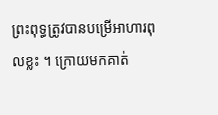ព្រះពុទ្ធត្រូវបានបម្រើអាហារពុលខ្លះ ។ ក្រោយមកគាត់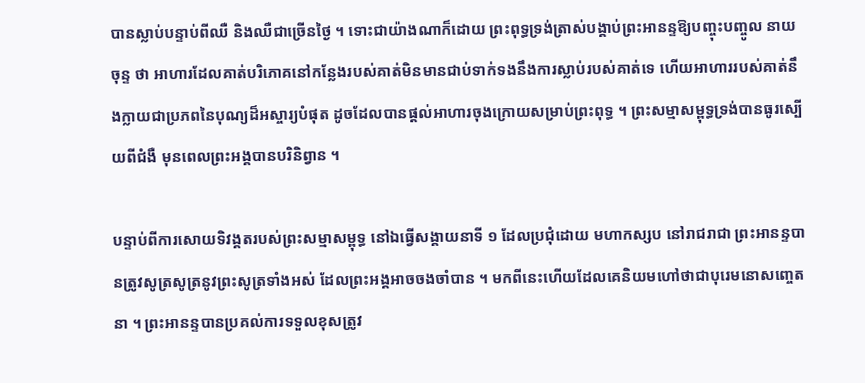បានស្លាប់បន្ទាប់ពីឈឺ និងឈឺជាច្រើនថ្ងៃ ។ ទោះជាយ៉ាងណាក៏ដោយ ព្រះពុទ្ធទ្រង់ត្រាស់បង្គាប់ព្រះអានន្ទឱ្យបញ្ចុះបញ្ចូល នាយចុន្ទ ថា អាហារដែលគាត់បរិភោគនៅកន្លែងរបស់គាត់មិនមានជាប់ទាក់ទងនឹងការស្លាប់របស់គាត់ទេ ហើយអាហាររបស់គាត់នឹងក្លាយជាប្រភពនៃបុណ្យដ៏អស្ចារ្យបំផុត ដូចដែលបានផ្តល់អាហារចុងក្រោយសម្រាប់ព្រះពុទ្ធ ។ ព្រះសម្មាសម្ពុទ្ធទ្រង់បានធូរស្បើយពីជំងឺ មុនពេលព្រះអង្គបានបរិនិព្វាន ។

បន្ទាប់ពីការសោយទិវង្គតរបស់ព្រះសម្មាសម្ពុទ្ធ នៅឯធ្វើសង្គាយនាទី ១ ដែលប្រជុំដោយ មហាកស្សប នៅរាជរាជា ព្រះអានន្ទបានត្រូវសូត្រសូត្រនូវព្រះសូត្រទាំងអស់ ដែលព្រះអង្គអាចចងចាំបាន ។ មកពីនេះហើយដែលគេនិយមហៅថាជាបុរេមនោសញ្ចេតនា ។ ព្រះអានន្ទបានប្រគល់ការទទួលខុសត្រូវ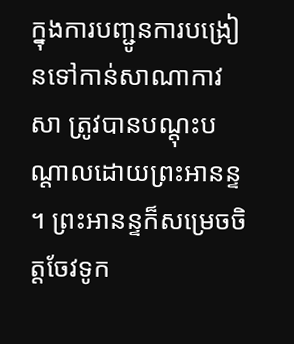ក្នុងការបញ្ជូនការបង្រៀនទៅកាន់សាណាកាវសា ត្រូវបានបណ្តុះបណ្តាលដោយព្រះអានន្ទ ។ ព្រះអានន្ទក៏សម្រេចចិត្តចែវទូក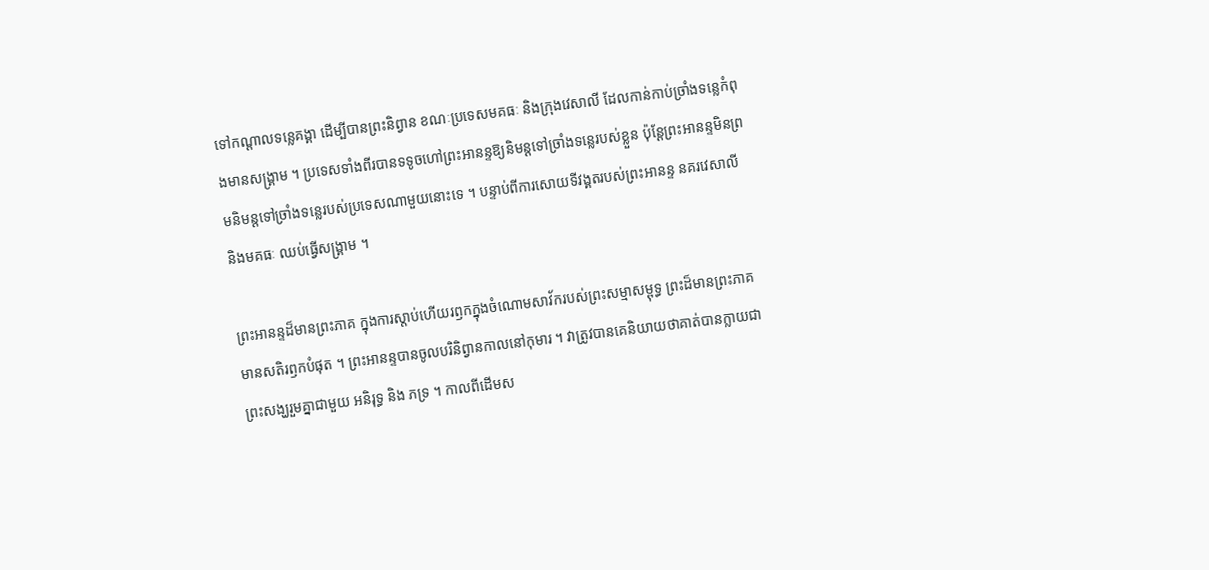ទៅកណ្តាលទន្លេគង្គា ដើម្បីបានព្រះនិព្វាន ខណៈប្រទេសមគធៈ និងក្រុងវេសាលី ដែលកាន់កាប់ច្រាំងទន្លេកំពុងមានសង្រ្គាម ។ ប្រទេសទាំងពីរបានទទូចហៅព្រះអានន្ទឱ្យនិមន្តទៅច្រាំងទន្លេរបស់ខ្លួន ប៉ុន្តែព្រះអានន្ទមិនព្រមនិមន្តទៅច្រាំងទន្លេរបស់ប្រទេសណាមួយនោះទេ ។ បន្ទាប់ពីការសោយទីវង្គតរបស់ព្រះអានន្ទ នគរវេសាលី និងមគធៈ ឈប់ធ្វើសង្គ្រាម ។

ព្រះអានន្ទដ៏មានព្រះភាគ ក្នុងការស្តាប់ហើយរឭកក្នុងចំណោមសាវ័ករបស់ព្រះសម្មាសម្ពុទ្ធ ព្រះដ៏មានព្រះភាគមានសតិរឭកបំផុត ។ ព្រះអានន្ទបានចូលបរិនិព្វានកាលនៅកុមារ ។ វាត្រូវបានគេនិយាយថាគាត់បានក្លាយជាព្រះសង្ឃរួមគ្នាជាមួយ អនិរុទ្ធ និង ភទ្រ ។ កាលពីដើមស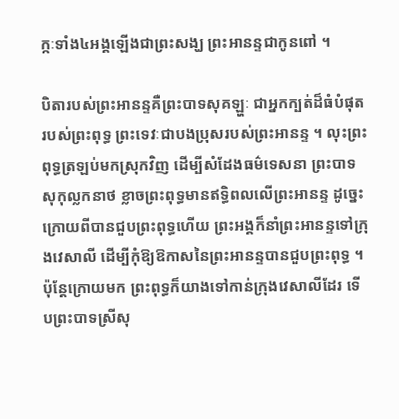ក្កៈទាំង៤អង្គឡើងជាព្រះសង្ឃ ព្រះអានន្ទជាកូនពៅ ។

បិតារបស់ព្រះអានន្ទគឺព្រះបាទសុគឡ្ហៈ ជាអ្នកក្បត់ដ៏ធំបំផុតរបស់ព្រះពុទ្ធ ព្រះទេវៈជាបងប្រុសរបស់ព្រះអានន្ទ ។ លុះព្រះពុទ្ធត្រឡប់មកស្រុកវិញ ដើម្បីសំដែងធម៌ទេសនា ព្រះបាទសុកុល្លកនាថ ខ្លាចព្រះពុទ្ធមានឥទ្ធិពលលើព្រះអានន្ទ ដូច្នេះក្រោយពីបានជួបព្រះពុទ្ធហើយ ព្រះអង្គក៏នាំព្រះអានន្ទទៅក្រុងវេសាលី ដើម្បីកុំឱ្យឱកាសនៃព្រះអានន្ទបានជួបព្រះពុទ្ធ ។ ប៉ុន្តែក្រោយមក ព្រះពុទ្ធក៏យាងទៅកាន់ក្រុងវេសាលីដែរ ទើបព្រះបាទស្រីសុ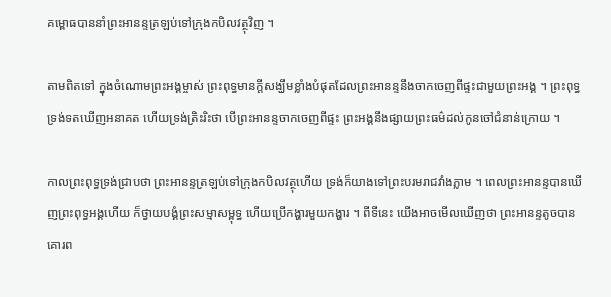គម្ពោធបាននាំព្រះអានន្ទត្រឡប់ទៅក្រុងកបិលវត្ថុវិញ ។

តាមពិតទៅ ក្នុងចំណោមព្រះអង្គម្ចាស់ ព្រះពុទ្ធមានក្តីសង្ឃឹមខ្លាំងបំផុតដែលព្រះអានន្ទនឹងចាកចេញពីផ្ទះជាមួយព្រះអង្គ ។ ព្រះពុទ្ធទ្រង់ទតឃើញអនាគត ហើយទ្រង់ត្រិះរិះថា បើព្រះអានន្ទចាកចេញពីផ្ទះ ព្រះអង្គនឹងផ្សាយព្រះធម៌ដល់កូនចៅជំនាន់ក្រោយ ។

កាលព្រះពុទ្ធទ្រង់ជ្រាបថា ព្រះអានន្ទត្រឡប់ទៅក្រុងកបិលវត្ថុហើយ ទ្រង់ក៏យាងទៅព្រះបរមរាជវាំងភ្លាម ។ ពេលព្រះអានន្ទបានឃើញព្រះពុទ្ធអង្គហើយ ក៏ថ្វាយបង្គំព្រះសម្មាសម្ពុទ្ធ ហើយប្រើកង្ហារមួយកង្ហារ ។ ពីទីនេះ យើងអាចមើលឃើញថា ព្រះអានន្ទតូចបានគោរព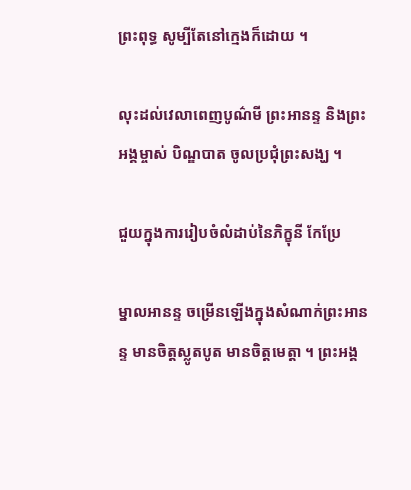ព្រះពុទ្ធ សូម្បីតែនៅក្មេងក៏ដោយ ។

លុះដល់វេលាពេញបូណ៌មី ព្រះអានន្ទ និងព្រះអង្គម្ចាស់ បិណ្ឌបាត ចូលប្រជុំព្រះសង្ឃ ។

ជួយក្នុងការរៀបចំលំដាប់នៃភិក្ខុនី កែប្រែ

ម្នាលអានន្ទ ចម្រើនឡើងក្នុងសំណាក់ព្រះអានន្ទ មានចិត្តស្លូតបូត មានចិត្តមេត្តា ។ ព្រះអង្គ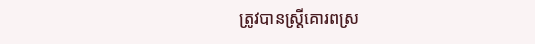ត្រូវបានស្ត្រីគោរពស្រ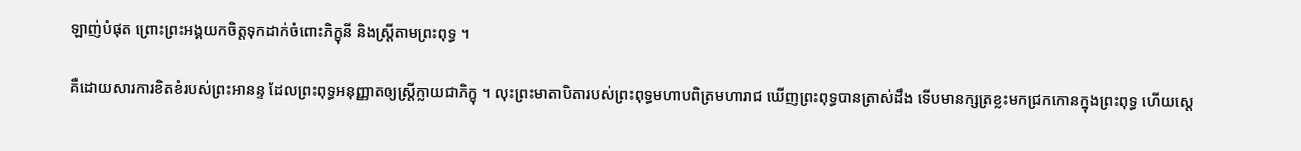ឡាញ់បំផុត ព្រោះព្រះអង្គយកចិត្តទុកដាក់ចំពោះភិក្ខុនី និងស្ត្រីតាមព្រះពុទ្ធ ។

គឺដោយសារការខិតខំរបស់ព្រះអានន្ទ ដែលព្រះពុទ្ធអនុញ្ញាតឲ្យស្ត្រីក្លាយជាភិក្ខុ ។ លុះព្រះមាតាបិតារបស់ព្រះពុទ្ធមហាបពិត្រមហារាជ ឃើញព្រះពុទ្ធបានត្រាស់ដឹង ទើបមានក្សត្រខ្លះមកជ្រកកោនក្នុងព្រះពុទ្ធ ហើយស្តេ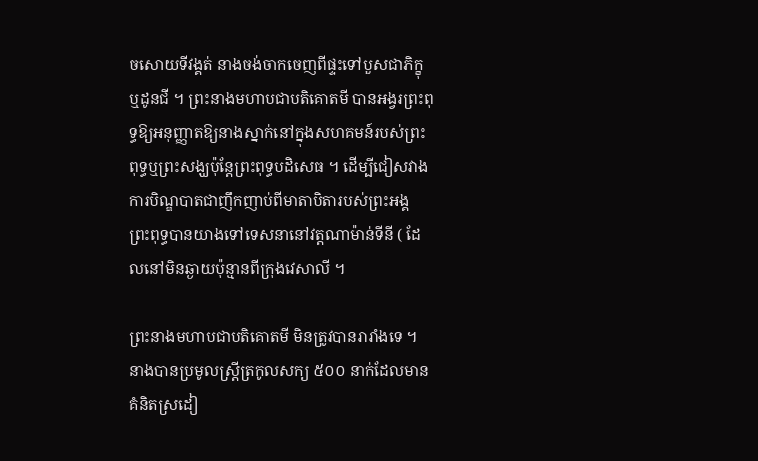ចសោយទីវង្គត់ នាងចង់ចាកចេញពីផ្ទះទៅបួសជាភិក្ខុ ឬដូនជី ។ ព្រះនាងមហាបជាបតិគោតមី បានអង្វរព្រះពុទ្ធឱ្យអនុញ្ញាតឱ្យនាងស្នាក់នៅក្នុងសហគមន៍របស់ព្រះពុទ្ធឬព្រះសង្ឃប៉ុន្តែព្រះពុទ្ធបដិសេធ ។ ដើម្បីជៀសវាងការបិណ្ឌបាតជាញឹកញាប់ពីមាតាបិតារបស់ព្រះអង្គ ព្រះពុទ្ធបានយាងទៅទេសនានៅវត្តណាម៉ាន់ទីនី ( ដែលនៅមិនឆ្ងាយប៉ុន្មានពីក្រុងវេសាលី ។

ព្រះនាងមហាបជាបតិគោតមី មិនត្រូវបានរារាំងទេ ។ នាងបានប្រមូលស្ត្រីត្រកូលសក្យ ៥០០ នាក់ដែលមានគំនិតស្រដៀ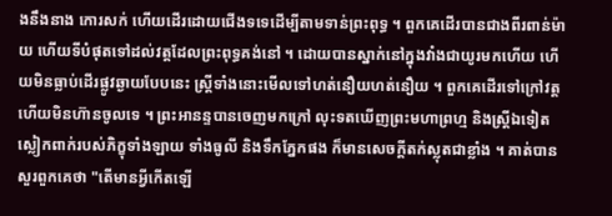ងនឹងនាង កោរសក់ ហើយដើរដោយជើងទទេដើម្បីតាមទាន់ព្រះពុទ្ធ ។ ពួកគេដើរបានជាងពីរពាន់ម៉ាយ ហើយទីបំផុតទៅដល់វត្តដែលព្រះពុទ្ធគង់នៅ ។ ដោយបានស្នាក់នៅក្នុងវាំងជាយូរមកហើយ ហើយមិនធ្លាប់ដើរផ្លូវឆ្ងាយបែបនេះ ស្ត្រីទាំងនោះមើលទៅហត់នឿយហត់នឿយ ។ ពួកគេដើរទៅក្រៅវត្ត ហើយមិនហ៊ានចូលទេ ។ ព្រះអានន្ទបានចេញមកក្រៅ លុះទតឃើញព្រះមហាព្រហ្ម និងស្ត្រីឯទៀតស្លៀកពាក់របស់ភិក្ខុទាំងឡាយ ទាំងធូលី និងទឹកភ្នែកផង ក៏មានសេចក្តីតក់ស្លុតជាខ្លាំង ។ គាត់បានសួរពួកគេថា "តើមានអ្វីកើតឡើ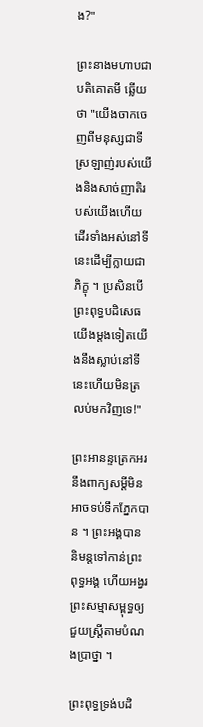ង?"

ព្រះនាងមហាបជាបតិគោតមី ឆ្លើយថា "យើងចាកចេញពីមនុស្សជាទីស្រឡាញ់របស់យើងនិងសាច់ញាតិរបស់យើងហើយដើរទាំងអស់នៅទីនេះដើម្បីក្លាយជាភិក្ខុ ។ ប្រសិនបើព្រះពុទ្ធបដិសេធយើងម្តងទៀតយើងនឹងស្លាប់នៅទីនេះហើយមិនត្រលប់មកវិញទេ!"

ព្រះអានន្ទត្រេកអរនឹងពាក្យសម្ដីមិនអាចទប់ទឹកភ្នែកបាន ។ ព្រះអង្គបាននិមន្តទៅកាន់ព្រះពុទ្ធអង្គ ហើយអង្វរព្រះសម្មាសម្ពុទ្ធឲ្យជួយស្ត្រីតាមបំណងប្រាថ្នា ។

ព្រះពុទ្ធទ្រង់បដិ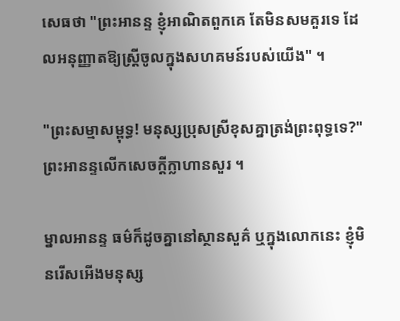សេធថា "ព្រះអានន្ទ ខ្ញុំអាណិតពួកគេ តែមិនសមគួរទេ ដែលអនុញ្ញាតឱ្យស្ត្រីចូលក្នុងសហគមន៍របស់យើង" ។

"ព្រះសម្មាសម្ពុទ្ធ! មនុស្សប្រុសស្រីខុសគ្នាត្រង់ព្រះពុទ្ធទេ?" ព្រះអានន្ទលើកសេចក្តីក្លាហានសួរ ។

ម្នាលអានន្ទ ធម៌ក៏ដូចគ្នានៅស្ថានសួគ៌ ឬក្នុងលោកនេះ ខ្ញុំមិនរើសអើងមនុស្ស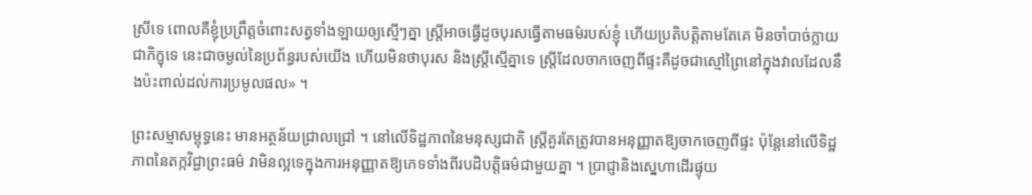ស្រីទេ ពោលគឺខ្ញុំប្រព្រឹត្តចំពោះសត្វទាំងឡាយឲ្យស្មើៗគ្នា ស្ត្រីអាចធ្វើដូចបុរសធ្វើតាមធម៌របស់ខ្ញុំ ហើយប្រតិបត្តិតាមតែគេ មិនចាំបាច់ក្លាយជាភិក្ខុទេ នេះជាចម្ងល់នៃប្រព័ន្ធរបស់យើង ហើយមិនថាបុរស និងស្ត្រីស្មើគ្នាទេ ស្ត្រីដែលចាកចេញពីផ្ទះគឺដូចជាស្មៅព្រៃនៅក្នុងវាលដែលនឹងប៉ះពាល់ដល់ការប្រមូលផល» ។

ព្រះសម្មាសម្ពុទ្ធនេះ មានអត្ថន័យជ្រាលជ្រៅ ។ នៅលើទិដ្ឋភាពនៃមនុស្សជាតិ ស្ត្រីគួរតែត្រូវបានអនុញ្ញាតឱ្យចាកចេញពីផ្ទះ ប៉ុន្តែនៅលើទិដ្ឋភាពនៃតក្កវិជ្ជាព្រះធម៌ វាមិនល្អទេក្នុងការអនុញ្ញាតឱ្យភេទទាំងពីរបដិបត្តិធម៌ជាមួយគ្នា ។ ប្រាជ្ញានិងស្នេហាដើរផ្ទុយ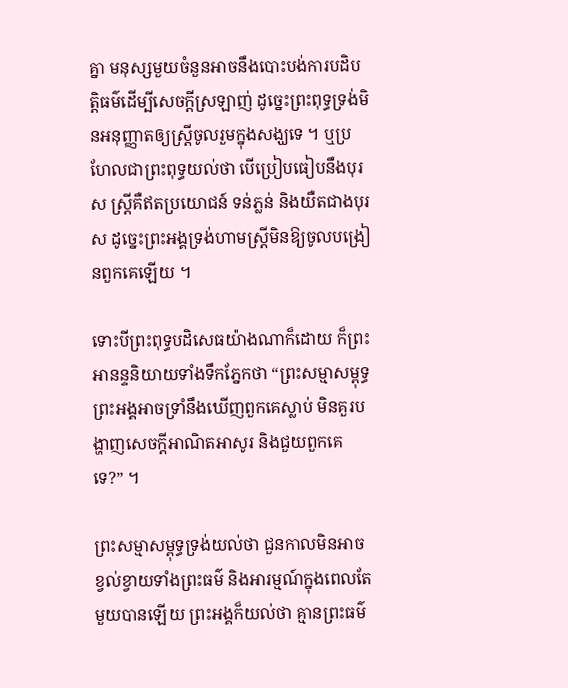គ្នា មនុស្សមួយចំនួនអាចនឹងបោះបង់ការបដិបត្តិធម៌ដើម្បីសេចក្ដីស្រឡាញ់ ដូច្នេះព្រះពុទ្ធទ្រង់មិនអនុញ្ញាតឲ្យស្ត្រីចូលរួមក្នុងសង្ឃទេ ។ ឬប្រហែលជាព្រះពុទ្ធយល់ថា បើប្រៀបធៀបនឹងបុរស ស្ត្រីគឺឥតប្រយោជន៍ ទន់ភ្លន់ និងយឺតជាងបុរស ដូច្នេះព្រះអង្គទ្រង់ហាមស្ត្រីមិនឱ្យចូលបង្រៀនពួកគេឡើយ ។

ទោះបីព្រះពុទ្ធបដិសេធយ៉ាងណាក៏ដោយ ក៏ព្រះអានន្ទនិយាយទាំងទឹកភ្នែកថា “ព្រះសម្មាសម្ពុទ្ធ ព្រះអង្គអាចទ្រាំនឹងឃើញពួកគេស្លាប់ មិនគួរបង្ហាញសេចក្តីអាណិតអាសូរ និងជួយពួកគេទេ?” ។

ព្រះសម្មាសម្ពុទ្ធទ្រង់យល់ថា ជួនកាលមិនអាចខ្វល់ខ្វាយទាំងព្រះធម៌ និងអារម្មណ៍ក្នុងពេលតែមួយបានឡើយ ព្រះអង្គក៏យល់ថា គ្មានព្រះធម៌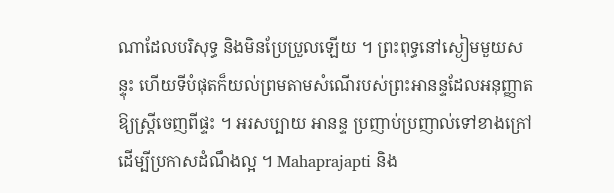ណាដែលបរិសុទ្ធ និងមិនប្រែប្រួលឡើយ ។ ព្រះពុទ្ធនៅស្ងៀមមួយសន្ទុះ ហើយទីបំផុតក៏យល់ព្រមតាមសំណើរបស់ព្រះអានន្ទដែលអនុញ្ញាតឱ្យស្ត្រីចេញពីផ្ទះ ។ អរសប្បាយ អានន្ទ ប្រញាប់ប្រញាល់ទៅខាងក្រៅ ដើម្បីប្រកាសដំណឹងល្អ ។ Mahaprajapti និង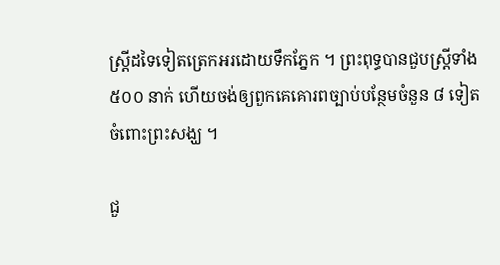ស្ត្រីដទៃទៀតត្រេកអរដោយទឹកភ្នែក ។ ព្រះពុទ្ធបានជួបស្ត្រីទាំង ៥០០ នាក់ ហើយចង់ឲ្យពួកគេគោរពច្បាប់បន្ថែមចំនួន ៨ ទៀតចំពោះព្រះសង្ឃ ។

ជួ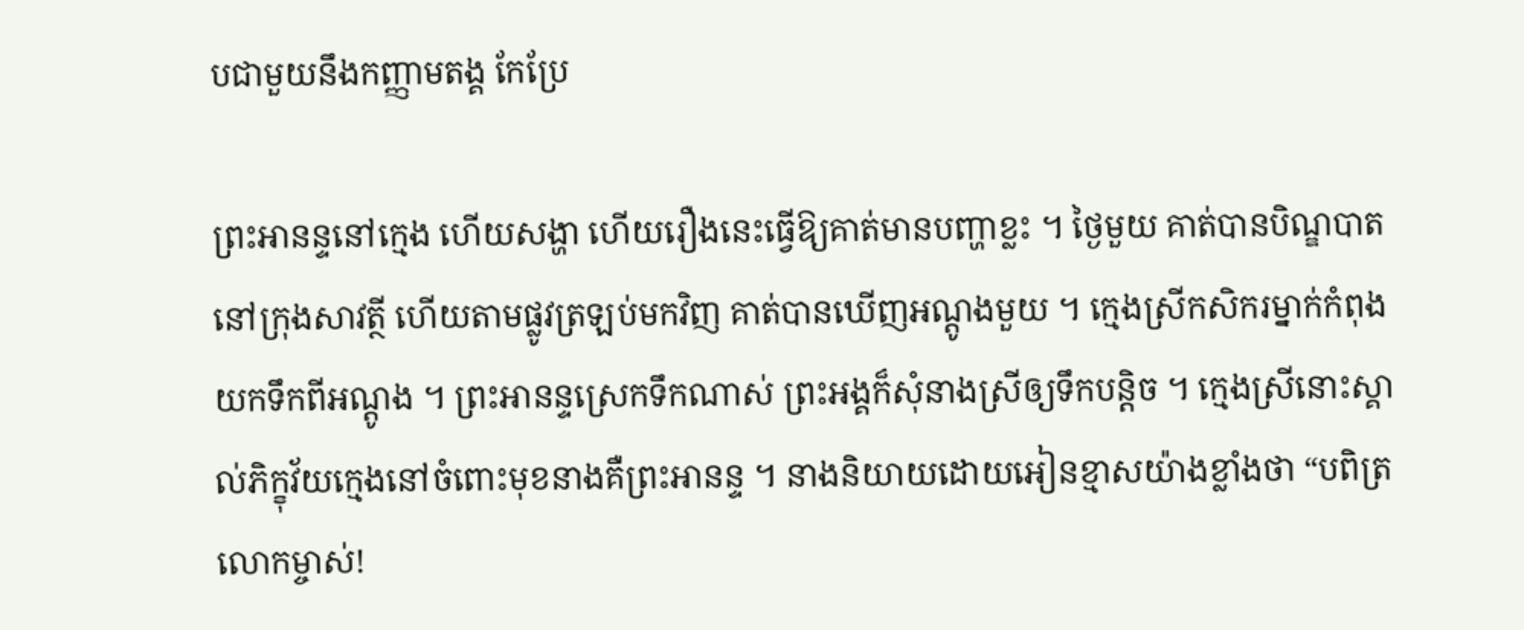បជាមួយនឹងកញ្ញាមតង្គ កែប្រែ

ព្រះអានន្ទនៅក្មេង ហើយសង្ហា ហើយរឿងនេះធ្វើឱ្យគាត់មានបញ្ហាខ្លះ ។ ថ្ងៃមួយ គាត់បានបិណ្ឌបាតនៅក្រុងសាវត្ថី ហើយតាមផ្លូវត្រឡប់មកវិញ គាត់បានឃើញអណ្តូងមួយ ។ ក្មេងស្រីកសិករម្នាក់កំពុងយកទឹកពីអណ្តូង ។ ព្រះអានន្ទស្រេកទឹកណាស់ ព្រះអង្គក៏សុំនាងស្រីឲ្យទឹកបន្តិច ។ ក្មេងស្រីនោះស្គាល់ភិក្ខុវ័យក្មេងនៅចំពោះមុខនាងគឺព្រះអានន្ទ ។ នាងនិយាយដោយអៀនខ្មាសយ៉ាងខ្លាំងថា “បពិត្រលោកម្ចាស់!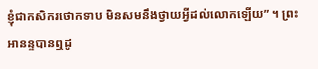ខ្ញុំជាកសិករថោកទាប មិនសមនឹងថ្វាយអ្វីដល់លោកឡើយ” ។ ព្រះអានន្ទបានឮដូ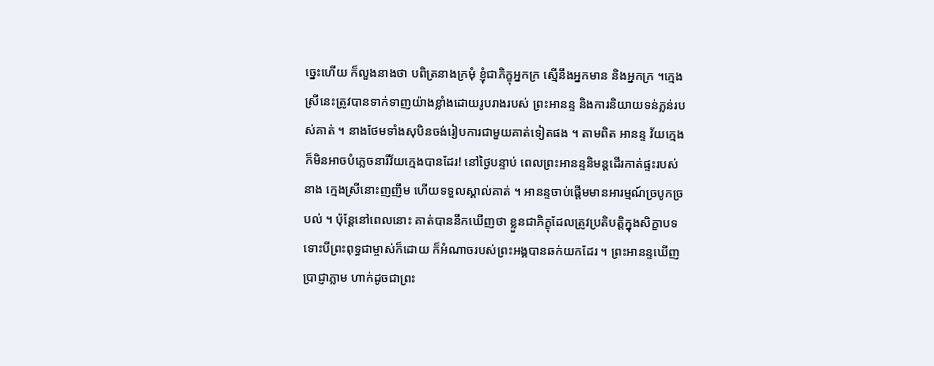ច្នេះហើយ ក៏លួងនាងថា បពិត្រនាងក្រមុំ ខ្ញុំជាភិក្ខុអ្នកក្រ ស្មើនឹងអ្នកមាន និងអ្នកក្រ ។ក្មេងស្រីនេះត្រូវបានទាក់ទាញយ៉ាងខ្លាំងដោយរូបរាងរបស់ ព្រះអានន្ទ និងការនិយាយទន់ភ្លន់របស់គាត់ ។ នាងថែមទាំងសុបិនចង់រៀបការជាមួយគាត់ទៀតផង ។ តាមពិត អានន្ទ វ័យក្មេង ក៏មិនអាចបំភ្លេចនារីវ័យក្មេងបានដែរ! នៅថ្ងៃបន្ទាប់ ពេលព្រះអានន្ទនិមន្តដើរកាត់ផ្ទះរបស់នាង ក្មេងស្រីនោះញញឹម ហើយទទួលស្គាល់គាត់ ។ អានន្ទចាប់ផ្តើមមានអារម្មណ៍ច្របូកច្របល់ ។ ប៉ុន្តែនៅពេលនោះ គាត់បាននឹកឃើញថា ខ្លួនជាភិក្ខុដែលត្រូវប្រតិបត្តិក្នុងសិក្ខាបទ ទោះបីព្រះពុទ្ធជាម្ចាស់ក៏ដោយ ក៏អំណាចរបស់ព្រះអង្គបានឆក់យកដែរ ។ ព្រះអានន្ទឃើញប្រាជ្ញាភ្លាម ហាក់ដូចជាព្រះ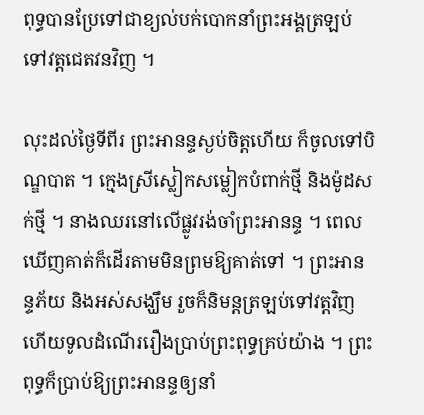ពុទ្ធបានប្រែទៅជាខ្យល់បក់បោកនាំព្រះអង្គត្រឡប់ទៅវត្តជេតវនវិញ ។

លុះដល់ថ្ងៃទីពីរ ព្រះអានន្ទស្ងប់ចិត្តហើយ ក៏ចូលទៅបិណ្ឌបាត ។ ក្មេងស្រីស្លៀកសម្លៀកបំពាក់ថ្មី និងម៉ូដសក់ថ្មី ។ នាងឈរនៅលើផ្លូវរង់ចាំព្រះអានន្ទ ។ ពេលឃើញគាត់ក៏ដើរតាមមិនព្រមឱ្យគាត់ទៅ ។ ព្រះអានន្ទភ័យ និងអស់សង្ឃឹម រួចក៏និមន្តត្រឡប់ទៅវត្តវិញ ហើយទូលដំណើររឿងប្រាប់ព្រះពុទ្ធគ្រប់យ៉ាង ។ ព្រះពុទ្ធក៏ប្រាប់ឱ្យព្រះអានន្ទឲ្យនាំ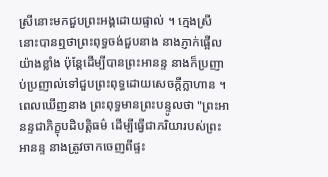ស្រីនោះមកជួបព្រះអង្គដោយផ្ទាល់ ។ ក្មេងស្រីនោះបានឮថាព្រះពុទ្ធចង់ជួបនាង នាងភ្ញាក់ផ្អើលយ៉ាងខ្លាំង ប៉ុន្តែដើម្បីបានព្រះអានន្ទ នាងក៏ប្រញាប់ប្រញាល់ទៅជួបព្រះពុទ្ធដោយសេចក្តីក្លាហាន ។ ពេលឃើញនាង ព្រះពុទ្ធមានព្រះបន្ទូលថា "ព្រះអានន្ទជាភិក្ខុបដិបត្តិធម៌ ដើម្បីធ្វើជាភរិយារបស់ព្រះអានន្ទ នាងត្រូវចាកចេញពីផ្ទះ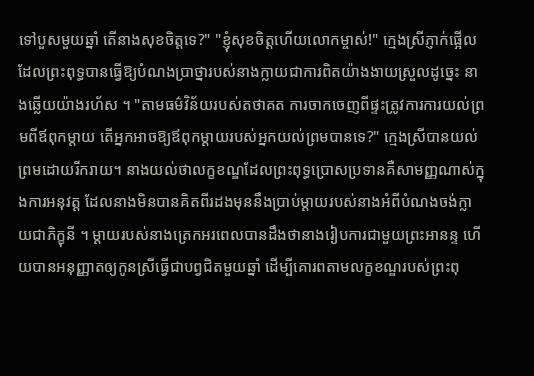ទៅបួសមួយឆ្នាំ តើនាងសុខចិត្តទេ?" "ខ្ញុំសុខចិត្តហើយលោកម្ចាស់!" ក្មេងស្រីភ្ញាក់ផ្អើលដែលព្រះពុទ្ធបានធ្វើឱ្យបំណងប្រាថ្នារបស់នាងក្លាយជាការពិតយ៉ាងងាយស្រួលដូច្នេះ នាងឆ្លើយយ៉ាងរហ័ស ។ "តាមធម៌វិន័យរបស់តថាគត ការចាកចេញពីផ្ទះត្រូវការការយល់ព្រមពីឪពុកម្តាយ តើអ្នកអាចឱ្យឪពុកម្តាយរបស់អ្នកយល់ព្រមបានទេ?" ក្មេងស្រីបានយល់ព្រមដោយរីករាយ។ នាងយល់ថាលក្ខខណ្ឌដែលព្រះពុទ្ធប្រោសប្រទានគឺសាមញ្ញណាស់ក្នុងការអនុវត្ត ដែលនាងមិនបានគិតពីរដងមុននឹងប្រាប់ម្តាយរបស់នាងអំពីបំណងចង់ក្លាយជាភិក្ខុនី ។ ម្ដាយរបស់នាងត្រេកអរពេលបានដឹងថានាងរៀបការជាមួយព្រះអានន្ទ ហើយបានអនុញ្ញាតឲ្យកូនស្រីធ្វើជាបព្វជិតមួយឆ្នាំ ដើម្បីគោរពតាមលក្ខខណ្ឌរបស់ព្រះពុ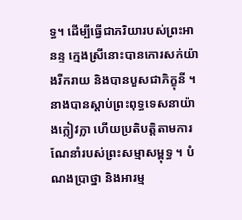ទ្ធ។ ដើម្បីធ្វើជាភរិយារបស់ព្រះអានន្ទ ក្មេងស្រីនោះបានកោរសក់យ៉ាងរីករាយ និងបានបួសជាភិក្ខុនី ។ នាងបានស្តាប់ព្រះពុទ្ធទេសនាយ៉ាងក្លៀវក្លា ហើយប្រតិបត្តិតាមការណែនាំរបស់ព្រះសម្មាសម្ពុទ្ធ ។ បំណងប្រាថ្នា និងអារម្ម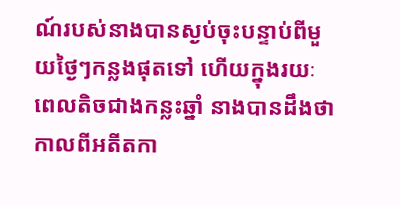ណ៍របស់នាងបានស្ងប់ចុះបន្ទាប់ពីមួយថ្ងៃៗកន្លងផុតទៅ ហើយក្នុងរយៈពេលតិចជាងកន្លះឆ្នាំ នាងបានដឹងថាកាលពីអតីតកា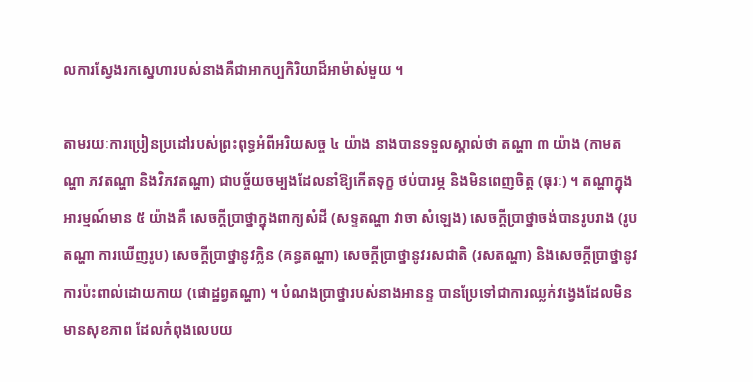លការស្វែងរកស្នេហារបស់នាងគឺជាអាកប្បកិរិយាដ៏អាម៉ាស់មួយ ។

តាមរយៈការប្រៀនប្រដៅរបស់ព្រះពុទ្ធអំពីអរិយសច្ច ៤ យ៉ាង នាងបានទទួលស្គាល់ថា តណ្ហា ៣ យ៉ាង (កាមតណ្ហា ភវតណ្ហា និងវិភវតណ្ហា) ជាបច្ច័យចម្បងដែលនាំឱ្យកើតទុក្ខ ថប់បារម្ភ និងមិនពេញចិត្ត (ធុរៈ) ។ តណ្ហាក្នុងអារម្មណ៍មាន ៥ យ៉ាងគឺ សេចក្តីប្រាថ្នាក្នុងពាក្យសំដី (សទ្ទតណ្ហា វាចា សំឡេង) សេចក្តីប្រាថ្នាចង់បានរូបរាង (រូបតណ្ហា ការឃើញរូប) សេចក្តីប្រាថ្នានូវក្លិន (គន្ធតណ្ហា) សេចក្តីប្រាថ្នានូវរសជាតិ (រសតណ្ហា) និងសេចក្ដីប្រាថ្នានូវការប៉ះពាល់ដោយកាយ (ផោដ្ឋព្វតណ្ហា) ។ បំណងប្រាថ្នារបស់នាងអានន្ទ បានប្រែទៅជាការឈ្លក់វង្វេងដែលមិនមានសុខភាព ដែលកំពុងលេបយ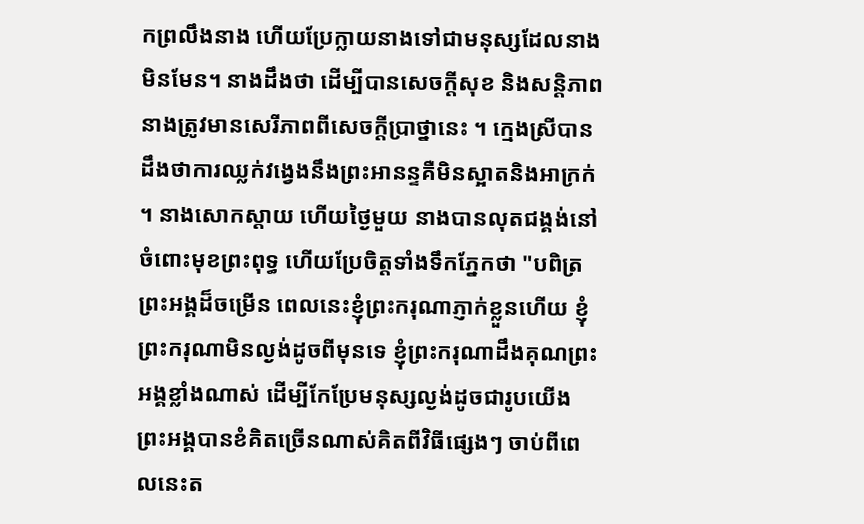កព្រលឹងនាង ហើយប្រែក្លាយនាងទៅជាមនុស្សដែលនាងមិនមែន។ នាងដឹងថា ដើម្បីបានសេចក្តីសុខ និងសន្តិភាព នាងត្រូវមានសេរីភាពពីសេចក្តីប្រាថ្នានេះ ។ ក្មេងស្រីបានដឹងថាការឈ្លក់វង្វេងនឹងព្រះអានន្ទគឺមិនស្អាតនិងអាក្រក់ ។ នាងសោកស្ដាយ ហើយថ្ងៃមួយ នាងបានលុតជង្គង់នៅចំពោះមុខព្រះពុទ្ធ ហើយប្រែចិត្តទាំងទឹកភ្នែកថា "បពិត្រព្រះអង្គដ៏ចម្រើន ពេលនេះខ្ញុំព្រះករុណាភ្ញាក់ខ្លួនហើយ ខ្ញុំព្រះករុណាមិនល្ងង់ដូចពីមុនទេ ខ្ញុំព្រះករុណាដឹងគុណព្រះអង្គខ្លាំងណាស់ ដើម្បីកែប្រែមនុស្សល្ងង់ដូចជារូបយើង ព្រះអង្គបានខំគិតច្រើនណាស់គិតពីវិធីផ្សេងៗ ចាប់ពីពេលនេះត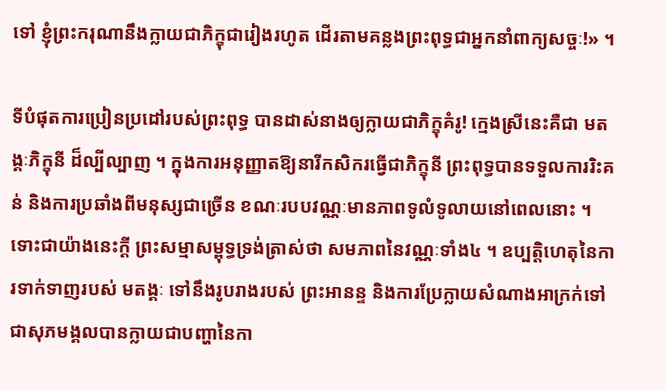ទៅ ខ្ញុំព្រះករុណានឹងក្លាយជាភិក្ខុជារៀងរហូត ដើរតាមគន្លងព្រះពុទ្ធជាអ្នកនាំពាក្យសច្ចៈ!» ។

ទីបំផុតការប្រៀនប្រដៅរបស់ព្រះពុទ្ធ បានដាស់នាងឲ្យក្លាយជាភិក្ខុគំរូ! ក្មេងស្រីនេះគឺជា មតង្គៈភិក្ខុនី ដ៏ល្បីល្បាញ ។ ក្នុងការអនុញ្ញាតឱ្យនារីកសិករធ្វើជាភិក្ខុនី ព្រះពុទ្ធបានទទួលការរិះគន់ និងការប្រឆាំងពីមនុស្សជាច្រើន ខណៈរបបវណ្ណៈមានភាពទូលំទូលាយនៅពេលនោះ ។ ទោះជាយ៉ាងនេះក្តី ព្រះសម្មាសម្ពុទ្ធទ្រង់ត្រាស់ថា សមភាពនៃវណ្ណៈទាំង៤ ។ ឧប្បត្តិហេតុនៃការទាក់ទាញរបស់ មតង្គៈ ទៅនឹងរូបរាងរបស់ ព្រះអានន្ទ និងការប្រែក្លាយសំណាងអាក្រក់ទៅជាសុភមង្គលបានក្លាយជាបញ្ហានៃកា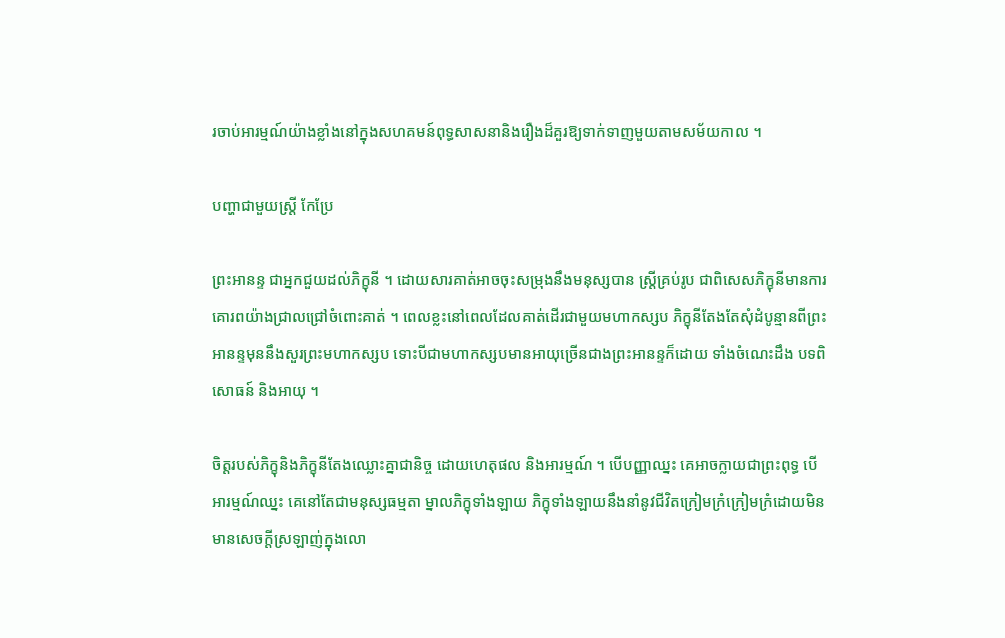រចាប់អារម្មណ៍យ៉ាងខ្លាំងនៅក្នុងសហគមន៍ពុទ្ធសាសនានិងរឿងដ៏គួរឱ្យទាក់ទាញមួយតាមសម័យកាល ។

បញ្ហាជាមួយស្ត្រី កែប្រែ

ព្រះអានន្ទ ជាអ្នកជួយដល់ភិក្ខុនី ។ ដោយសារគាត់អាចចុះសម្រុងនឹងមនុស្សបាន ស្ត្រីគ្រប់រូប ជាពិសេសភិក្ខុនីមានការគោរពយ៉ាងជ្រាលជ្រៅចំពោះគាត់ ។ ពេលខ្លះនៅពេលដែលគាត់ដើរជាមួយមហាកស្សប ភិក្ខុនីតែងតែសុំដំបូន្មានពីព្រះអានន្ទមុននឹងសួរព្រះមហាកស្សប ទោះបីជាមហាកស្សបមានអាយុច្រើនជាងព្រះអានន្ទក៏ដោយ ទាំងចំណេះដឹង បទពិសោធន៍ និងអាយុ ។

ចិត្តរបស់ភិក្ខុនិងភិក្ខុនីតែងឈ្លោះគ្នាជានិច្ច ដោយហេតុផល និងអារម្មណ៍ ។ បើបញ្ញាឈ្នះ គេអាចក្លាយជាព្រះពុទ្ធ បើអារម្មណ៍ឈ្នះ គេនៅតែជាមនុស្សធម្មតា ម្នាលភិក្ខុទាំងឡាយ ភិក្ខុទាំងឡាយនឹងនាំនូវជីវិតក្រៀមក្រំក្រៀមក្រំដោយមិនមានសេចក្តីស្រឡាញ់ក្នុងលោ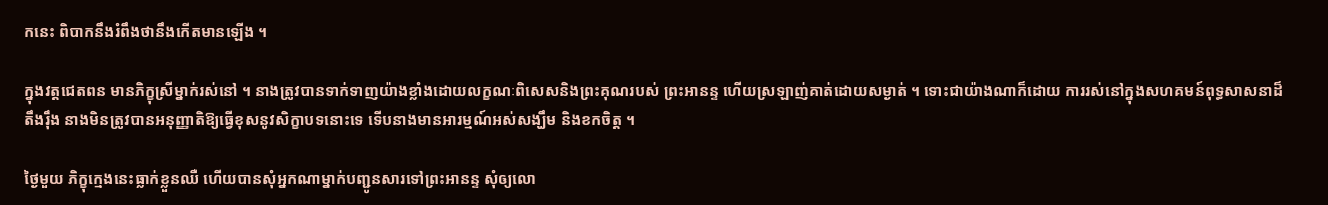កនេះ ពិបាកនឹងរំពឹងថានឹងកើតមានឡើង ។

ក្នុងវត្តជេតពន មានភិក្ខុស្រីម្នាក់រស់នៅ ។ នាងត្រូវបានទាក់ទាញយ៉ាងខ្លាំងដោយលក្ខណៈពិសេសនិងព្រះគុណរបស់ ព្រះអានន្ទ ហើយស្រឡាញ់គាត់ដោយសម្ងាត់ ។ ទោះជាយ៉ាងណាក៏ដោយ ការរស់នៅក្នុងសហគមន៍ពុទ្ធសាសនាដ៏តឹងរ៉ឹង នាងមិនត្រូវបានអនុញ្ញាតិឱ្យធ្វើខុសនូវសិក្ខាបទនោះទេ ទើបនាងមានអារម្មណ៍អស់សង្ឃឹម និងខកចិត្ត ។

ថ្ងៃមួយ ភិក្ខុក្មេងនេះធ្លាក់ខ្លួនឈឺ ហើយបានសុំអ្នកណាម្នាក់បញ្ជូនសារទៅព្រះអានន្ទ សុំឲ្យលោ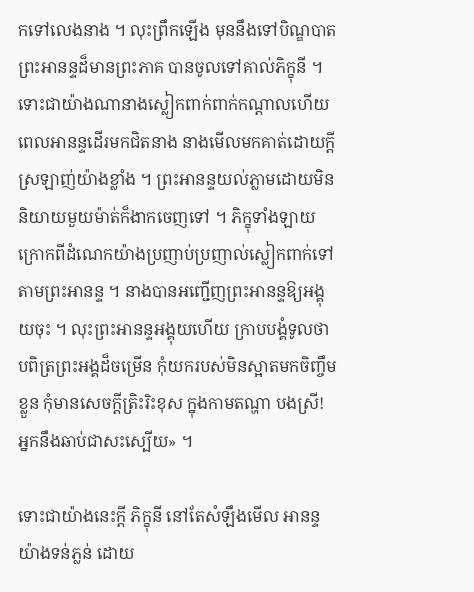កទៅលេងនាង ។ លុះព្រឹកឡើង មុននឹងទៅបិណ្ឌបាត ព្រះអានន្ទដ៏មានព្រះភាគ បានចូលទៅគាល់ភិក្ខុនី ។ ទោះជាយ៉ាងណានាងស្លៀកពាក់ពាក់កណ្ដាលហើយពេលអានន្ទដើរមកជិតនាង នាងមើលមកគាត់ដោយក្ដីស្រឡាញ់យ៉ាងខ្លាំង ។ ព្រះអានន្ទយល់ភ្លាមដោយមិននិយាយមួយម៉ាត់ក៏ងាកចេញទៅ ។ ភិក្ខុទាំងឡាយក្រោកពីដំណេកយ៉ាងប្រញាប់ប្រញាល់ស្លៀកពាក់ទៅតាមព្រះអានន្ទ ។ នាងបានអញ្ជើញព្រះអានន្ទឱ្យអង្គុយចុះ ។ លុះព្រះអានន្ទអង្គុយហើយ ក្រាបបង្គំទូលថា បពិត្រព្រះអង្គដ៏ចម្រើន កុំយករបស់មិនស្អាតមកចិញ្ចឹមខ្លួន កុំមានសេចក្តីត្រិះរិះខុស ក្នុងកាមតណ្ហា បងស្រី! អ្នកនឹងឆាប់ជាសះស្បើយ» ។

ទោះជាយ៉ាងនេះក្តី ភិក្ខុនី នៅតែសំឡឹងមើល អានន្ទ យ៉ាងទន់ភ្លន់ ដោយ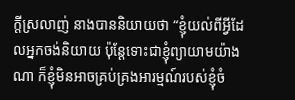ក្តីស្រលាញ់ នាងបាននិយាយថា “ខ្ញុំយល់ពីអ្វីដែលអ្នកចង់និយាយ ប៉ុន្តែទោះជាខ្ញុំព្យាយាមយ៉ាងណា ក៏ខ្ញុំមិនអាចគ្រប់គ្រងអារម្មណ៍របស់ខ្ញុំចំ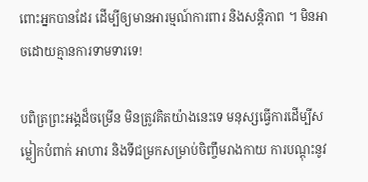ពោះអ្នកបានដែរ ដើម្បីឲ្យមានអារម្មណ៍ការពារ និងសន្តិភាព ។ មិនអាចដោយគ្មានការទាមទារទេ!

បពិត្រព្រះអង្គដ៏ចម្រើន មិនត្រូវគិតយ៉ាងនេះទេ មនុស្សធ្វើការដើម្បីសម្លៀកបំពាក់ អាហារ និងទីជម្រកសម្រាប់ចិញ្ចឹមរាងកាយ ការបណ្ដុះនូវ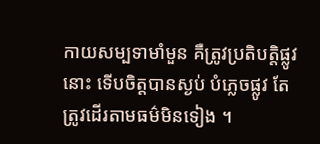កាយសម្បទាមាំមួន គឺត្រូវប្រតិបត្តិផ្លូវនោះ ទើបចិត្តបានស្ងប់ បំភ្លេចផ្លូវ តែត្រូវដើរតាមធម៌មិនទៀង ។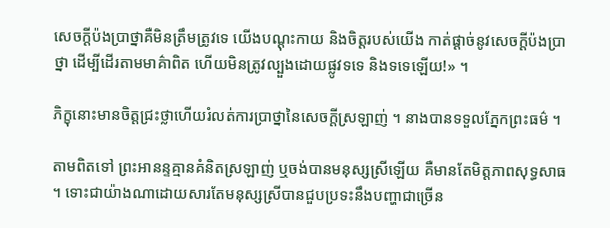សេចក្ដីប៉ងប្រាថ្នាគឺមិនត្រឹមត្រូវទេ យើងបណ្ដុះកាយ និងចិត្តរបស់យើង កាត់ផ្ដាច់នូវសេចក្ដីប៉ងប្រាថ្នា ដើម្បីដើរតាមមាគ៌ាពិត ហើយមិនត្រូវល្បួងដោយផ្លូវទទេ និងទទេឡើយ!» ។

ភិក្ខុនោះមានចិត្តជ្រះថ្លាហើយរំលត់ការប្រាថ្នានៃសេចក្តីស្រឡាញ់ ។ នាងបានទទួលភ្នែកព្រះធម៌ ។

តាមពិតទៅ ព្រះអានន្ទគ្មានគំនិតស្រឡាញ់ ឬចង់បានមនុស្សស្រីឡើយ គឺមានតែមិត្តភាពសុទ្ធសាធ ។ ទោះជាយ៉ាងណាដោយសារតែមនុស្សស្រីបានជួបប្រទះនឹងបញ្ហាជាច្រើន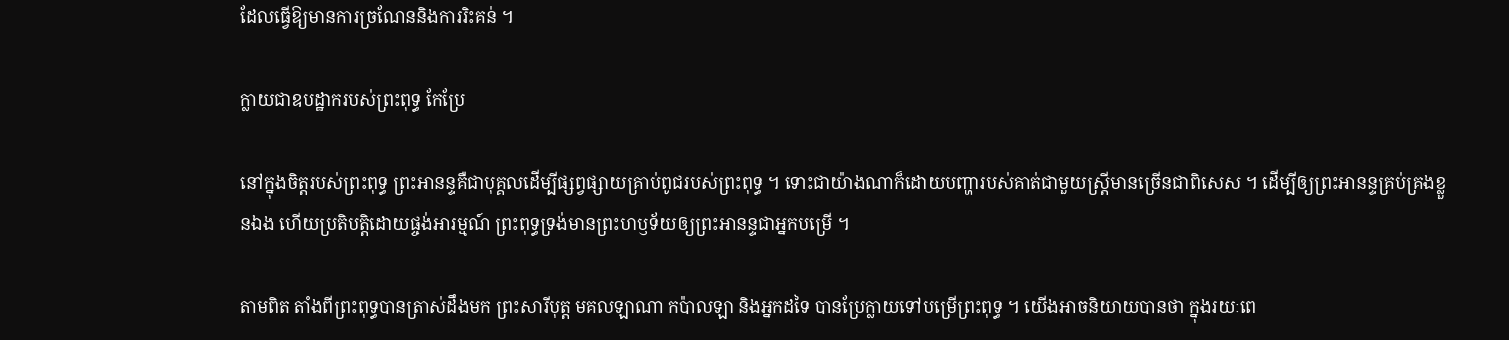ដែលធ្វើឱ្យមានការច្រណែននិងការរិះគន់ ។

ក្លាយជាឧបដ្ឋាករបស់ព្រះពុទ្ធ កែប្រែ

នៅក្នុងចិត្តរបស់ព្រះពុទ្ធ ព្រះអានន្ទគឺជាបុគ្គលដើម្បីផ្សព្វផ្សាយគ្រាប់ពូជរបស់ព្រះពុទ្ធ ។ ទោះជាយ៉ាងណាក៏ដោយបញ្ហារបស់គាត់ជាមួយស្ត្រីមានច្រើនជាពិសេស ។ ដើម្បីឲ្យព្រះអានន្ទគ្រប់គ្រងខ្លួនឯង ហើយប្រតិបត្តិដោយផ្ចង់អារម្មណ៍ ព្រះពុទ្ធទ្រង់មានព្រះហឫទ័យឲ្យព្រះអានន្ទជាអ្នកបម្រើ ។

តាមពិត តាំងពីព្រះពុទ្ធបានត្រាស់ដឹងមក ព្រះសារីបុត្ត មគលឡាណា កប៉ាលឡា និងអ្នកដទៃ បានប្រែក្លាយទៅបម្រើព្រះពុទ្ធ ។ យើងអាចនិយាយបានថា ក្នុងរយៈពេ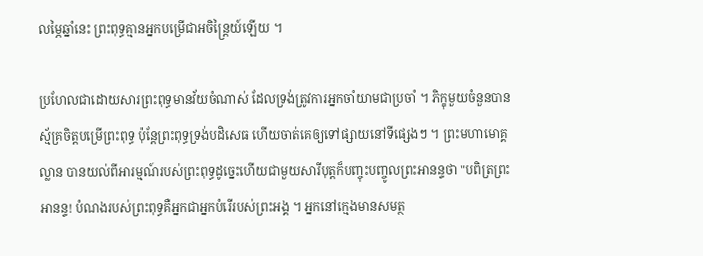លម្ភៃឆ្នាំនេះ ព្រះពុទ្ធគ្មានអ្នកបម្រើជាអចិន្ត្រៃយ៍ឡើយ ។

ប្រហែលជាដោយសារព្រះពុទ្ធមានវ័យចំណាស់ ដែលទ្រង់ត្រូវការអ្នកចាំយាមជាប្រចាំ ។ ភិក្ខុមួយចំនួនបានស្ម័គ្រចិត្តបម្រើព្រះពុទ្ធ ប៉ុន្តែព្រះពុទ្ធទ្រង់បដិសេធ ហើយចាត់គេឲ្យទៅផ្សាយនៅទីផ្សេងៗ ។ ព្រះមហាមោគ្គល្លាន បានយល់ពីអារម្មណ៍របស់ព្រះពុទ្ធដូច្នេះហើយជាមួយសារីបុត្តក៏បញ្ចុះបញ្ចូលព្រះអានន្ទថា "បពិត្រព្រះអានន្ទ! បំណងរបស់ព្រះពុទ្ធគឺអ្នកជាអ្នកបំរើរបស់ព្រះអង្គ ។ អ្នកនៅក្មេងមានសមត្ថ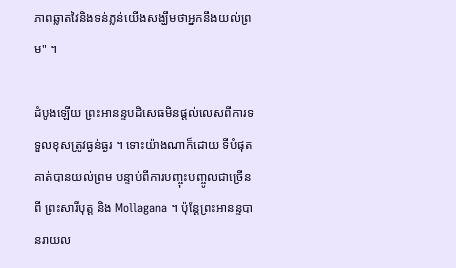ភាពឆ្លាតវៃនិងទន់ភ្លន់យើងសង្ឃឹមថាអ្នកនឹងយល់ព្រម" ។

ដំបូងឡើយ ព្រះអានន្ទបដិសេធមិនផ្តល់លេសពីការទទួលខុសត្រូវធ្ងន់ធ្ងរ ។ ទោះយ៉ាងណាក៏ដោយ ទីបំផុតគាត់បានយល់ព្រម បន្ទាប់ពីការបញ្ចុះបញ្ចូលជាច្រើនពី ព្រះសារីបុត្ត និង Mollagana ។ ប៉ុន្តែព្រះអានន្ទបានរាយល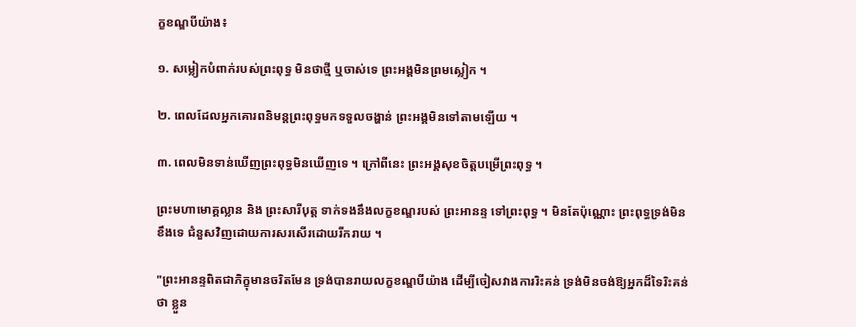ក្ខខណ្ឌបីយ៉ាង៖

១. សម្លៀកបំពាក់របស់ព្រះពុទ្ធ មិនថាថ្មី ឬចាស់ទេ ព្រះអង្គមិនព្រមស្លៀក ។

២. ពេលដែលអ្នកគោរពនិមន្តព្រះពុទ្ធមកទទួលចង្ហាន់ ព្រះអង្គមិនទៅតាមឡើយ ។

៣. ពេលមិនទាន់ឃើញព្រះពុទ្ធមិនឃើញទេ ។ ក្រៅពីនេះ ព្រះអង្គសុខចិត្តបម្រើព្រះពុទ្ធ ។

ព្រះមហាមោគ្គល្លាន និង ព្រះសារីបុត្ត ទាក់ទងនឹងលក្ខខណ្ឌរបស់ ព្រះអានន្ទ ទៅព្រះពុទ្ធ ។ មិនតែប៉ុណ្ណោះ ព្រះពុទ្ធទ្រង់មិនខឹងទេ ជំនួសវិញដោយការសរសើរដោយរីករាយ ។

"ព្រះអានន្ទពិតជាភិក្ខុមានចរិតមែន ទ្រង់បានរាយលក្ខខណ្ឌបីយ៉ាង ដើម្បីចៀសវាងការរិះគន់ ទ្រង់មិនចង់ឱ្យអ្នកដ៏ទៃរិះគន់ថា ខ្លួន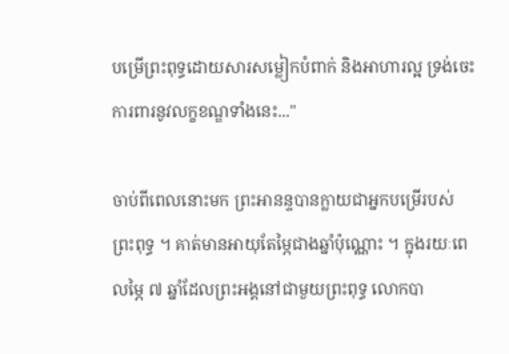បម្រើព្រះពុទ្ធដោយសារសម្លៀកបំពាក់ និងអាហារល្អ ទ្រង់ចេះការពារនូវលក្ខខណ្ឌទាំងនេះ..."

ចាប់ពីពេលនោះមក ព្រះអានន្ទបានក្លាយជាអ្នកបម្រើរបស់ព្រះពុទ្ធ ។ គាត់មានអាយុតែម្ភៃជាងឆ្នាំប៉ុណ្ណោះ ។ ក្នុងរយៈពេលម្ភៃ ៧ ឆ្នាំដែលព្រះអង្គនៅជាមួយព្រះពុទ្ធ លោកបា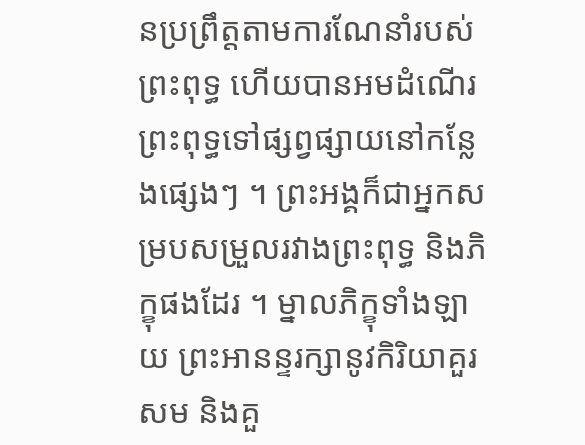នប្រព្រឹត្តតាមការណែនាំរបស់ព្រះពុទ្ធ ហើយបានអមដំណើរព្រះពុទ្ធទៅផ្សព្វផ្សាយនៅកន្លែងផ្សេងៗ ។ ព្រះអង្គក៏ជាអ្នកសម្របសម្រួលរវាងព្រះពុទ្ធ និងភិក្ខុផងដែរ ។ ម្នាលភិក្ខុទាំងឡាយ ព្រះអានន្ទរក្សានូវកិរិយាគួរសម និងគួ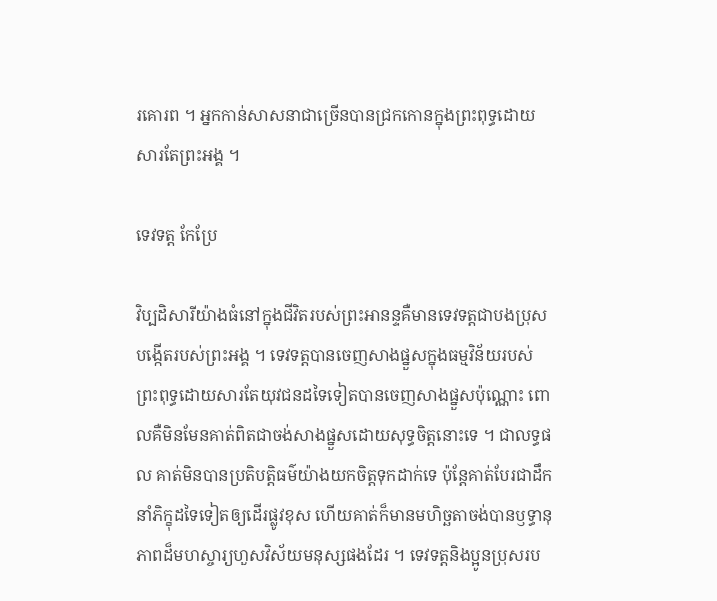រគោរព ។ អ្នកកាន់សាសនាជាច្រើនបានជ្រកកោនក្នុងព្រះពុទ្ធដោយសារតែព្រះអង្គ ។

ទេវទត្ត កែប្រែ

វិប្បដិសារីយ៉ាងធំនៅក្នុងជីវិតរបស់ព្រះអានន្ទគឺមានទេវទត្តជាបងប្រុសបង្កើតរបស់ព្រះអង្គ ។ ទេវទត្តបានចេញសាងផ្នួសក្នុងធម្មវិន័យរបស់ព្រះពុទ្ធដោយសារតែយុវជនដទៃទៀតបានចេញសាងផ្នួសប៉ុណ្ណោះ ពោលគឺមិនមែនគាត់ពិតជាចង់សាងផ្នួសដោយសុទ្ធចិត្តនោះទេ ។ ជាលទ្ធផល គាត់មិនបានប្រតិបត្តិធម៌យ៉ាងយកចិត្តទុកដាក់ទេ ប៉ុន្តែគាត់បែរជាដឹកនាំភិក្ខុដទៃទៀតឲ្យដើរផ្លូវខុស ហើយគាត់ក៏មានមហិច្ឆតាចង់បានឫទ្ធានុភាពដ៏មហស្ចារ្យហួសវិស័យមនុស្សផងដែរ ។ ទេវទត្តនិងប្អូនប្រុសរប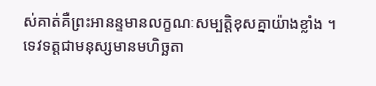ស់គាត់គឺព្រះអានន្ទមានលក្ខណៈសម្បត្តិខុសគ្នាយ៉ាងខ្លាំង ។ ទេវទត្តជាមនុស្សមានមហិច្ឆតា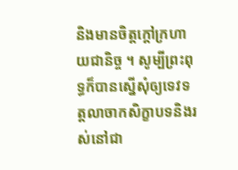និងមានចិត្តក្តៅក្រហាយជានិច្ច ។ សូម្បីព្រះពុទ្ធក៏បានស្នើសុំឲ្យទេវទត្តលាចាកសិក្ខាបទនិងរស់នៅជា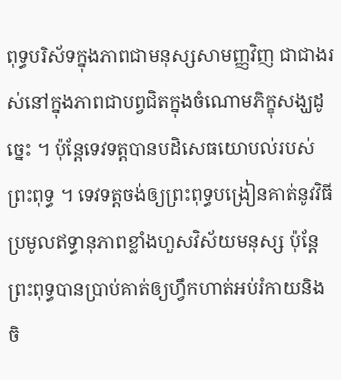ពុទ្ធបរិស័ទក្នុងភាពជាមនុស្សសាមញ្ញវិញ ជាជាងរស់នៅក្នុងភាពជាបព្វជិតក្នុងចំណោមភិក្ខុសង្ឃដូច្នេះ ។ ប៉ុន្តែទេវទត្តបានបដិសេធយោបល់របស់ព្រះពុទ្ធ ។ ទេវទត្តចង់ឲ្យព្រះពុទ្ធបង្រៀនគាត់នូវវិធីប្រមូលឥទ្ធានុភាពខ្លាំងហួសវិស័យមនុស្ស ប៉ុន្តែព្រះពុទ្ធបានប្រាប់គាត់ឲ្យហ្វឹកហាត់អប់រំកាយនិងចិ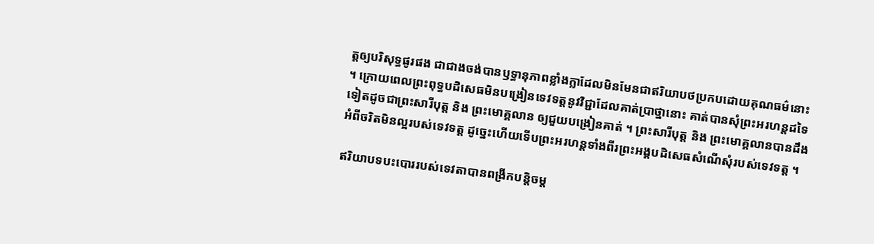ត្តឲ្យបរិសុទ្ធផូរផង ជាជាងចង់បានឫទ្ធានុភាពខ្លាំងក្លាដែលមិនមែនជាឥរិយាបថប្រកបដោយគុណធម៌នោះ ។ ក្រោយពេលព្រះពុទ្ធបដិសេធមិនបង្រៀនទេវទត្តនូវវិជ្ជាដែលគាត់ប្រាថ្នានោះ គាត់បានសុំព្រះអរហន្តដទៃទៀតដូចជាព្រះសារីបុត្ត និង ព្រះមោគ្គលាន ឲ្យជួយបង្រៀនគាត់ ។ ព្រះសារីបុត្ត និង ព្រះមោគ្គលានបានដឹងអំពីចរិតមិនល្អរបស់ទេវទត្ត ដូច្នេះហើយទើបព្រះអរហន្តទាំងពីរព្រះអង្គបដិសេធសំណើសុំរបស់ទេវទត្ត ។

ឥរិយាបទបះបោររបស់ទេវតាបានពង្រីកបន្តិចម្ត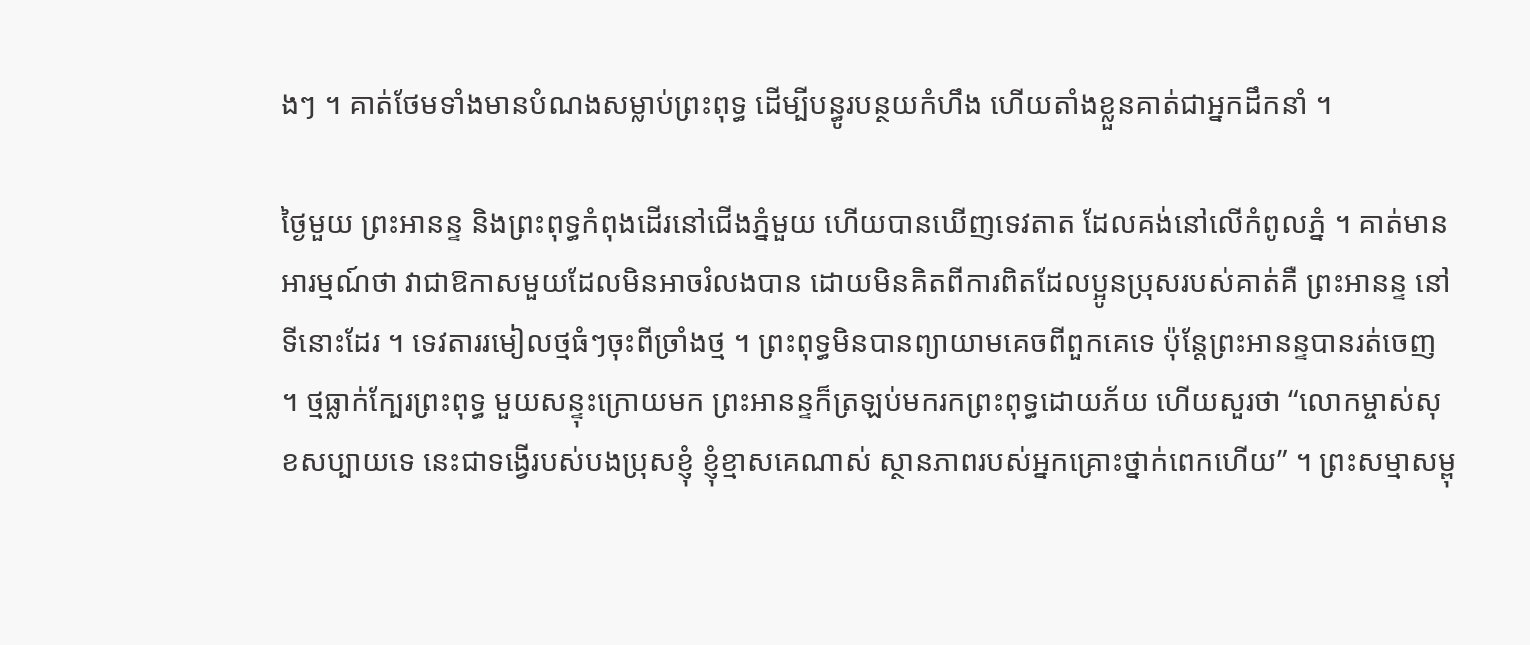ងៗ ។ គាត់ថែមទាំងមានបំណងសម្លាប់ព្រះពុទ្ធ ដើម្បីបន្ធូរបន្ថយកំហឹង ហើយតាំងខ្លួនគាត់ជាអ្នកដឹកនាំ ។

ថ្ងៃមួយ ព្រះអានន្ទ និងព្រះពុទ្ធកំពុងដើរនៅជើងភ្នំមួយ ហើយបានឃើញទេវតាត ដែលគង់នៅលើកំពូលភ្នំ ។ គាត់មានអារម្មណ៍ថា វាជាឱកាសមួយដែលមិនអាចរំលងបាន ដោយមិនគិតពីការពិតដែលប្អូនប្រុសរបស់គាត់គឺ ព្រះអានន្ទ នៅទីនោះដែរ ។ ទេវតាររមៀលថ្មធំៗចុះពីច្រាំងថ្ម ។ ព្រះពុទ្ធមិនបានព្យាយាមគេចពីពួកគេទេ ប៉ុន្តែព្រះអានន្ទបានរត់ចេញ ។ ថ្មធ្លាក់ក្បែរព្រះពុទ្ធ មួយសន្ទុះក្រោយមក ព្រះអានន្ទក៏ត្រឡប់មករកព្រះពុទ្ធដោយភ័យ ហើយសួរថា “លោកម្ចាស់សុខសប្បាយទេ នេះជាទង្វើរបស់បងប្រុសខ្ញុំ ខ្ញុំខ្មាសគេណាស់ ស្ថានភាពរបស់អ្នកគ្រោះថ្នាក់ពេកហើយ” ។ ព្រះសម្មាសម្ពុ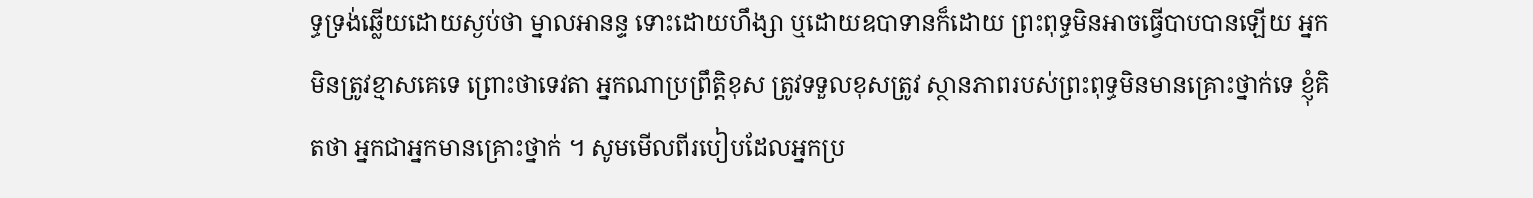ទ្ធទ្រង់ឆ្លើយដោយស្ងប់ថា ម្នាលអានន្ទ ទោះដោយហឹង្សា ឬដោយឧបាទានក៏ដោយ ព្រះពុទ្ធមិនអាចធ្វើបាបបានឡើយ អ្នកមិនត្រូវខ្មាសគេទេ ព្រោះថាទេវតា អ្នកណាប្រព្រឹត្តិខុស ត្រូវទទួលខុសត្រូវ ស្ថានភាពរបស់ព្រះពុទ្ធមិនមានគ្រោះថ្នាក់ទេ ខ្ញុំគិតថា អ្នកជាអ្នកមានគ្រោះថ្នាក់ ។ សូមមើលពីរបៀបដែលអ្នកប្រ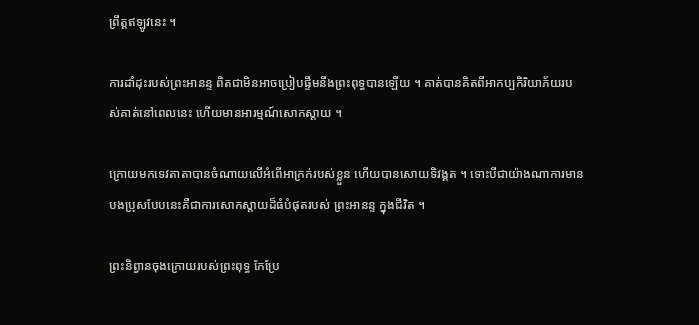ព្រឹត្តឥឡូវនេះ ។

ការដាំដុះរបស់ព្រះអានន្ទ ពិតជាមិនអាចប្រៀបផ្ទឹមនឹងព្រះពុទ្ធបានឡើយ ។ គាត់បានគិតពីអាកប្បកិរិយាភ័យរបស់គាត់នៅពេលនេះ ហើយមានអារម្មណ៍សោកស្ដាយ ។

ក្រោយមកទេវតាតាបានចំណាយលើអំពើអាក្រក់របស់ខ្លួន ហើយបានសោយទិវង្គត ។ ទោះបីជាយ៉ាងណាការមានបងប្រុសបែបនេះគឺជាការសោកស្ដាយដ៏ធំបំផុតរបស់ ព្រះអានន្ទ ក្នុងជីវិត ។

ព្រះនិព្វានចុងក្រោយរបស់ព្រះពុទ្ធ កែប្រែ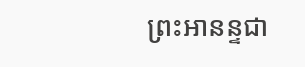ព្រះអានន្ទជា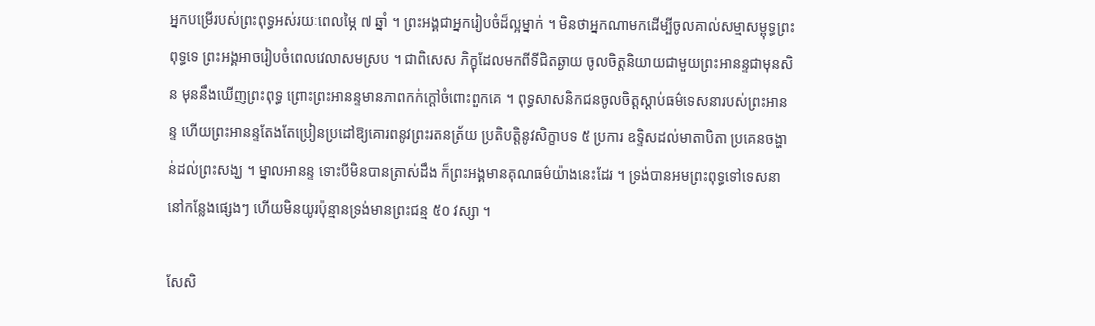អ្នកបម្រើរបស់ព្រះពុទ្ធអស់រយៈពេលម្ភៃ ៧ ឆ្នាំ ។ ព្រះអង្គជាអ្នករៀបចំដ៏ល្អម្នាក់ ។ មិនថាអ្នកណាមកដើម្បីចូលគាល់សម្មាសម្ពុទ្ធព្រះពុទ្ធទេ ព្រះអង្គអាចរៀបចំពេលវេលាសមស្រប ។ ជាពិសេស ភិក្ខុដែលមកពីទីជិតឆ្ងាយ ចូលចិត្តនិយាយជាមួយព្រះអានន្ទជាមុនសិន មុននឹងឃើញព្រះពុទ្ធ ព្រោះព្រះអានន្ទមានភាពកក់ក្តៅចំពោះពួកគេ ។ ពុទ្ធសាសនិកជនចូលចិត្តស្តាប់ធម៌ទេសនារបស់ព្រះអានន្ទ ហើយព្រះអានន្ទតែងតែប្រៀនប្រដៅឱ្យគោរពនូវព្រះរតនត្រ័យ ប្រតិបត្តិនូវសិក្ខាបទ ៥ ប្រការ ឧទ្ទិសដល់មាតាបិតា ប្រគេនចង្ហាន់ដល់ព្រះសង្ឃ ។ ម្នាលអានន្ទ ទោះបីមិនបានត្រាស់ដឹង ក៏ព្រះអង្គមានគុណធម៌យ៉ាងនេះដែរ ។ ទ្រង់បានអមព្រះពុទ្ធទៅទេសនានៅកន្លែងផ្សេងៗ ហើយមិនយូរប៉ុន្មានទ្រង់មានព្រះជន្ម ៥០ វស្សា ។

សែសិ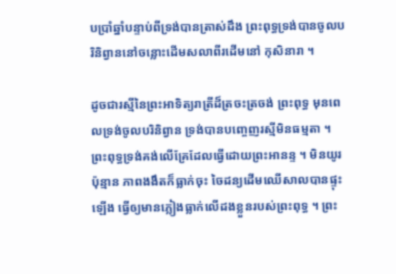បប្រាំឆ្នាំបន្ទាប់ពីទ្រង់បានត្រាស់ដឹង ព្រះពុទ្ធទ្រង់បានចូលបរិនិព្វាននៅចន្លោះដើមសលាពីរដើមនៅ កុសិនារា ។

ដូចជារស្មីនៃព្រះអាទិត្យរាត្រីដ៏ត្រចះត្រចង់ ព្រះពុទ្ធ មុនពេលទ្រង់ចូលបរិនិព្វាន ទ្រង់បានបញ្ចេញរស្មីមិនធម្មតា ។ ព្រះពុទ្ធទ្រង់គង់លើគ្រែដែលធ្វើដោយព្រះអានន្ទ ។ មិនយូរប៉ុន្មាន ភាពងងឹតក៏ធ្លាក់ចុះ ចៃដន្យដើមឈើសាលបានផ្ទុះឡើង ធ្វើឲ្យមានភ្លៀងធ្លាក់លើដងខ្លួនរបស់ព្រះពុទ្ធ ។ ព្រះ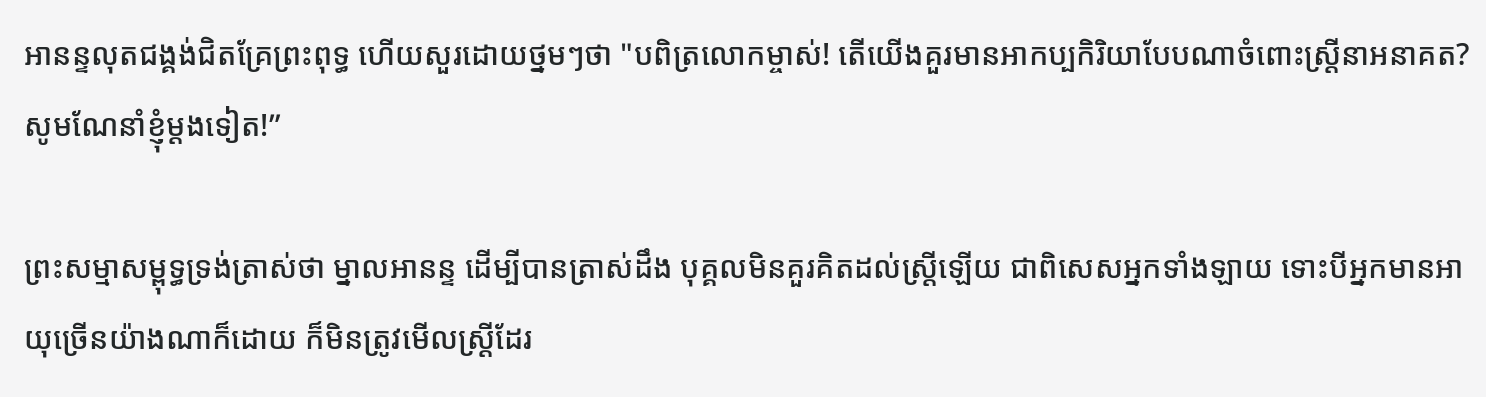អានន្ទលុតជង្គង់ជិតគ្រែព្រះពុទ្ធ ហើយសួរដោយថ្នមៗថា "បពិត្រលោកម្ចាស់! តើយើងគួរមានអាកប្បកិរិយាបែបណាចំពោះស្ត្រីនាអនាគត? សូមណែនាំខ្ញុំម្តងទៀត!”

ព្រះសម្មាសម្ពុទ្ធទ្រង់ត្រាស់ថា ម្នាលអានន្ទ ដើម្បីបានត្រាស់ដឹង បុគ្គលមិនគួរគិតដល់ស្ត្រីឡើយ ជាពិសេសអ្នកទាំងឡាយ ទោះបីអ្នកមានអាយុច្រើនយ៉ាងណាក៏ដោយ ក៏មិនត្រូវមើលស្ត្រីដែរ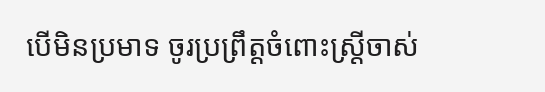បើមិនប្រមាទ ចូរប្រព្រឹត្តចំពោះស្ត្រីចាស់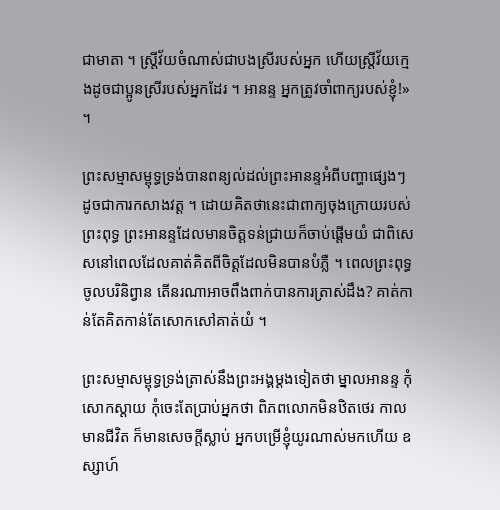ជាមាតា ។ ស្ត្រីវ័យចំណាស់ជាបងស្រីរបស់អ្នក ហើយស្ត្រីវ័យក្មេងដូចជាប្អូនស្រីរបស់អ្នកដែរ ។ អានន្ទ អ្នកត្រូវចាំពាក្យរបស់ខ្ញុំ!» ។

ព្រះសម្មាសម្ពុទ្ធទ្រង់បានពន្យល់ដល់ព្រះអានន្ទអំពីបញ្ហាផ្សេងៗ ដូចជាការកសាងវត្ត ។ ដោយគិតថានេះជាពាក្យចុងក្រោយរបស់ព្រះពុទ្ធ ព្រះអានន្ទដែលមានចិត្តទន់ជ្រាយក៏ចាប់ផ្តើមយំ ជាពិសេសនៅពេលដែលគាត់គិតពីចិត្តដែលមិនបានបំភ្លឺ ។ ពេលព្រះពុទ្ធចូលបរិនិព្វាន តើនរណាអាចពឹងពាក់បានការត្រាស់ដឹង? គាត់កាន់តែគិតកាន់តែសោកសៅគាត់យំ ។

ព្រះសម្មាសម្ពុទ្ធទ្រង់ត្រាស់នឹងព្រះអង្គម្តងទៀតថា ម្នាលអានន្ទ កុំសោកស្ដាយ កុំចេះតែប្រាប់អ្នកថា ពិភពលោកមិនឋិតថេរ កាលមានជីវិត ក៏មានសេចក្តីស្លាប់ អ្នកបម្រើខ្ញុំយូរណាស់មកហើយ ឧស្សាហ៍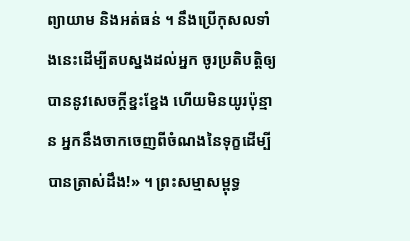ព្យាយាម និងអត់ធន់ ។ នឹងប្រើកុសលទាំងនេះដើម្បីតបស្នងដល់អ្នក ចូរប្រតិបត្តិឲ្យបាននូវសេចក្តីខ្នះខ្នែង ហើយមិនយូរប៉ុន្មាន អ្នកនឹងចាកចេញពីចំណងនៃទុក្ខដើម្បីបានត្រាស់ដឹង!» ។ ព្រះសម្មាសម្ពុទ្ធ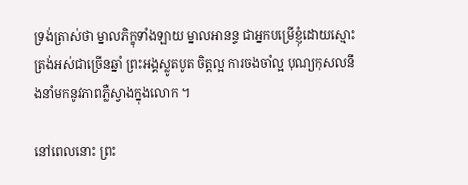ទ្រង់ត្រាស់ថា ម្នាលភិក្ខុទាំងឡាយ ម្នាលអានន្ទ ជាអ្នកបម្រើខ្ញុំដោយស្មោះត្រង់អស់ជាច្រើនឆ្នាំ ព្រះអង្គស្លូតបូត ចិត្តល្អ ការចងចាំល្អ បុណ្យកុសលនឹងនាំមកនូវភាពភ្លឺស្វាងក្នុងលោក ។

នៅពេលនោះ ព្រះ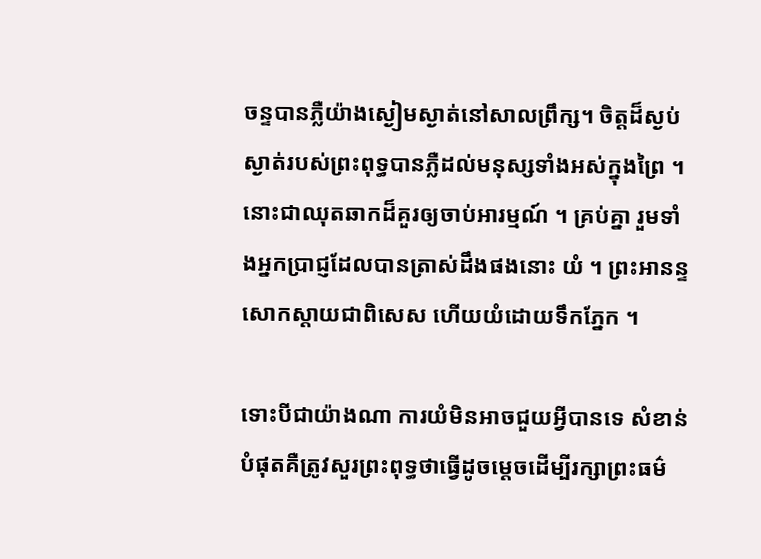ចន្ទបានភ្លឺយ៉ាងស្ងៀមស្ងាត់នៅសាលព្រឹក្ស។ ចិត្តដ៏ស្ងប់ស្ងាត់របស់ព្រះពុទ្ធបានភ្លឺដល់មនុស្សទាំងអស់ក្នុងព្រៃ ។ នោះជាឈុតឆាកដ៏គួរឲ្យចាប់អារម្មណ៍ ។ គ្រប់គ្នា រួមទាំងអ្នកប្រាជ្ញដែលបានត្រាស់ដឹងផងនោះ យំ ។ ព្រះអានន្ទសោកស្តាយជាពិសេស ហើយយំដោយទឹកភ្នែក ។

ទោះបីជាយ៉ាងណា ការយំមិនអាចជួយអ្វីបានទេ សំខាន់បំផុតគឺត្រូវសួរព្រះពុទ្ធថាធ្វើដូចម្តេចដើម្បីរក្សាព្រះធម៌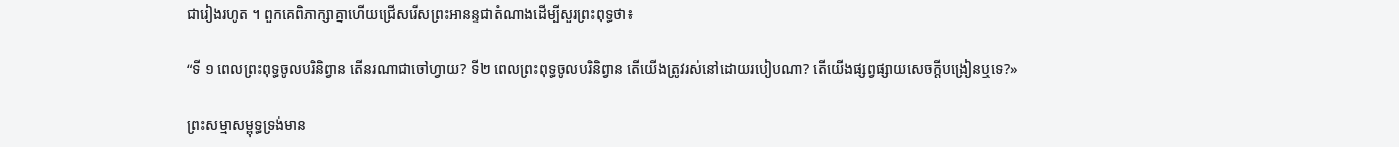ជារៀងរហូត ។ ពួកគេពិភាក្សាគ្នាហើយជ្រើសរើសព្រះអានន្ទជាតំណាងដើម្បីសួរព្រះពុទ្ធថា៖

“ទី ១ ពេលព្រះពុទ្ធចូលបរិនិព្វាន តើនរណាជាចៅហ្វាយ? ទី២ ពេលព្រះពុទ្ធចូលបរិនិព្វាន តើយើងត្រូវរស់នៅដោយរបៀបណា? តើយើងផ្សព្វផ្សាយសេចក្ដីបង្រៀនឬទេ?»

ព្រះសម្មាសម្ពុទ្ធទ្រង់មាន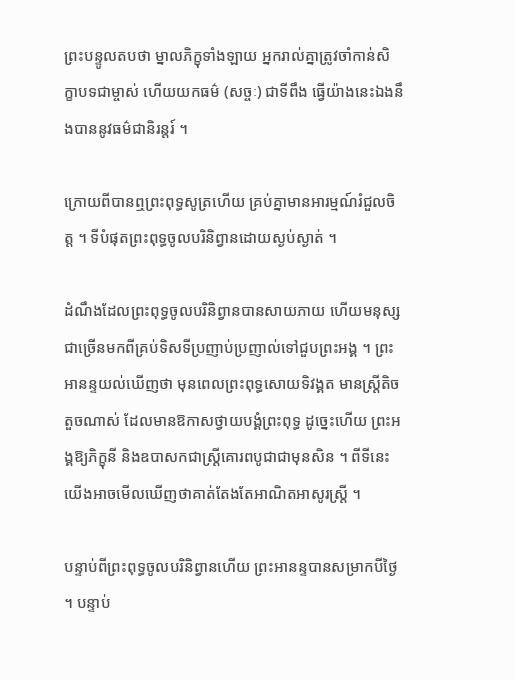ព្រះបន្ទូលតបថា ម្នាលភិក្ខុទាំងឡាយ អ្នករាល់គ្នាត្រូវចាំកាន់សិក្ខាបទជាម្ចាស់ ហើយយកធម៌ (សច្ចៈ) ជាទីពឹង ធ្វើយ៉ាងនេះឯងនឹងបាននូវធម៌ជានិរន្តរ៍ ។

ក្រោយពីបានឮព្រះពុទ្ធសូត្រហើយ គ្រប់គ្នាមានអារម្មណ៍រំជួលចិត្ត ។ ទីបំផុតព្រះពុទ្ធចូលបរិនិព្វានដោយស្ងប់ស្ងាត់ ។

ដំណឹងដែលព្រះពុទ្ធចូលបរិនិព្វានបានសាយភាយ ហើយមនុស្សជាច្រើនមកពីគ្រប់ទិសទីប្រញាប់ប្រញាល់ទៅជួបព្រះអង្គ ។ ព្រះអានន្ទយល់ឃើញថា មុនពេលព្រះពុទ្ធសោយទិវង្គត មានស្ត្រីតិចតួចណាស់ ដែលមានឱកាសថ្វាយបង្គំព្រះពុទ្ធ ដូច្នេះហើយ ព្រះអង្គឱ្យភិក្ខុនី និងឧបាសកជាស្ត្រីគោរពបូជាជាមុនសិន ។ ពីទីនេះយើងអាចមើលឃើញថាគាត់តែងតែអាណិតអាសូរស្ត្រី ។

បន្ទាប់ពីព្រះពុទ្ធចូលបរិនិព្វានហើយ ព្រះអានន្ទបានសម្រាកបីថ្ងៃ ។ បន្ទាប់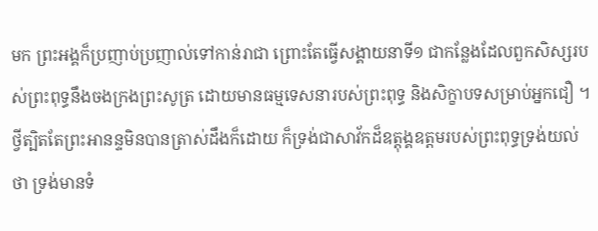មក ព្រះអង្គក៏ប្រញាប់ប្រញាល់ទៅកាន់រាជា ព្រោះតែធ្វើសង្គាយនាទី១ ជាកន្លែងដែលពួកសិស្សរបស់ព្រះពុទ្ធនឹងចងក្រងព្រះសូត្រ ដោយមានធម្មទេសនារបស់ព្រះពុទ្ធ និងសិក្ខាបទសម្រាប់អ្នកជឿ ។ ថ្វីត្បិតតែព្រះអានន្ទមិនបានត្រាស់ដឹងក៏ដោយ ក៏ទ្រង់ជាសាវ័កដ៏ឧត្តុង្គឧត្តមរបស់ព្រះពុទ្ធទ្រង់យល់ថា ទ្រង់មានទំ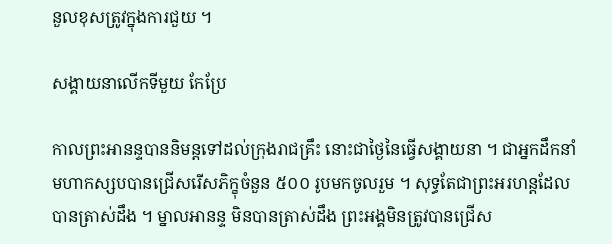នួលខុសត្រូវក្នុងការជួយ ។

សង្គាយនាលើកទីមួយ កែប្រែ

កាលព្រះអានន្ទបាននិមន្តទៅដល់ក្រុងរាជគ្រឹះ នោះជាថ្ងៃនៃធ្វើសង្គាយនា ។ ជាអ្នកដឹកនាំ មហាកស្សបបានជ្រើសរើសភិក្ខុចំនួន ៥០០ រូបមកចូលរួម ។ សុទ្ធតែជាព្រះអរហន្តដែលបានត្រាស់ដឹង ។ ម្នាលអានន្ទ មិនបានត្រាស់ដឹង ព្រះអង្គមិនត្រូវបានជ្រើស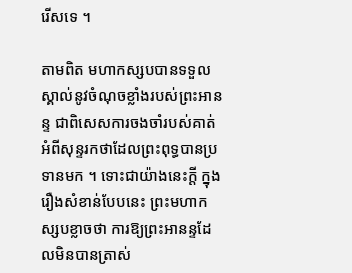រើសទេ ។

តាមពិត មហាកស្សបបានទទួលស្គាល់នូវចំណុចខ្លាំងរបស់ព្រះអានន្ទ ជាពិសេសការចងចាំរបស់គាត់អំពីសុន្ទរកថាដែលព្រះពុទ្ធបានប្រទានមក ។ ទោះជាយ៉ាងនេះក្តី ក្នុងរឿងសំខាន់បែបនេះ ព្រះមហាកស្សបខ្លាចថា ការឱ្យព្រះអានន្ទដែលមិនបានត្រាស់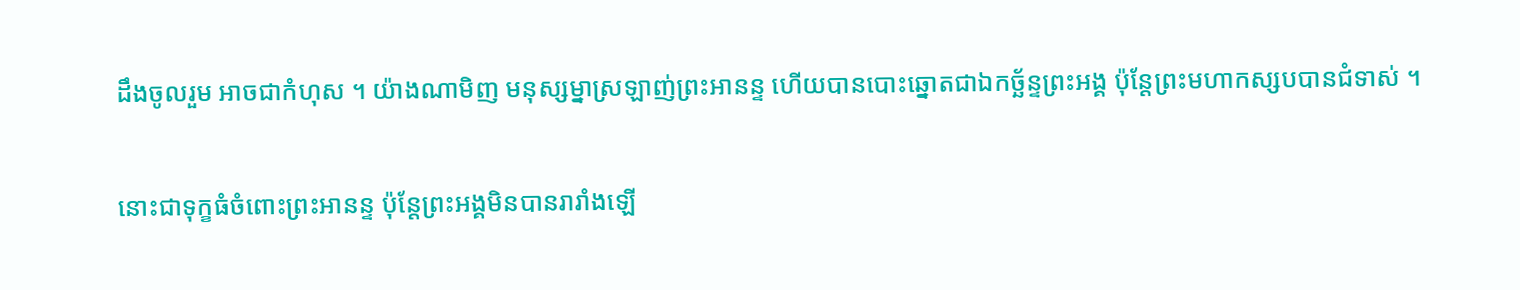ដឹងចូលរួម អាចជាកំហុស ។ យ៉ាងណាមិញ មនុស្សម្នាស្រឡាញ់ព្រះអានន្ទ ហើយបានបោះឆ្នោតជាឯកច្ឆ័ន្ទព្រះអង្គ ប៉ុន្តែព្រះមហាកស្សបបានជំទាស់ ។

នោះជាទុក្ខធំចំពោះព្រះអានន្ទ ប៉ុន្តែព្រះអង្គមិនបានរារាំងឡើ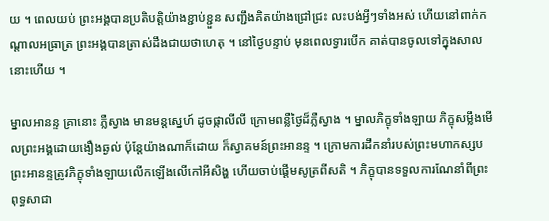យ ។ ពេលយប់ ព្រះអង្គបានប្រតិបត្តិយ៉ាងខ្ជាប់ខ្ជួន សញ្ជឹងគិតយ៉ាងជ្រៅជ្រះ លះបង់អ្វីៗទាំងអស់ ហើយនៅពាក់កណ្តាលអធ្រាត្រ ព្រះអង្គបានត្រាស់ដឹងជាយថាហេតុ ។ នៅថ្ងៃបន្ទាប់ មុនពេលទ្វារបើក គាត់បានចូលទៅក្នុងសាលនោះហើយ ។

ម្នាលអានន្ទ គ្រានោះ ភ្លឺស្វាង មានមន្តស្នេហ៍ ដូចផ្កាលីលី ក្រោមពន្លឺថ្ងៃដ៏ភ្លឺស្វាង ។ ម្នាលភិក្ខុទាំងឡាយ ភិក្ខុសម្លឹងមើលព្រះអង្គដោយងឿងឆ្ងល់ ប៉ុន្តែយ៉ាងណាក៏ដោយ ក៏ស្វាគមន៍ព្រះអានន្ទ ។ ក្រោមការដឹកនាំរបស់ព្រះមហាកស្សប ព្រះអានន្ទត្រូវភិក្ខុទាំងឡាយលើកឡើងលើកៅអីសិង្ហ ហើយចាប់ផ្ដើមសូត្រពីសតិ ។ ភិក្ខុបានទទួលការណែនាំពីព្រះពុទ្ធសាជា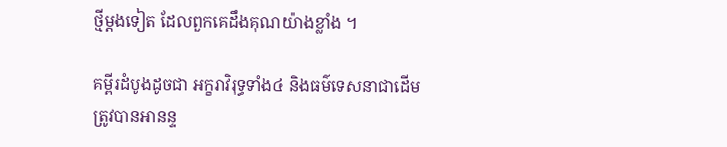ថ្មីម្តងទៀត ដែលពួកគេដឹងគុណយ៉ាងខ្លាំង ។

គម្ពីរដំបូងដូចជា អក្ខរាវិរុទ្ធទាំង៤ និងធម៌ទេសនាជាដើម ត្រូវបានអានន្ទ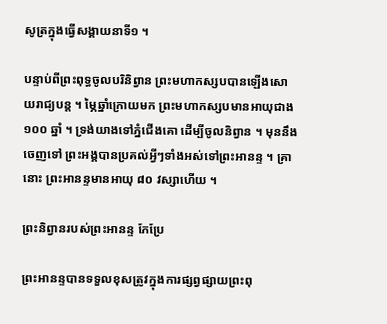សូត្រក្នុងធ្វើសង្គាយនាទី១ ។

បន្ទាប់ពីព្រះពុទ្ធចូលបរិនិព្វាន ព្រះមហាកស្សបបានឡើងសោយរាជ្យបន្ត ។ ម្ភៃឆ្នាំក្រោយមក ព្រះមហាកស្សបមានអាយុជាង ១០០ ឆ្នាំ ។ ទ្រង់យាងទៅភ្នំជើងគោ ដើម្បីចូលនិព្វាន ។ មុននឹងចេញទៅ ព្រះអង្គបានប្រគល់អ្វីៗទាំងអស់ទៅព្រះអានន្ទ ។ គ្រានោះ ព្រះអានន្ទមានអាយុ ៨០ វស្សាហើយ ។

ព្រះនិព្វានរបស់ព្រះអានន្ទ កែប្រែ

ព្រះអានន្ទបានទទួលខុសត្រូវក្នុងការផ្សព្វផ្សាយព្រះពុ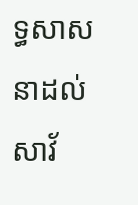ទ្ធសាសនាដល់សាវ័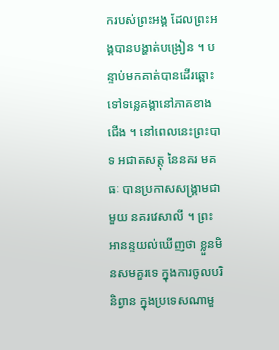ករបស់ព្រះអង្គ ដែលព្រះអង្គបានបង្ហាត់បង្រៀន ។ បន្ទាប់មកគាត់បានដើរឆ្ពោះទៅទន្លេគង្គានៅភាគខាងជើង ។ នៅពេលនេះព្រះបាទ អជាតសត្តុ នៃនគរ មគធៈ បានប្រកាសសង្រ្គាមជាមួយ នគរវេសាលី ។ ព្រះអានន្ទយល់ឃើញថា ខ្លួនមិនសមគួរទេ ក្នុងការចូលបរិនិព្វាន ក្នុងប្រទេសណាមួ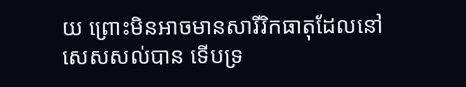យ ព្រោះមិនអាចមានសារីរិកធាតុដែលនៅសេសសល់បាន ទើបទ្រ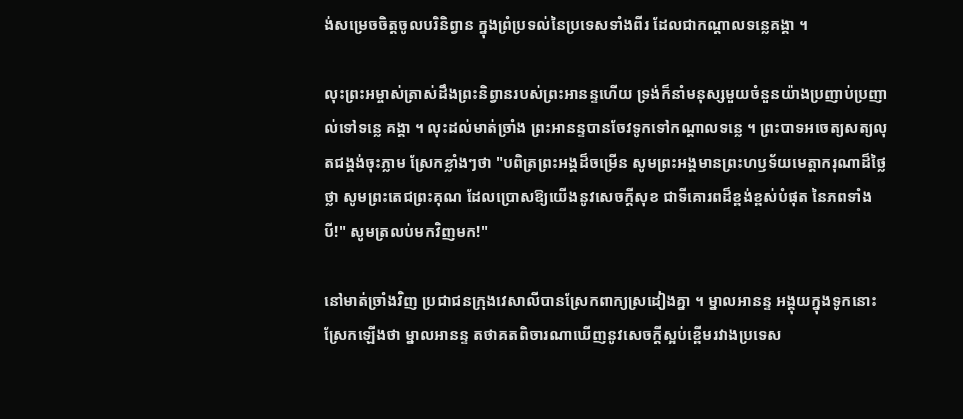ង់សម្រេចចិត្តចូលបរិនិព្វាន ក្នុងព្រំប្រទល់នៃប្រទេសទាំងពីរ ដែលជាកណ្តាលទន្លេគង្គា ។

លុះព្រះអម្ចាស់ត្រាស់ដឹងព្រះនិព្វានរបស់ព្រះអានន្ទហើយ ទ្រង់ក៏នាំមនុស្សមួយចំនួនយ៉ាងប្រញាប់ប្រញាល់ទៅទន្លេ គង្គា ។ លុះដល់មាត់ច្រាំង ព្រះអានន្ទបានចែវទូកទៅកណ្តាលទន្លេ ។ ព្រះបាទអចេត្យសត្យលុតជង្គង់ចុះភ្លាម ស្រែកខ្លាំងៗថា "បពិត្រព្រះអង្គដ៏ចម្រើន សូមព្រះអង្គមានព្រះហឫទ័យមេត្តាករុណាដ៏ថ្លៃថ្លា សូមព្រះតេជព្រះគុណ ដែលប្រោសឱ្យយើងនូវសេចក្តីសុខ ជាទីគោរពដ៏ខ្ពង់ខ្ពស់បំផុត នៃភពទាំងបី!" សូមត្រលប់មកវិញមក!"

នៅមាត់ច្រាំងវិញ ប្រជាជនក្រុងវេសាលីបានស្រែកពាក្យស្រដៀងគ្នា ។ ម្នាលអានន្ទ អង្គុយក្នុងទូកនោះ ស្រែកឡើងថា ម្នាលអានន្ទ តថាគតពិចារណាឃើញនូវសេចក្តីស្អប់ខ្ពើមរវាងប្រទេស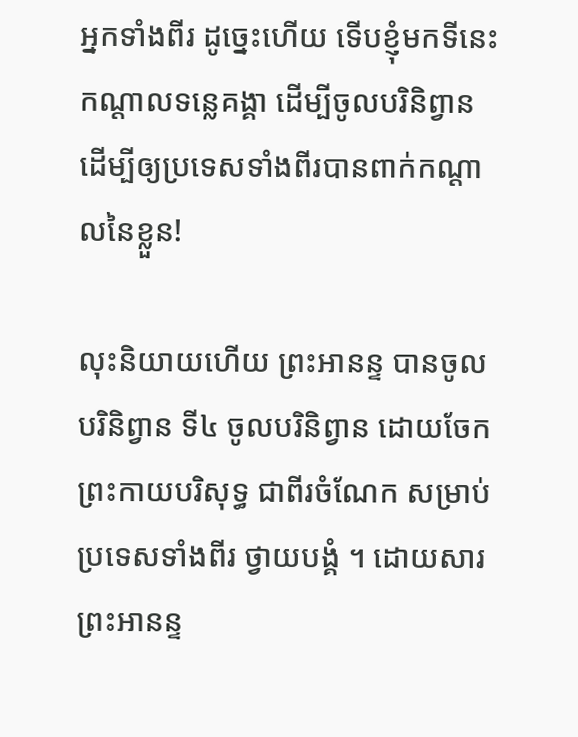អ្នកទាំងពីរ ដូច្នេះហើយ ទើបខ្ញុំមកទីនេះ កណ្តាលទន្លេគង្គា ដើម្បីចូលបរិនិព្វាន ដើម្បីឲ្យប្រទេសទាំងពីរបានពាក់កណ្តាលនៃខ្លួន!

លុះនិយាយហើយ ព្រះអានន្ទ បានចូលបរិនិព្វាន ទី៤ ចូលបរិនិព្វាន ដោយចែកព្រះកាយបរិសុទ្ធ ជាពីរចំណែក សម្រាប់ប្រទេសទាំងពីរ ថ្វាយបង្គំ ។ ដោយសារព្រះអានន្ទ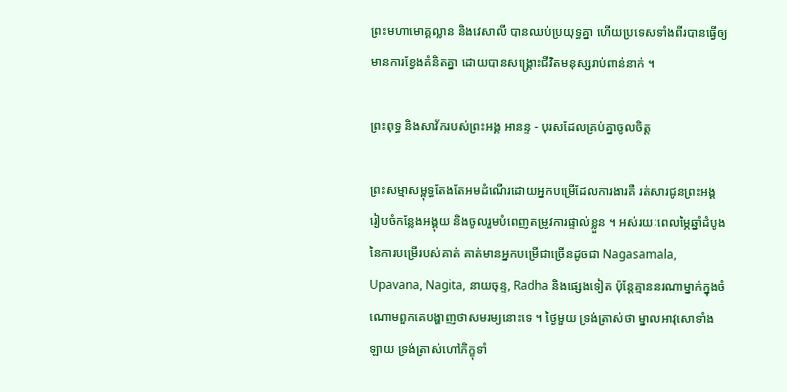ព្រះមហាមោគ្គល្លាន និងវេសាលី បានឈប់ប្រយុទ្ធគ្នា ហើយប្រទេសទាំងពីរបានធ្វើឲ្យមានការខ្វែងគំនិតគ្នា ដោយបានសង្គ្រោះជីវិតមនុស្សរាប់ពាន់នាក់ ។

ព្រះពុទ្ធ និងសាវ័ករបស់ព្រះអង្គ អានន្ទ - បុរសដែលគ្រប់គ្នាចូលចិត្ត

ព្រះសម្មាសម្ពុទ្ធតែងតែអមដំណើរដោយអ្នកបម្រើដែលការងារគឺ រត់សារជូនព្រះអង្គ រៀបចំកន្លែងអង្គុយ និងចូលរួមបំពេញតម្រូវការផ្ទាល់ខ្លួន ។ អស់រយៈពេលម្ភៃឆ្នាំដំបូងនៃការបម្រើរបស់គាត់ គាត់មានអ្នកបម្រើជាច្រើនដូចជា Nagasamala, Upavana, Nagita, នាយចុន្ទ, Radha និងផ្សេងទៀត ប៉ុន្តែគ្មាននរណាម្នាក់ក្នុងចំណោមពួកគេបង្ហាញថាសមរម្យនោះទេ ។ ថ្ងៃមួយ ទ្រង់ត្រាស់ថា ម្នាលអាវុសោទាំងឡាយ ទ្រង់ត្រាស់ហៅភិក្ខុទាំ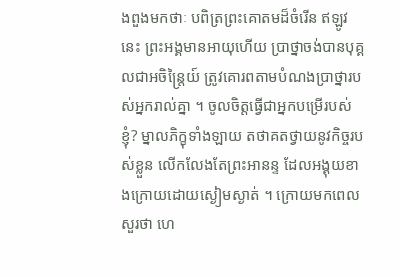ងពួងមកថាៈ បពិត្រព្រះគោតមដ៏ចំរើន ឥឡូវនេះ ព្រះអង្គមានអាយុហើយ ប្រាថ្នាចង់បានបុគ្គលជាអចិន្ត្រៃយ៍ ត្រូវគោរពតាមបំណងប្រាថ្នារបស់អ្នករាល់គ្នា ។ ចូលចិត្តធ្វើជាអ្នកបម្រើរបស់ខ្ញុំ? ម្នាលភិក្ខុទាំងឡាយ តថាគតថ្វាយនូវកិច្ចរបស់ខ្លួន លើកលែងតែព្រះអានន្ទ ដែលអង្គុយខាងក្រោយដោយស្ងៀមស្ងាត់ ។ ក្រោយមកពេលសួរថា ហេ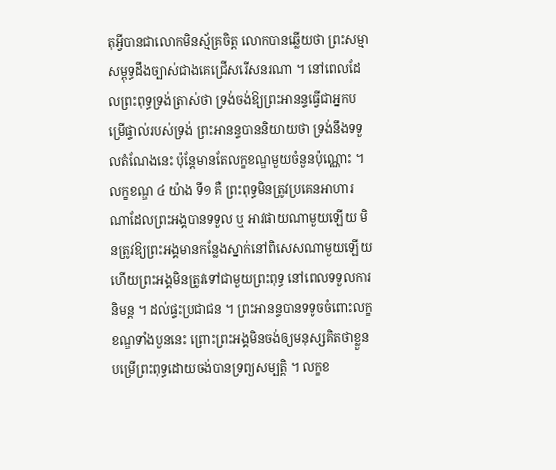តុអ្វីបានជាលោកមិនស្ម័គ្រចិត្ត លោកបានឆ្លើយថា ព្រះសម្មាសម្ពុទ្ធដឹងច្បាស់ជាងគេជ្រើសរើសនរណា ។ នៅពេលដែលព្រះពុទ្ធទ្រង់ត្រាស់ថា ទ្រង់ចង់ឱ្យព្រះអានន្ទធ្វើជាអ្នកបម្រើផ្ទាល់របស់ទ្រង់ ព្រះអានន្ទបាននិយាយថា ទ្រង់នឹងទទួលតំណែងនេះ ប៉ុន្តែមានតែលក្ខខណ្ឌមួយចំនួនប៉ុណ្ណោះ ។ លក្ខខណ្ឌ ៤ យ៉ាង ទី១ គឺ ព្រះពុទ្ធមិនត្រូវប្រគេនអាហារណាដែលព្រះអង្គបានទទួល ឬ អាវផាយណាមួយឡើយ មិនត្រូវឱ្យព្រះអង្គមានកន្លែងស្នាក់នៅពិសេសណាមួយឡើយ ហើយព្រះអង្គមិនត្រូវទៅជាមួយព្រះពុទ្ធ នៅពេលទទួលការនិមន្ត ។ ដល់ផ្ទះប្រជាជន ។ ព្រះអានន្ទបានទទូចចំពោះលក្ខខណ្ឌទាំងបួននេះ ព្រោះព្រះអង្គមិនចង់ឲ្យមនុស្សគិតថាខ្លួនបម្រើព្រះពុទ្ធដោយចង់បានទ្រព្យសម្បត្តិ ។ លក្ខខ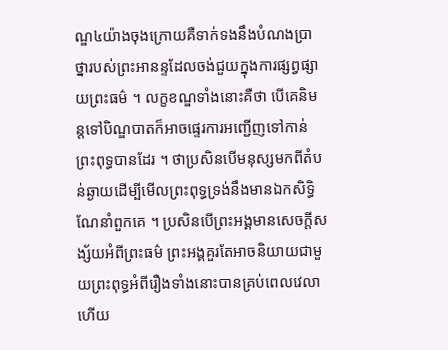ណ្ឌ៤យ៉ាងចុងក្រោយគឺទាក់ទងនឹងបំណងប្រាថ្នារបស់ព្រះអានន្ទដែលចង់ជួយក្នុងការផ្សព្វផ្សាយព្រះធម៌ ។ លក្ខខណ្ឌទាំងនោះគឺថា បើគេនិមន្តទៅបិណ្ឌបាតក៏អាចផ្ទេរការអញ្ជើញទៅកាន់ព្រះពុទ្ធបានដែរ ។ ថាប្រសិនបើមនុស្សមកពីតំបន់ឆ្ងាយដើម្បីមើលព្រះពុទ្ធទ្រង់នឹងមានឯកសិទ្ធិណែនាំពួកគេ ។ ប្រសិនបើព្រះអង្គមានសេចក្តីសង្ស័យអំពីព្រះធម៌ ព្រះអង្គគួរតែអាចនិយាយជាមួយព្រះពុទ្ធអំពីរឿងទាំងនោះបានគ្រប់ពេលវេលា ហើយ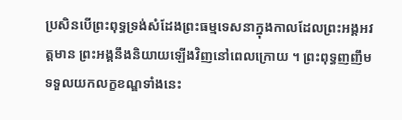ប្រសិនបើព្រះពុទ្ធទ្រង់សំដែងព្រះធម្មទេសនាក្នុងកាលដែលព្រះអង្គអវត្តមាន ព្រះអង្គនឹងនិយាយឡើងវិញនៅពេលក្រោយ ។ ព្រះពុទ្ធញញឹមទទួលយកលក្ខខណ្ឌទាំងនេះ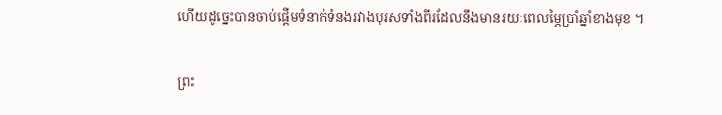ហើយដូច្នេះបានចាប់ផ្តើមទំនាក់ទំនងរវាងបុរសទាំងពីរដែលនឹងមានរយៈពេលម្ភៃប្រាំឆ្នាំខាងមុខ ។

ព្រះ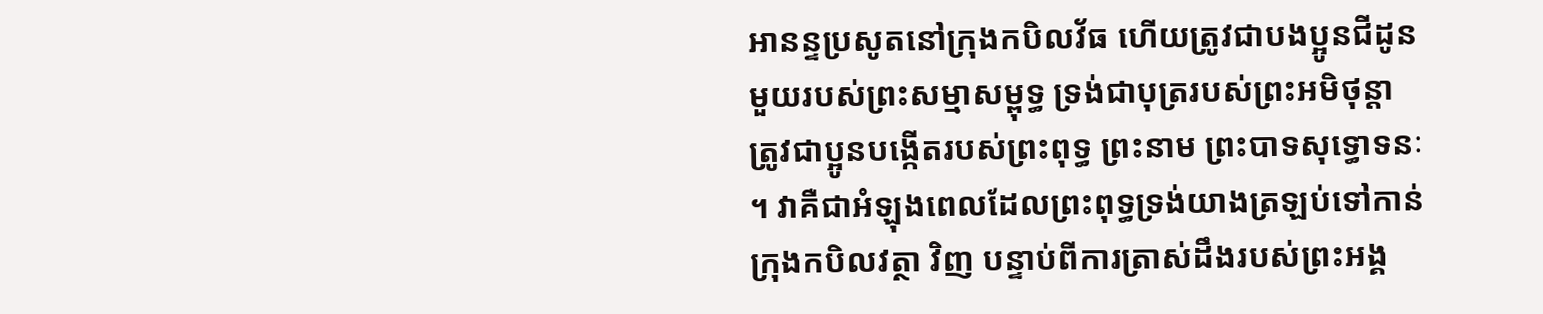អានន្ទប្រសូតនៅក្រុងកបិលវ័ធ ហើយត្រូវជាបងប្អូនជីដូនមួយរបស់ព្រះសម្មាសម្ពុទ្ធ ទ្រង់ជាបុត្ររបស់ព្រះអមិថុន្តា ត្រូវជាប្អូនបង្កើតរបស់ព្រះពុទ្ធ ព្រះនាម ព្រះបាទសុទ្ធោទនៈ ។ វាគឺជាអំឡុងពេលដែលព្រះពុទ្ធទ្រង់យាងត្រឡប់ទៅកាន់ក្រុងកបិលវត្ថា វិញ បន្ទាប់ពីការត្រាស់ដឹងរបស់ព្រះអង្គ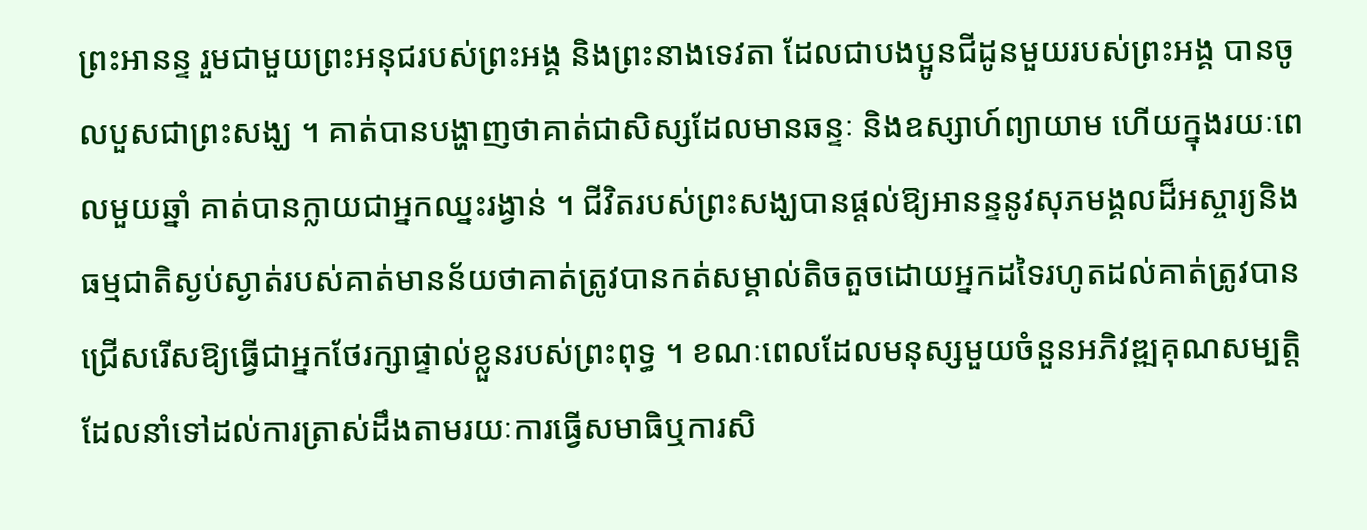ព្រះអានន្ទ រួមជាមួយព្រះអនុជរបស់ព្រះអង្គ និងព្រះនាងទេវតា ដែលជាបងប្អូនជីដូនមួយរបស់ព្រះអង្គ បានចូលបួសជាព្រះសង្ឃ ។ គាត់បានបង្ហាញថាគាត់ជាសិស្សដែលមានឆន្ទៈ និងឧស្សាហ៍ព្យាយាម ហើយក្នុងរយៈពេលមួយឆ្នាំ គាត់បានក្លាយជាអ្នកឈ្នះរង្វាន់ ។ ជីវិតរបស់ព្រះសង្ឃបានផ្តល់ឱ្យអានន្ទនូវសុភមង្គលដ៏អស្ចារ្យនិងធម្មជាតិស្ងប់ស្ងាត់របស់គាត់មានន័យថាគាត់ត្រូវបានកត់សម្គាល់តិចតួចដោយអ្នកដទៃរហូតដល់គាត់ត្រូវបានជ្រើសរើសឱ្យធ្វើជាអ្នកថែរក្សាផ្ទាល់ខ្លួនរបស់ព្រះពុទ្ធ ។ ខណៈពេលដែលមនុស្សមួយចំនួនអភិវឌ្ឍគុណសម្បត្ដិដែលនាំទៅដល់ការត្រាស់ដឹងតាមរយៈការធ្វើសមាធិឬការសិ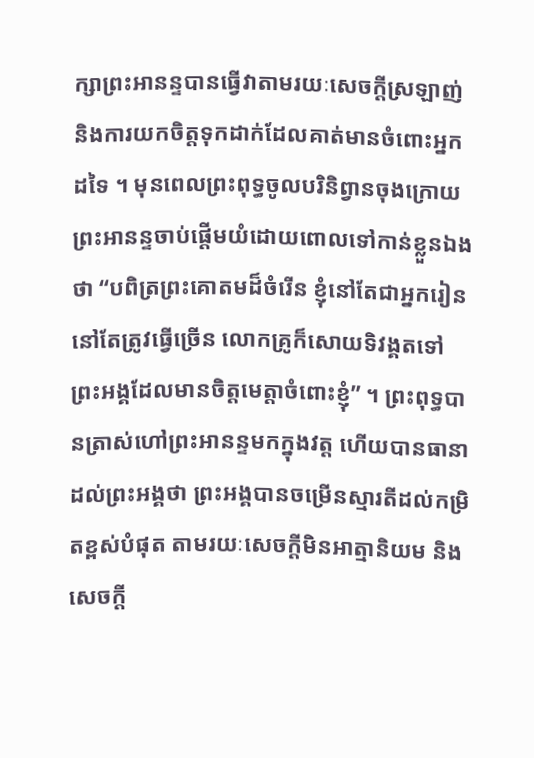ក្សាព្រះអានន្ទបានធ្វើវាតាមរយៈសេចក្ដីស្រឡាញ់និងការយកចិត្តទុកដាក់ដែលគាត់មានចំពោះអ្នកដទៃ ។ មុនពេលព្រះពុទ្ធចូលបរិនិព្វានចុងក្រោយ ព្រះអានន្ទចាប់ផ្តើមយំដោយពោលទៅកាន់ខ្លួនឯងថា “បពិត្រព្រះគោតមដ៏ចំរើន ខ្ញុំនៅតែជាអ្នករៀន នៅតែត្រូវធ្វើច្រើន លោកគ្រូក៏សោយទិវង្គតទៅ ព្រះអង្គដែលមានចិត្តមេត្តាចំពោះខ្ញុំ” ។ ព្រះពុទ្ធបានត្រាស់ហៅព្រះអានន្ទមកក្នុងវត្ត ហើយបានធានាដល់ព្រះអង្គថា ព្រះអង្គបានចម្រើនស្មារតីដល់កម្រិតខ្ពស់បំផុត តាមរយៈសេចក្តីមិនអាត្មានិយម និងសេចក្តី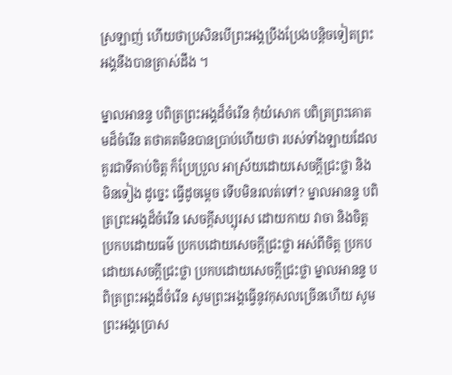ស្រឡាញ់ ហើយថាប្រសិនបើព្រះអង្គប្រឹងប្រែងបន្តិចទៀតព្រះអង្គនឹងបានត្រាស់ដឹង ។

ម្នាលអានន្ទ បពិត្រព្រះអង្គដ៏ចំរើន កុំយំសោក បពិត្រព្រះគោតមដ៏ចំរើន តថាគតមិនបានប្រាប់ហើយថា របស់ទាំងឡាយដែលគួរជាទីគាប់ចិត្ត ក៏ប្រែប្រួល អាស្រ័យដោយសេចក្តីជ្រះថ្លា និងមិនទៀង ដូច្នេះ ធ្វើដូចម្តេច ទើបមិនរលត់ទៅ? ម្នាលអានន្ទ បពិត្រព្រះអង្គដ៏ចំរើន សេចក្តីសប្បុរស ដោយកាយ វាចា និងចិត្ត ប្រកបដោយធម៌ ប្រកបដោយសេចក្តីជ្រះថ្លា អស់ពីចិត្ត ប្រកបដោយសេចក្តីជ្រះថ្លា ប្រកបដោយសេចក្តីជ្រះថ្លា ម្នាលអានន្ទ បពិត្រព្រះអង្គដ៏ចំរើន សូមព្រះអង្គធ្វើនូវកុសលច្រើនហើយ សូមព្រះអង្គប្រោស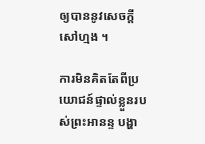ឲ្យបាននូវសេចក្តីសៅហ្មង ។

ការមិនគិតតែពីប្រយោជន៍ផ្ទាល់ខ្លួនរបស់ព្រះអានន្ទ បង្ហា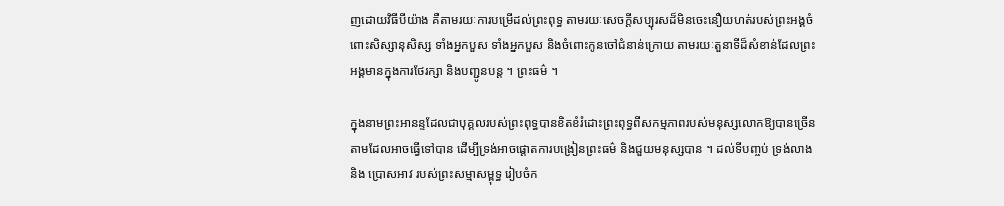ញដោយវិធីបីយ៉ាង គឺតាមរយៈការបម្រើដល់ព្រះពុទ្ធ តាមរយៈសេចក្តីសប្បុរសដ៏មិនចេះនឿយហត់របស់ព្រះអង្គចំពោះសិស្សានុសិស្ស ទាំងអ្នកបួស ទាំងអ្នកបួស និងចំពោះកូនចៅជំនាន់ក្រោយ តាមរយៈតួនាទីដ៏សំខាន់ដែលព្រះអង្គមានក្នុងការថែរក្សា និងបញ្ជូនបន្ត ។ ព្រះធម៌ ។

ក្នុងនាមព្រះអានន្ទដែលជាបុគ្គលរបស់ព្រះពុទ្ធបានខិតខំរំដោះព្រះពុទ្ធពីសកម្មភាពរបស់មនុស្សលោកឱ្យបានច្រើនតាមដែលអាចធ្វើទៅបាន ដើម្បីទ្រង់អាចផ្តោតការបង្រៀនព្រះធម៌ និងជួយមនុស្សបាន ។ ដល់ទីបញ្ចប់ ទ្រង់លាង និង ប្រោសអាវ របស់ព្រះសម្មាសម្ពុទ្ធ រៀបចំក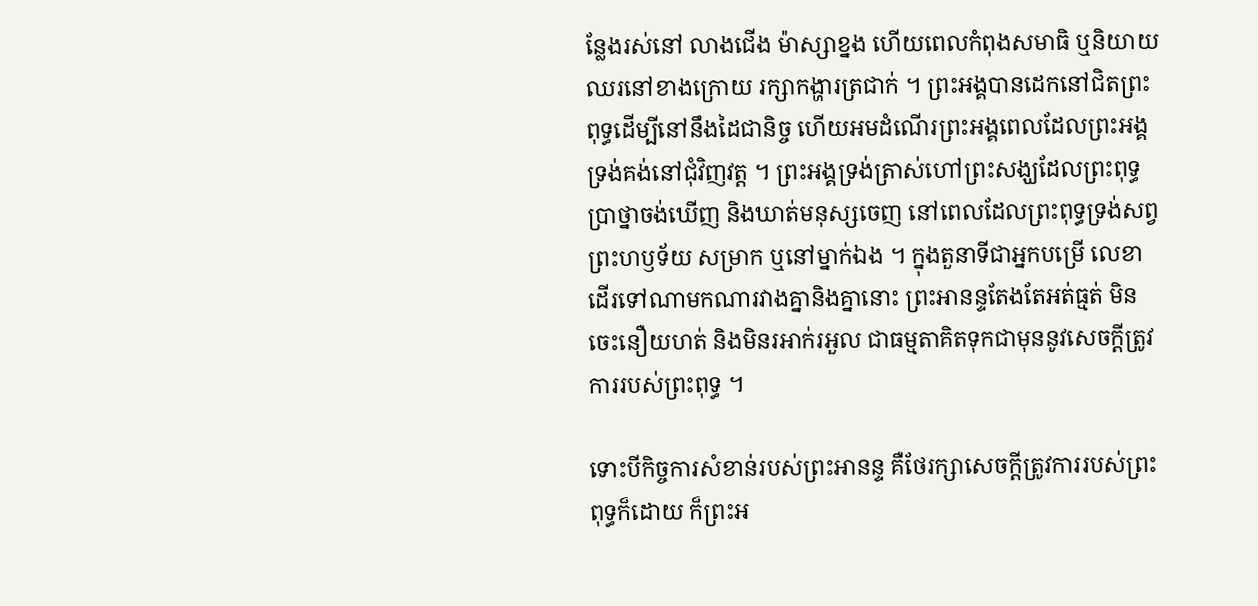ន្លែងរស់នៅ លាងជើង ម៉ាស្សាខ្នង ហើយពេលកំពុងសមាធិ ឬនិយាយ ឈរនៅខាងក្រោយ រក្សាកង្ហារត្រជាក់ ។ ព្រះអង្គបានដេកនៅជិតព្រះពុទ្ធដើម្បីនៅនឹងដៃជានិច្ច ហើយអមដំណើរព្រះអង្គពេលដែលព្រះអង្គទ្រង់គង់នៅជុំវិញវត្ត ។ ព្រះអង្គទ្រង់ត្រាស់ហៅព្រះសង្ឃដែលព្រះពុទ្ធប្រាថ្នាចង់ឃើញ និងឃាត់មនុស្សចេញ នៅពេលដែលព្រះពុទ្ធទ្រង់សព្វព្រះហឫទ័យ សម្រាក ឬនៅម្នាក់ឯង ។ ក្នុងតួនាទីជាអ្នកបម្រើ លេខា ដើរទៅណាមកណារវាងគ្នានិងគ្នានោះ ព្រះអានន្ទតែងតែអត់ធ្មត់ មិនចេះនឿយហត់ និងមិនរអាក់រអួល ជាធម្មតាគិតទុកជាមុននូវសេចក្តីត្រូវការរបស់ព្រះពុទ្ធ ។

ទោះបីកិច្ចការសំខាន់របស់ព្រះអានន្ទ គឺថែរក្សាសេចក្តីត្រូវការរបស់ព្រះពុទ្ធក៏ដោយ ក៏ព្រះអ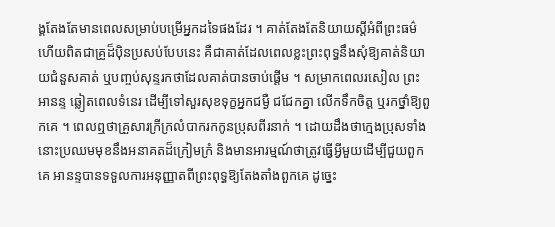ង្គតែងតែមានពេលសម្រាប់បម្រើអ្នកដទៃផងដែរ ។ គាត់តែងតែនិយាយស្តីអំពីព្រះធម៌ ហើយពិតជាគ្រូដ៏ប៉ិនប្រសប់បែបនេះ គឺជាគាត់ដែលពេលខ្លះព្រះពុទ្ធនឹងសុំឱ្យគាត់និយាយជំនួសគាត់ ឬបញ្ចប់សុន្ទរកថាដែលគាត់បានចាប់ផ្តើម ។ សម្រាកពេលរសៀល ព្រះអានន្ទ ឆ្លៀតពេលទំនេរ ដើម្បីទៅសួរសុខទុក្ខអ្នកជម្ងឺ ជជែកគ្នា លើកទឹកចិត្ត ឬរកថ្នាំឱ្យពួកគេ ។ ពេលឮថាគ្រួសារក្រីក្រលំបាករកកូនប្រុសពីរនាក់ ។ ដោយដឹងថាក្មេងប្រុសទាំងនោះប្រឈមមុខនឹងអនាគតដ៏ក្រៀមក្រំ និងមានអារម្មណ៍ថាត្រូវធ្វើអ្វីមួយដើម្បីជួយពួកគេ អានន្ទបានទទួលការអនុញ្ញាតពីព្រះពុទ្ធឱ្យតែងតាំងពួកគេ ដូច្នេះ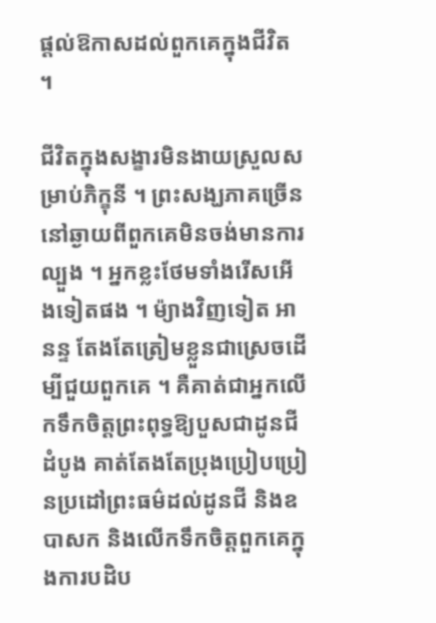ផ្តល់ឱកាសដល់ពួកគេក្នុងជីវិត ។

ជីវិតក្នុងសង្ខារមិនងាយស្រួលសម្រាប់ភិក្ខុនី ។ ព្រះសង្ឃភាគច្រើននៅឆ្ងាយពីពួកគេមិនចង់មានការល្បួង ។ អ្នកខ្លះថែមទាំងរើសអើងទៀតផង ។ ម៉្យាងវិញទៀត អានន្ទ តែងតែត្រៀមខ្លួនជាស្រេចដើម្បីជួយពួកគេ ។ គឺគាត់ជាអ្នកលើកទឹកចិត្តព្រះពុទ្ធឱ្យបួសជាដូនជីដំបូង គាត់តែងតែប្រុងប្រៀបប្រៀនប្រដៅព្រះធម៌ដល់ដូនជី និងឧបាសក និងលើកទឹកចិត្តពួកគេក្នុងការបដិប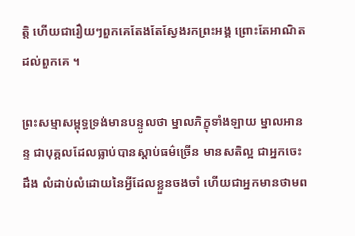ត្តិ ហើយជារឿយៗពួកគេតែងតែស្វែងរកព្រះអង្គ ព្រោះតែអាណិតដល់ពួកគេ ។

ព្រះសម្មាសម្ពុទ្ធទ្រង់មានបន្ទូលថា ម្នាលភិក្ខុទាំងឡាយ ម្នាលអានន្ទ ជាបុគ្គលដែលធ្លាប់បានស្តាប់ធម៌ច្រើន មានសតិល្អ ជាអ្នកចេះដឹង លំដាប់លំដោយនៃអ្វីដែលខ្លួនចងចាំ ហើយជាអ្នកមានថាមព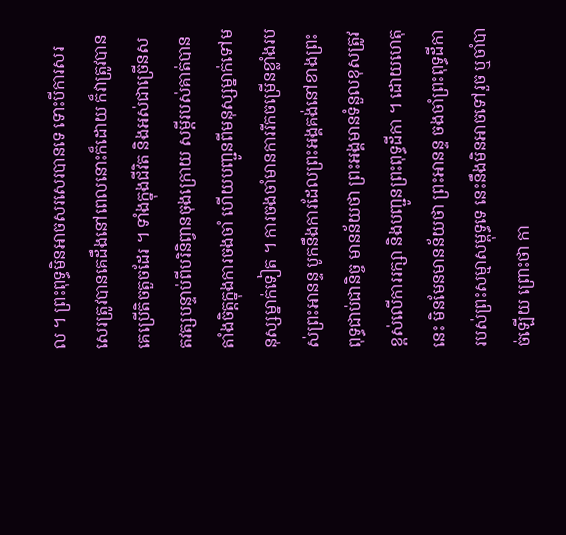ល ។ ព្រះពុទ្ធមិនអាចសរសេរបានទេ ទោះបីការសរសេរត្រូវបានគេដឹងនៅពេលនោះក៏ដោយ ក៏វាត្រូវបានគេប្រើតិចតួចដែរ ។ ទាំងក្នុងជីវិត និងអស់ជាច្រើនសតវត្សបន្ទាប់ពីបរិនិព្វានចុងក្រោយ សម្ដីរបស់គាត់បានតាំងចិត្តក្នុងការចងចាំ ហើយបញ្ជូនពីមនុស្សម្នាក់ទៅមនុស្សម្នាក់ទៀត ។ ការចងចាំមានការរីកចម្រើនខ្លាំងរបស់ព្រះអានន្ទ បូកនឹងការដែលព្រះអង្គគង់នៅខាងព្រះពុទ្ធជាប់ជានិច្ច មានន័យថា ព្រះអង្គមានទំនួលខុសត្រូវខ្ពស់លើការរក្សា និងបញ្ជូនព្រះពុទ្ធដីកា ។ ដោយហេតុនេះ មិនមែនមានន័យថា ព្រះអានន្ទ ចងចាំព្រះពុទ្ធដីកា របស់ព្រះសម្មាសម្ពុទ្ធទេ នេះនឹងមិនអាចទៅរួច ឬចាំបាច់ឡើយ ព្រោះថា កា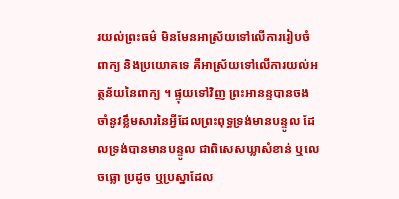រយល់ព្រះធម៌ មិនមែនអាស្រ័យទៅលើការរៀបចំពាក្យ និងប្រយោគទេ គឺអាស្រ័យទៅលើការយល់អត្ថន័យនៃពាក្យ ។ ផ្ទុយទៅវិញ ព្រះអានន្ទបានចងចាំនូវខ្លឹមសារនៃអ្វីដែលព្រះពុទ្ធទ្រង់មានបន្ទូល ដែលទ្រង់បានមានបន្ទូល ជាពិសេសឃ្លាសំខាន់ ឬលេចធ្លោ ប្រដូច ឬប្រស្នាដែល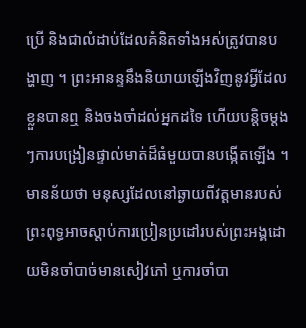ប្រើ និងជាលំដាប់ដែលគំនិតទាំងអស់ត្រូវបានបង្ហាញ ។ ព្រះអានន្ទនឹងនិយាយឡើងវិញនូវអ្វីដែលខ្លួនបានឮ និងចងចាំដល់អ្នកដទៃ ហើយបន្តិចម្ដងៗការបង្រៀនផ្ទាល់មាត់ដ៏ធំមួយបានបង្កើតឡើង ។ មានន័យថា មនុស្សដែលនៅឆ្ងាយពីវត្តមានរបស់ព្រះពុទ្ធអាចស្តាប់ការប្រៀនប្រដៅរបស់ព្រះអង្គដោយមិនចាំបាច់មានសៀវភៅ ឬការចាំបា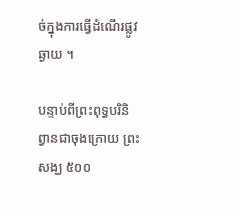ច់ក្នុងការធ្វើដំណើរផ្លូវឆ្ងាយ ។

បន្ទាប់ពីព្រះពុទ្ធបរិនិព្វានជាចុងក្រោយ ព្រះសង្ឃ ៥០០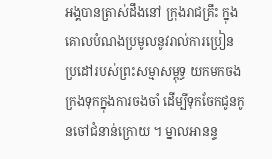អង្គបានត្រាស់ដឹងនៅ ក្រុងរាជគ្រឹះ ក្នុងគោលបំណងប្រមូលនូវរាល់ការប្រៀនប្រដៅរបស់ព្រះសម្មាសម្ពុទ្ធ យកមកចងក្រងទុកក្នុងការចងចាំ ដើម្បីទុកចែកជូនកូនចៅជំនាន់ក្រោយ ។ ម្នាលអានន្ទ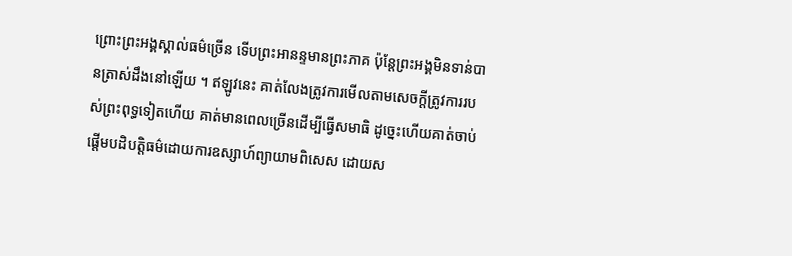ព្រោះព្រះអង្គស្គាល់ធម៌ច្រើន ទើបព្រះអានន្ទមានព្រះភាគ ប៉ុន្តែព្រះអង្គមិនទាន់បានត្រាស់ដឹងនៅឡើយ ។ ឥឡូវនេះ គាត់លែងត្រូវការមើលតាមសេចក្តីត្រូវការរបស់ព្រះពុទ្ធទៀតហើយ គាត់មានពេលច្រើនដើម្បីធ្វើសមាធិ ដូច្នេះហើយគាត់ចាប់ផ្តើមបដិបត្តិធម៌ដោយការឧស្សាហ៍ព្យាយាមពិសេស ដោយស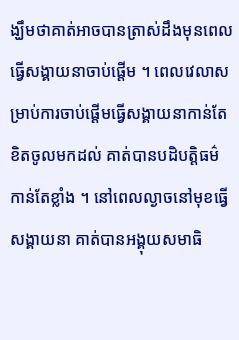ង្ឃឹមថាគាត់អាចបានត្រាស់ដឹងមុនពេលធ្វើសង្គាយនាចាប់ផ្តើម ។ ពេលវេលាសម្រាប់ការចាប់ផ្ដើមធ្វើសង្គាយនាកាន់តែខិតចូលមកដល់ គាត់បានបដិបត្តិធម៌កាន់តែខ្លាំង ។ នៅពេលល្ងាចនៅមុខធ្វើសង្គាយនា គាត់បានអង្គុយសមាធិ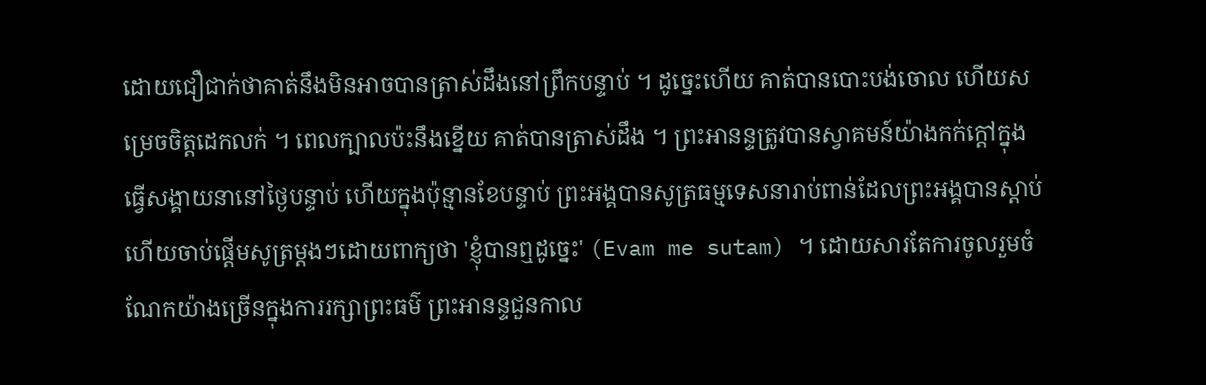ដោយជឿជាក់ថាគាត់នឹងមិនអាចបានត្រាស់ដឹងនៅព្រឹកបន្ទាប់ ។ ដូច្នេះហើយ គាត់បានបោះបង់ចោល ហើយសម្រេចចិត្តដេកលក់ ។ ពេលក្បាលប៉ះនឹងខ្នើយ គាត់បានត្រាស់ដឹង ។ ព្រះអានន្ទត្រូវបានស្វាគមន៍យ៉ាងកក់ក្តៅក្នុងធ្វើសង្គាយនានៅថ្ងៃបន្ទាប់ ហើយក្នុងប៉ុន្មានខែបន្ទាប់ ព្រះអង្គបានសូត្រធម្មទេសនារាប់ពាន់ដែលព្រះអង្គបានស្តាប់ ហើយចាប់ផ្តើមសូត្រម្តងៗដោយពាក្យថា 'ខ្ញុំបានឮដូច្នេះ' (Evam me sutam) ។ ដោយសារតែការចូលរួមចំណែកយ៉ាងច្រើនក្នុងការរក្សាព្រះធម៌ ព្រះអានន្ទជួនកាល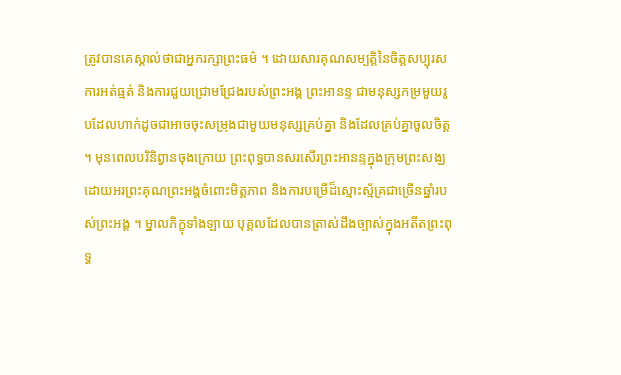ត្រូវបានគេស្គាល់ថាជាអ្នករក្សាព្រះធម៌ ។ ដោយសារគុណសម្បត្តិនៃចិត្តសប្បុរស ការអត់ធ្មត់ និងការជួយជ្រោមជ្រែងរបស់ព្រះអង្គ ព្រះអានន្ទ ជាមនុស្សកម្រមួយរូបដែលហាក់ដូចជាអាចចុះសម្រុងជាមួយមនុស្សគ្រប់គ្នា និងដែលគ្រប់គ្នាចូលចិត្ត ។ មុនពេលបរិនិព្វានចុងក្រោយ ព្រះពុទ្ធបានសរសើរព្រះអានន្ទក្នុងក្រុមព្រះសង្ឃ ដោយអរព្រះគុណព្រះអង្គចំពោះមិត្តភាព និងការបម្រើដ៏ស្មោះស្ម័គ្រជាច្រើនឆ្នាំរបស់ព្រះអង្គ ។ ម្នាលភិក្ខុទាំងឡាយ បុគ្គលដែលបានត្រាស់ដឹងច្បាស់ក្នុងអតីតព្រះពុទ្ធ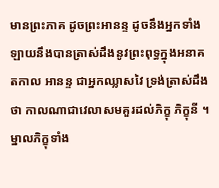មានព្រះភាគ ដូចព្រះអានន្ទ ដូចនឹងអ្នកទាំងឡាយនឹងបានត្រាស់ដឹងនូវព្រះពុទ្ធក្នុងអនាគតកាល អានន្ទ ជាអ្នកឈ្លាសវៃ ទ្រង់ត្រាស់ដឹងថា កាលណាជាវេលាសមគួរដល់ភិក្ខុ ភិក្ខុនី ។ ម្នាលភិក្ខុទាំង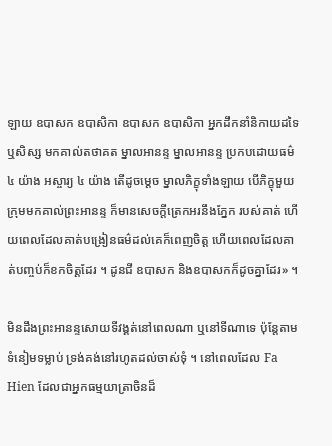ឡាយ ឧបាសក ឧបាសិកា ឧបាសក ឧបាសិកា អ្នកដឹកនាំនិកាយដទៃ ឬសិស្ស មកគាល់តថាគត ម្នាលអានន្ទ ម្នាលអានន្ទ ប្រកបដោយធម៌ ៤ យ៉ាង អស្ចារ្យ ៤ យ៉ាង តើដូចម្តេច ម្នាលភិក្ខុទាំងឡាយ បើភិក្ខុមួយក្រុមមកគាល់ព្រះអានន្ទ ក៏មានសេចក្តីត្រេកអរនឹងភ្នែក របស់គាត់ ហើយពេលដែលគាត់បង្រៀនធម៌ដល់គេក៏ពេញចិត្ត ហើយពេលដែលគាត់បញ្ចប់ក៏ខកចិត្តដែរ ។ ដូនជី ឧបាសក និងឧបាសកក៏ដូចគ្នាដែរ» ។

មិនដឹងព្រះអានន្ទសោយទីវង្គត់នៅពេលណា ឬនៅទីណាទេ ប៉ុន្តែតាមទំនៀមទម្លាប់ ទ្រង់គង់នៅរហូតដល់ចាស់ទុំ ។ នៅពេលដែល Fa Hien ដែលជាអ្នកធម្មយាត្រាចិនដ៏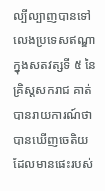ល្បីល្បាញបានទៅលេងប្រទេសឥណ្ឌាក្នុងសតវត្សទី ៥ នៃគ្រិស្តសករាជ គាត់បានរាយការណ៍ថាបានឃើញចេតិយដែលមានផេះរបស់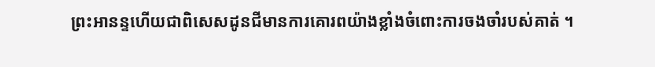ព្រះអានន្ទហើយជាពិសេសដូនជីមានការគោរពយ៉ាងខ្លាំងចំពោះការចងចាំរបស់គាត់ ។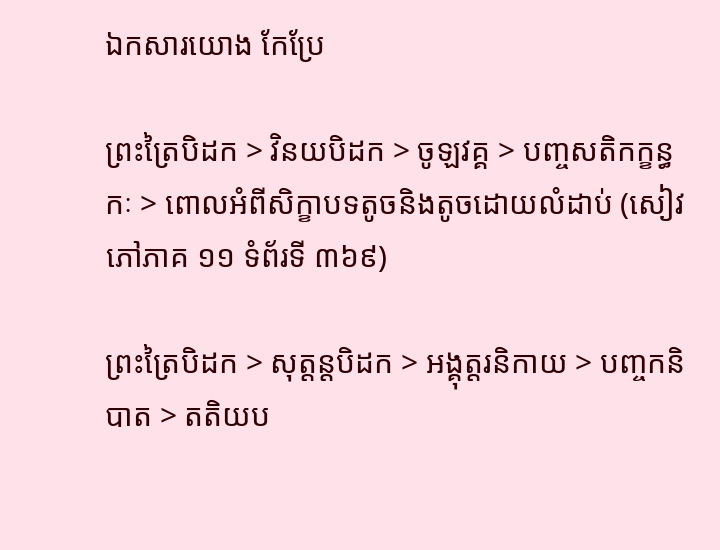ឯកសារយោង កែប្រែ

ព្រះត្រៃបិដក > វិនយបិដក > ចូឡវគ្គ > បញ្ចសតិកក្ខន្ធកៈ > ពោលអំពីសិក្ខាបទតូចនិងតូចដោយលំដាប់ (សៀវភៅភាគ ១១ ទំព័រទី ៣៦៩)

ព្រះត្រៃបិដក > សុត្តន្តបិដក > អង្គុត្តរនិកាយ > បញ្ចកនិបាត > តតិយប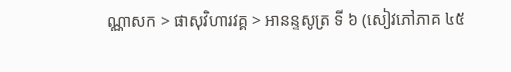ណ្ណាសក > ផាសុវិហារវគ្គ > អានន្ទសូត្រ ទី ៦ (សៀវភៅភាគ ៤៥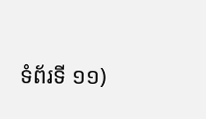ទំព័រទី ១១)